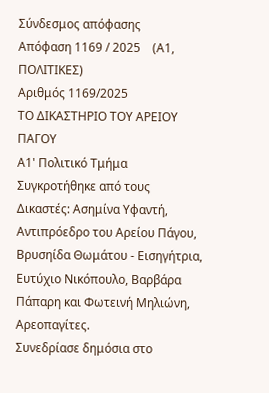Σύνδεσμος απόφασης
Απόφαση 1169 / 2025    (Α1, ΠΟΛΙΤΙΚΕΣ)
Αριθμός 1169/2025
ΤΟ ΔΙΚΑΣΤΗΡΙΟ ΤΟΥ ΑΡΕΙΟΥ ΠΑΓΟΥ
Α1' Πολιτικό Τμήμα
Συγκροτήθηκε από τους Δικαστές: Ασημίνα Υφαντή, Αντιπρόεδρο του Αρείου Πάγου, Βρυσηίδα Θωμάτου - Εισηγήτρια, Ευτύχιο Νικόπουλο, Βαρβάρα Πάπαρη και Φωτεινή Μηλιώνη, Αρεοπαγίτες.
Συνεδρίασε δημόσια στο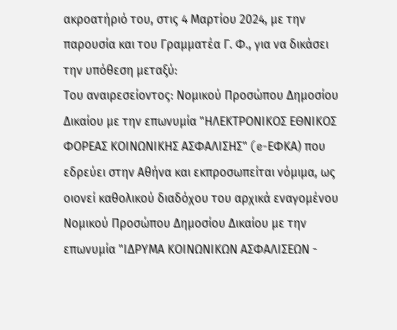ακροατήριό του, στις 4 Μαρτίου 2024, με την παρουσία και του Γραμματέα Γ. Φ., για να δικάσει την υπόθεση μεταξύ:
Του αναιρεσείοντος: Νομικού Προσώπου Δημοσίου Δικαίου με την επωνυμία "ΗΛΕΚΤΡΟΝΙΚΟΣ ΕΘΝΙΚΟΣ ΦΟΡΕΑΣ ΚΟΙΝΩΝΙΚΗΣ ΑΣΦΑΛΙΣΗΣ" (e-ΕΦΚΑ) που εδρεύει στην Αθήνα και εκπροσωπείται νόμιμα, ως οιονεί καθολικού διαδόχου του αρχικά εναγομένου Νομικού Προσώπου Δημοσίου Δικαίου με την επωνυμία "ΙΔΡΥΜΑ ΚΟΙΝΩΝΙΚΩΝ ΑΣΦΑΛΙΣΕΩΝ -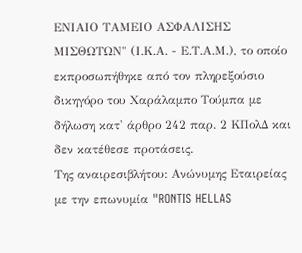ΕΝΙΑΙΟ ΤΑΜΕΙΟ ΑΣΦΑΛΙΣΗΣ ΜΙΣΘΩΤΩΝ" (Ι.Κ.Α. - Ε.Τ.Α.Μ.), το οποίο εκπροσωπήθηκε από τον πληρεξούσιο δικηγόρο του Χαράλαμπο Τούμπα με δήλωση κατ' άρθρο 242 παρ. 2 ΚΠολΔ και δεν κατέθεσε προτάσεις.
Της αναιρεσιβλήτου: Ανώνυμης Εταιρείας με την επωνυμία "RONTIS HELLAS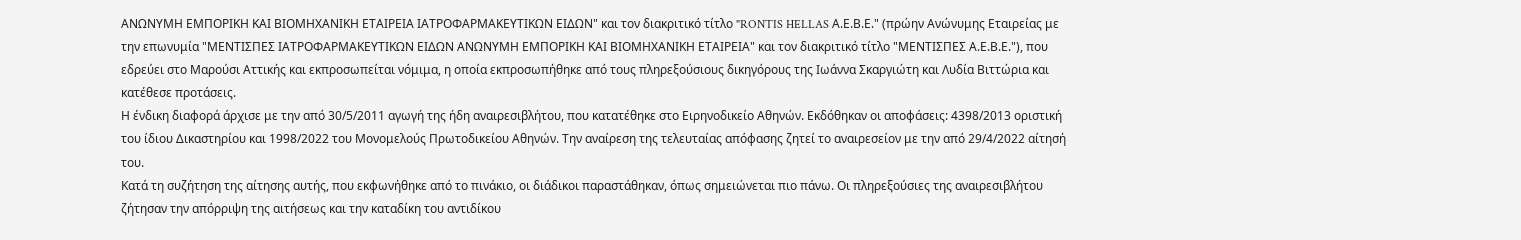ΑΝΩΝΥΜΗ ΕΜΠΟΡΙΚΗ ΚΑΙ ΒΙΟΜΗΧΑΝΙΚΗ ΕΤΑΙΡΕΙΑ ΙΑΤΡΟΦΑΡΜΑΚΕΥΤΙΚΩΝ ΕΙΔΩΝ" και τον διακριτικό τίτλο "RONTIS HELLAS Α.Ε.Β.Ε." (πρώην Ανώνυμης Εταιρείας με την επωνυμία "ΜΕΝΤΙΣΠΕΣ ΙΑΤΡΟΦΑΡΜΑΚΕΥΤΙΚΩΝ ΕΙΔΩΝ ΑΝΩΝΥΜΗ ΕΜΠΟΡΙΚΗ ΚΑΙ ΒΙΟΜΗΧΑΝΙΚΗ ΕΤΑΙΡΕΙΑ" και τον διακριτικό τίτλο "ΜΕΝΤΙΣΠΕΣ Α.Ε.Β.Ε."), που εδρεύει στο Μαρούσι Αττικής και εκπροσωπείται νόμιμα, η οποία εκπροσωπήθηκε από τους πληρεξούσιους δικηγόρους της Ιωάννα Σκαργιώτη και Λυδία Βιττώρια και κατέθεσε προτάσεις.
Η ένδικη διαφορά άρχισε με την από 30/5/2011 αγωγή της ήδη αναιρεσιβλήτου, που κατατέθηκε στο Ειρηνοδικείο Αθηνών. Εκδόθηκαν οι αποφάσεις: 4398/2013 οριστική του ίδιου Δικαστηρίου και 1998/2022 του Μονομελούς Πρωτοδικείου Αθηνών. Την αναίρεση της τελευταίας απόφασης ζητεί το αναιρεσείον με την από 29/4/2022 αίτησή του.
Κατά τη συζήτηση της αίτησης αυτής, που εκφωνήθηκε από το πινάκιο, οι διάδικοι παραστάθηκαν, όπως σημειώνεται πιο πάνω. Οι πληρεξούσιες της αναιρεσιβλήτου ζήτησαν την απόρριψη της αιτήσεως και την καταδίκη του αντιδίκου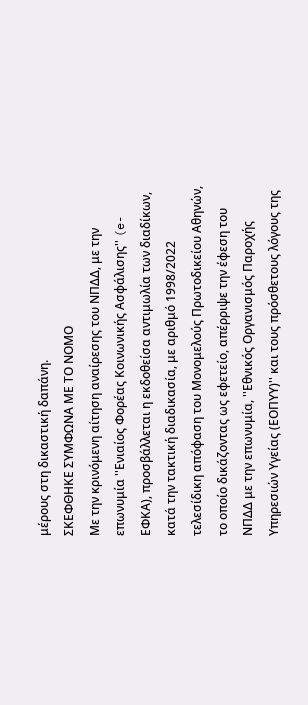μέρους στη δικαστική δαπάνη.
ΣΚΕΦΘΗΚΕ ΣΥΜΦΩΝΑ ΜΕ ΤΟ ΝΟΜΟ
Με την κρινόμενη αίτηση αναίρεσης του ΝΠΔΔ, με την επωνυμία ''Ενιαίος Φορέας Κοινωνικής Ασφάλισης'' (e-ΕΦΚΑ), προσβάλλεται η εκδοθείσα αντιμωλία των διαδίκων, κατά την τακτική διαδικασία, με αριθμό 1998/2022 τελεσίδικη απόφαση του Μονομελούς Πρωτοδικείου Αθηνών, το οποίο δικάζοντας ως εφετείο, απέρριψε την έφεση του ΝΠΔΔ με την επωνυμία, ''Εθνικός Οργανισμός Παροχής Υπηρεσιών Υγείας (ΕΟΠΥΥ)'' και τους πρόσθετους λόγους της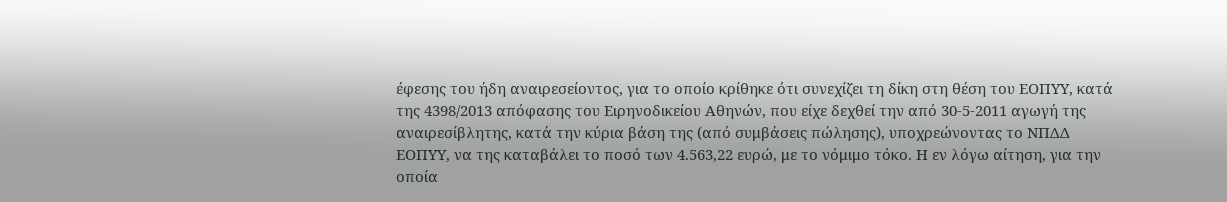έφεσης του ήδη αναιρεσείοντος, για το οποίο κρίθηκε ότι συνεχίζει τη δίκη στη θέση του ΕΟΠΥΥ, κατά της 4398/2013 απόφασης του Ειρηνοδικείου Αθηνών, που είχε δεχθεί την από 30-5-2011 αγωγή της αναιρεσίβλητης, κατά την κύρια βάση της (από συμβάσεις πώλησης), υποχρεώνοντας το ΝΠΔΔ ΕΟΠΥΥ, να της καταβάλει το ποσό των 4.563,22 ευρώ, με το νόμιμο τόκο. Η εν λόγω αίτηση, για την οποία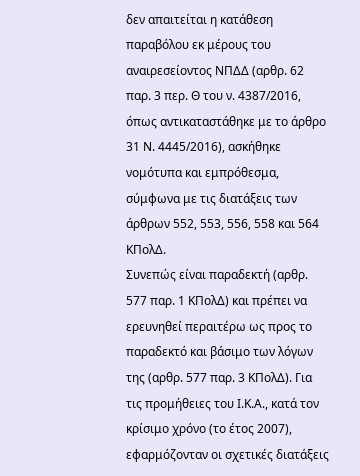δεν απαιτείται η κατάθεση παραβόλου εκ μέρους του αναιρεσείοντος ΝΠΔΔ (αρθρ. 62 παρ. 3 περ. Θ του ν. 4387/2016, όπως αντικαταστάθηκε με το άρθρο 31 Ν. 4445/2016), ασκήθηκε νομότυπα και εμπρόθεσμα, σύμφωνα με τις διατάξεις των άρθρων 552, 553, 556, 558 και 564 ΚΠολΔ.
Συνεπώς είναι παραδεκτή (αρθρ. 577 παρ. 1 ΚΠολΔ) και πρέπει να ερευνηθεί περαιτέρω ως προς το παραδεκτό και βάσιμο των λόγων της (αρθρ. 577 παρ. 3 ΚΠολΔ). Για τις προμήθειες του Ι.Κ.Α., κατά τον κρίσιμο χρόνο (το έτος 2007), εφαρμόζονταν οι σχετικές διατάξεις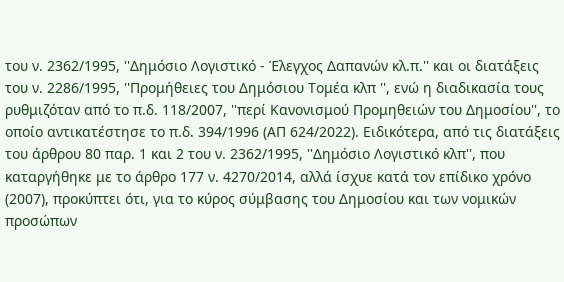του ν. 2362/1995, ''Δημόσιο Λογιστικό - Έλεγχος Δαπανών κλ.π.'' και οι διατάξεις του ν. 2286/1995, ''Προμήθειες του Δημόσιου Τομέα κλπ '', ενώ η διαδικασία τους ρυθμιζόταν από το π.δ. 118/2007, ''περί Κανονισμού Προμηθειών του Δημοσίου'', το οποίο αντικατέστησε το π.δ. 394/1996 (ΑΠ 624/2022). Ειδικότερα, από τις διατάξεις του άρθρου 80 παρ. 1 και 2 του ν. 2362/1995, ''Δημόσιο Λογιστικό κλπ'', που καταργήθηκε με το άρθρο 177 ν. 4270/2014, αλλά ίσχυε κατά τον επίδικο χρόνο (2007), προκύπτει ότι, για το κύρος σύμβασης του Δημοσίου και των νομικών προσώπων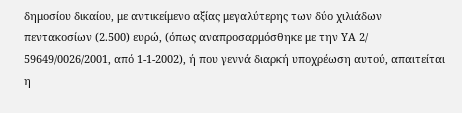δημοσίου δικαίου, με αντικείμενο αξίας μεγαλύτερης των δύο χιλιάδων πεντακοσίων (2.500) ευρώ, (όπως αναπροσαρμόσθηκε με την ΥΑ 2/ 59649/0026/2001, από 1-1-2002), ή που γεννά διαρκή υποχρέωση αυτού, απαιτείται η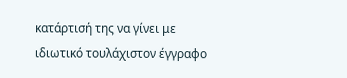κατάρτισή της να γίνει με ιδιωτικό τουλάχιστον έγγραφο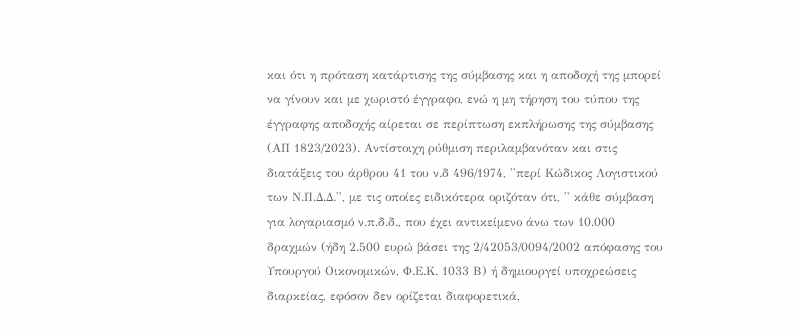και ότι η πρόταση κατάρτισης της σύμβασης και η αποδοχή της μπορεί να γίνουν και με χωριστό έγγραφο, ενώ η μη τήρηση του τύπου της έγγραφης αποδοχής αίρεται σε περίπτωση εκπλήρωσης της σύμβασης (ΑΠ 1823/2023). Αντίστοιχη ρύθμιση περιλαμβανόταν και στις διατάξεις του άρθρου 41 του ν.δ 496/1974, ''περί Κώδικος Λογιστικού των Ν.Π.Δ.Δ.'', με τις οποίες ειδικότερα οριζόταν ότι, '' κάθε σύμβαση για λογαριασμό ν.π.δ.δ., που έχει αντικείμενο άνω των 10.000 δραχμών (ήδη 2.500 ευρώ βάσει της 2/42053/0094/2002 απόφασης του Υπουργού Οικονομικών, Φ.Ε.Κ. 1033 Β) ή δημιουργεί υποχρεώσεις διαρκείας, εφόσον δεν ορίζεται διαφορετικά,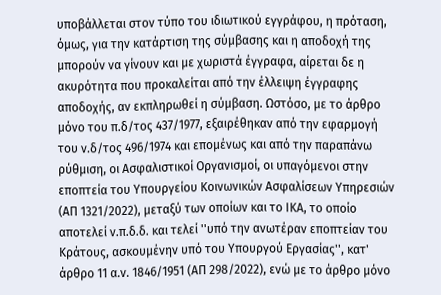υποβάλλεται στον τύπο του ιδιωτικού εγγράφου, η πρόταση, όμως, για την κατάρτιση της σύμβασης και η αποδοχή της μπορούν να γίνουν και με χωριστά έγγραφα, αίρεται δε η ακυρότητα που προκαλείται από την έλλειψη έγγραφης αποδοχής, αν εκπληρωθεί η σύμβαση. Ωστόσο, με το άρθρο μόνο του π.δ/τος 437/1977, εξαιρέθηκαν από την εφαρμογή του ν.δ/τος 496/1974 και επομένως και από την παραπάνω ρύθμιση, οι Ασφαλιστικοί Οργανισμοί, οι υπαγόμενοι στην εποπτεία του Υπουργείου Κοινωνικών Ασφαλίσεων Υπηρεσιών (ΑΠ 1321/2022), μεταξύ των οποίων και το ΙΚΑ, το οποίο αποτελεί ν.π.δ.δ. και τελεί ''υπό την ανωτέραν εποπτείαν του Κράτους, ασκουμένην υπό του Υπουργού Εργασίας'', κατ' άρθρο 11 α.ν. 1846/1951 (ΑΠ 298/2022), ενώ με το άρθρο μόνο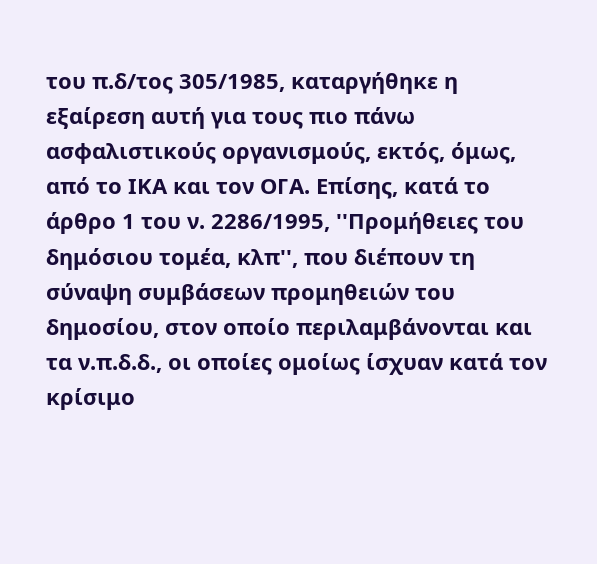του π.δ/τος 305/1985, καταργήθηκε η εξαίρεση αυτή για τους πιο πάνω ασφαλιστικούς οργανισμούς, εκτός, όμως, από το ΙΚΑ και τον ΟΓΑ. Επίσης, κατά το άρθρο 1 του ν. 2286/1995, ''Προμήθειες του δημόσιου τομέα, κλπ'', που διέπουν τη σύναψη συμβάσεων προμηθειών του δημοσίου, στον οποίο περιλαμβάνονται και τα ν.π.δ.δ., οι οποίες ομοίως ίσχυαν κατά τον κρίσιμο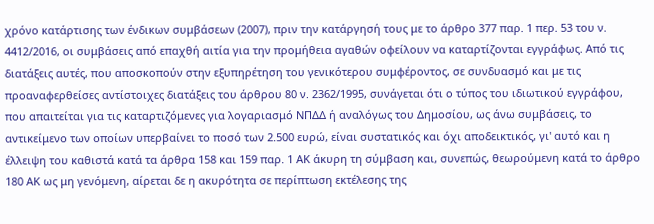χρόνο κατάρτισης των ένδικων συμβάσεων (2007), πριν την κατάργησή τους με το άρθρο 377 παρ. 1 περ. 53 του ν. 4412/2016, οι συμβάσεις από επαχθή αιτία για την προμήθεια αγαθών οφείλουν να καταρτίζονται εγγράφως. Από τις διατάξεις αυτές, που αποσκοπούν στην εξυπηρέτηση του γενικότερου συμφέροντος, σε συνδυασμό και με τις προαναφερθείσες αντίστοιχες διατάξεις του άρθρου 80 ν. 2362/1995, συνάγεται ότι ο τύπος του ιδιωτικού εγγράφου, που απαιτείται για τις καταρτιζόμενες για λογαριασμό ΝΠΔΔ ή αναλόγως του Δημοσίου, ως άνω συμβάσεις, το αντικείμενο των οποίων υπερβαίνει το ποσό των 2.500 ευρώ, είναι συστατικός και όχι αποδεικτικός, γι' αυτό και η έλλειψη του καθιστά κατά τα άρθρα 158 και 159 παρ. 1 ΑΚ άκυρη τη σύμβαση και, συνεπώς, θεωρούμενη κατά το άρθρο 180 ΑΚ ως μη γενόμενη, αίρεται δε η ακυρότητα σε περίπτωση εκτέλεσης της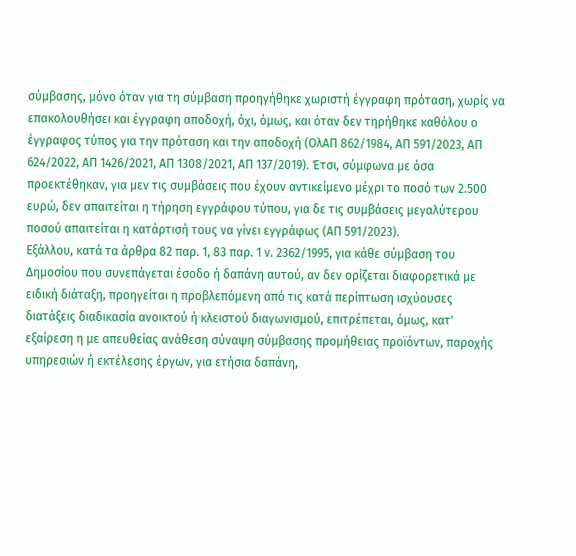σύμβασης, μόνο όταν για τη σύμβαση προηγήθηκε χωριστή έγγραφη πρόταση, χωρίς να επακολουθήσει και έγγραφη αποδοχή, όχι, όμως, και όταν δεν τηρήθηκε καθόλου ο έγγραφος τύπος για την πρόταση και την αποδοχή (ΟλΑΠ 862/1984, ΑΠ 591/2023, ΑΠ 624/2022, ΑΠ 1426/2021, ΑΠ 1308/2021, ΑΠ 137/2019). Έτσι, σύμφωνα με όσα προεκτέθηκαν, για μεν τις συμβάσεις που έχουν αντικείμενο μέχρι το ποσό των 2.500 ευρώ, δεν απαιτείται η τήρηση εγγράφου τύπου, για δε τις συμβάσεις μεγαλύτερου ποσού απαιτείται η κατάρτισή τους να γίνει εγγράφως (ΑΠ 591/2023).
Εξάλλου, κατά τα άρθρα 82 παρ. 1, 83 παρ. 1 ν. 2362/1995, για κάθε σύμβαση του Δημοσίου που συνεπάγεται έσοδο ή δαπάνη αυτού, αν δεν ορίζεται διαφορετικά με ειδική διάταξη, προηγείται η προβλεπόμενη από τις κατά περίπτωση ισχύουσες διατάξεις διαδικασία ανοικτού ή κλειστού διαγωνισμού, επιτρέπεται, όμως, κατ' εξαίρεση η με απευθείας ανάθεση σύναψη σύμβασης προμήθειας προϊόντων, παροχής υπηρεσιών ή εκτέλεσης έργων, για ετήσια δαπάνη,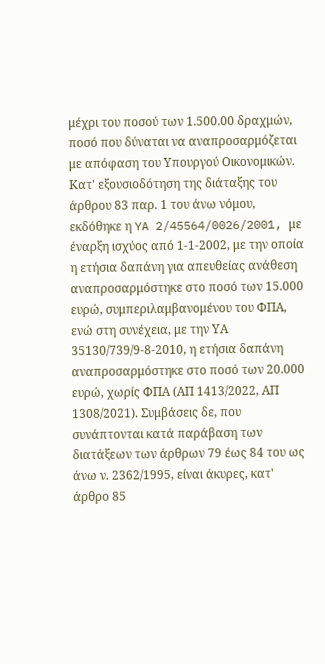μέχρι του ποσού των 1.500.00 δραχμών, ποσό που δύναται να αναπροσαρμόζεται με απόφαση του Yπουργού Οικονομικών. Κατ' εξουσιοδότηση της διάταξης του άρθρου 83 παρ. 1 του άνω νόμου, εκδόθηκε η YA 2/45564/0026/2001, με έναρξη ισχύος από 1-1-2002, με την οποία η ετήσια δαπάνη για απευθείας ανάθεση αναπροσαρμόστηκε στο ποσό των 15.000 ευρώ, συμπεριλαμβανομένου του ΦΠΑ, ενώ στη συνέχεια, με την ΥΑ 35130/739/9-8-2010, η ετήσια δαπάνη αναπροσαρμόστηκε στο ποσό των 20.000 ευρώ, χωρίς ΦΠΑ (ΑΠ 1413/2022, ΑΠ 1308/2021). Συμβάσεις δε, που συνάπτονται κατά παράβαση των διατάξεων των άρθρων 79 έως 84 του ως άνω ν. 2362/1995, είναι άκυρες, κατ' άρθρο 85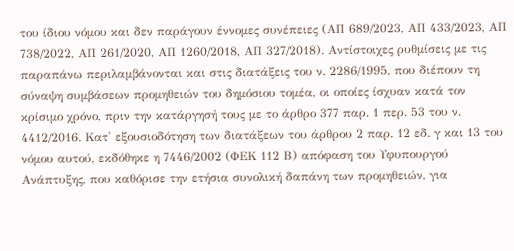του ίδιου νόμου και δεν παράγουν έννομες συνέπειες (ΑΠ 689/2023, ΑΠ 433/2023, ΑΠ 738/2022, ΑΠ 261/2020, ΑΠ 1260/2018, AΠ 327/2018). Αντίστοιχες ρυθμίσεις με τις παραπάνω περιλαμβάνονται και στις διατάξεις του ν. 2286/1995, που διέπουν τη σύναψη συμβάσεων προμηθειών του δημόσιου τομέα, οι οποίες ίσχυαν κατά τον κρίσιμο χρόνο, πριν την κατάργησή τους με το άρθρο 377 παρ. 1 περ. 53 του ν. 4412/2016. Κατ' εξουσιοδότηση των διατάξεων του άρθρου 2 παρ. 12 εδ. γ και 13 του νόμου αυτού, εκδόθηκε η 7446/2002 (ΦΕΚ 112 Β) απόφαση του Υφυπουργού Ανάπτυξης, που καθόρισε την ετήσια συνολική δαπάνη των προμηθειών, για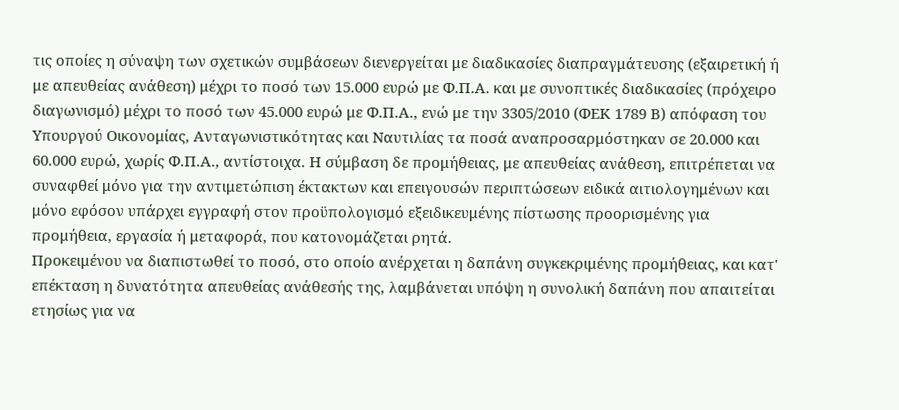τις οποίες η σύναψη των σχετικών συμβάσεων διενεργείται με διαδικασίες διαπραγμάτευσης (εξαιρετική ή με απευθείας ανάθεση) μέχρι το ποσό των 15.000 ευρώ με Φ.Π.Α. και με συνοπτικές διαδικασίες (πρόχειρο διαγωνισμό) μέχρι το ποσό των 45.000 ευρώ με Φ.Π.Α., ενώ με την 3305/2010 (ΦΕΚ 1789 Β) απόφαση του Υπουργού Οικονομίας, Ανταγωνιστικότητας και Ναυτιλίας τα ποσά αναπροσαρμόστηκαν σε 20.000 και 60.000 ευρώ, χωρίς Φ.Π.Α., αντίστοιχα. Η σύμβαση δε προμήθειας, με απευθείας ανάθεση, επιτρέπεται να συναφθεί μόνο για την αντιμετώπιση έκτακτων και επειγουσών περιπτώσεων ειδικά αιτιολογημένων και μόνο εφόσον υπάρχει εγγραφή στον προϋπολογισμό εξειδικευμένης πίστωσης προορισμένης για προμήθεια, εργασία ή μεταφορά, που κατονομάζεται ρητά.
Προκειμένου να διαπιστωθεί το ποσό, στο οποίο ανέρχεται η δαπάνη συγκεκριμένης προμήθειας, και κατ' επέκταση η δυνατότητα απευθείας ανάθεσής της, λαμβάνεται υπόψη η συνολική δαπάνη που απαιτείται ετησίως για να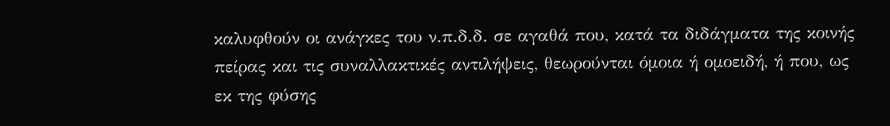καλυφθούν οι ανάγκες του ν.π.δ.δ. σε αγαθά που, κατά τα διδάγματα της κοινής πείρας και τις συναλλακτικές αντιλήψεις, θεωρούνται όμοια ή ομοειδή, ή που, ως εκ της φύσης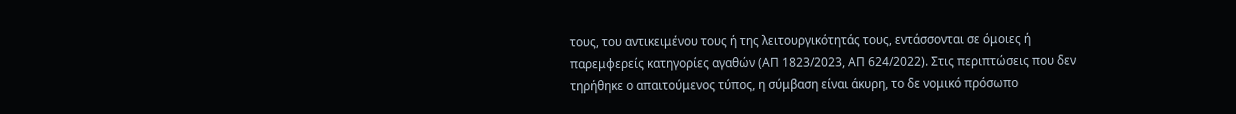τους, του αντικειμένου τους ή της λειτουργικότητάς τους, εντάσσονται σε όμοιες ή παρεμφερείς κατηγορίες αγαθών (ΑΠ 1823/2023, ΑΠ 624/2022). Στις περιπτώσεις που δεν τηρήθηκε ο απαιτούμενος τύπος, η σύμβαση είναι άκυρη, το δε νομικό πρόσωπο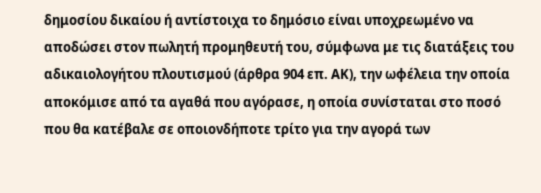δημοσίου δικαίου ή αντίστοιχα το δημόσιο είναι υποχρεωμένο να αποδώσει στον πωλητή προμηθευτή του, σύμφωνα με τις διατάξεις του αδικαιολογήτου πλουτισμού (άρθρα 904 επ. ΑΚ), την ωφέλεια την οποία αποκόμισε από τα αγαθά που αγόρασε, η οποία συνίσταται στο ποσό που θα κατέβαλε σε οποιονδήποτε τρίτο για την αγορά των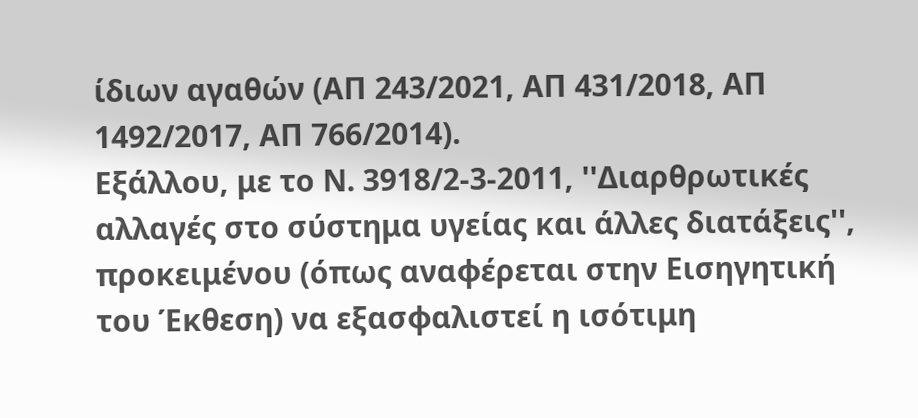ίδιων αγαθών (ΑΠ 243/2021, ΑΠ 431/2018, ΑΠ 1492/2017, ΑΠ 766/2014).
Εξάλλου, με το Ν. 3918/2-3-2011, ''Διαρθρωτικές αλλαγές στο σύστημα υγείας και άλλες διατάξεις'', προκειμένου (όπως αναφέρεται στην Εισηγητική του Έκθεση) να εξασφαλιστεί η ισότιμη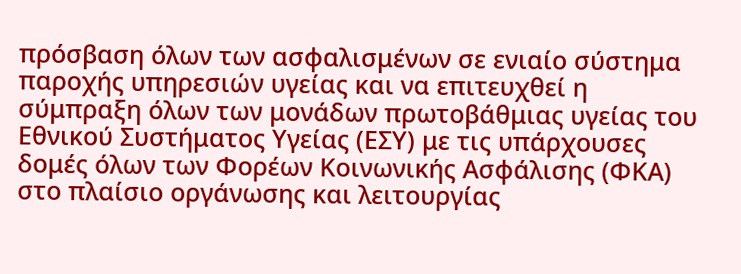πρόσβαση όλων των ασφαλισμένων σε ενιαίο σύστημα παροχής υπηρεσιών υγείας και να επιτευχθεί η σύμπραξη όλων των μονάδων πρωτοβάθμιας υγείας του Εθνικού Συστήματος Υγείας (ΕΣΥ) με τις υπάρχουσες δομές όλων των Φορέων Κοινωνικής Ασφάλισης (ΦΚΑ) στο πλαίσιο οργάνωσης και λειτουργίας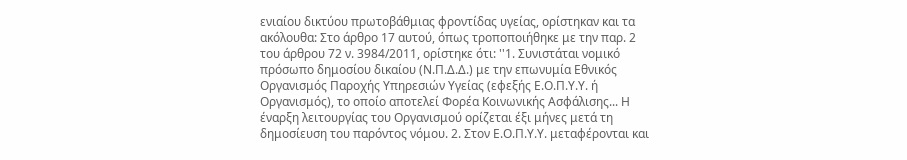ενιαίου δικτύου πρωτοβάθμιας φροντίδας υγείας, ορίστηκαν και τα ακόλουθα: Στο άρθρο 17 αυτού, όπως τροποποιήθηκε με την παρ. 2 του άρθρου 72 ν. 3984/2011, ορίστηκε ότι: ''1. Συνιστάται νομικό πρόσωπο δημοσίου δικαίου (Ν.Π.Δ.Δ.) με την επωνυμία Εθνικός Οργανισμός Παροχής Υπηρεσιών Υγείας (εφεξής Ε.Ο.Π.Υ.Υ. ή Οργανισμός), το οποίο αποτελεί Φορέα Κοινωνικής Ασφάλισης... Η έναρξη λειτουργίας του Οργανισμού ορίζεται έξι μήνες μετά τη δημοσίευση του παρόντος νόμου. 2. Στον Ε.Ο.Π.Υ.Υ. μεταφέρονται και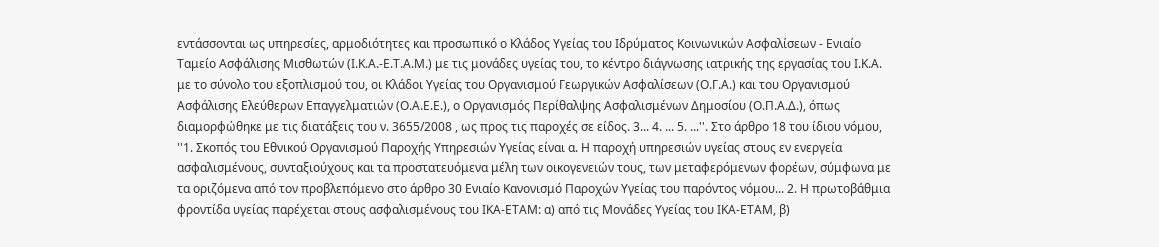εντάσσονται ως υπηρεσίες, αρμοδιότητες και προσωπικό ο Κλάδος Υγείας του Ιδρύματος Κοινωνικών Ασφαλίσεων - Ενιαίο Ταμείο Ασφάλισης Μισθωτών (Ι.Κ.Α.-Ε.Τ.Α.Μ.) με τις μονάδες υγείας του, το κέντρο διάγνωσης ιατρικής της εργασίας του Ι.Κ.Α. με το σύνολο του εξοπλισμού του, οι Κλάδοι Υγείας του Οργανισμού Γεωργικών Ασφαλίσεων (Ο.Γ.Α.) και του Οργανισμού Ασφάλισης Ελεύθερων Επαγγελματιών (Ο.Α.Ε.Ε.), ο Οργανισμός Περίθαλψης Ασφαλισμένων Δημοσίου (Ο.Π.Α.Δ.), όπως διαμορφώθηκε με τις διατάξεις του ν. 3655/2008 , ως προς τις παροχές σε είδος. 3... 4. ... 5. ...''. Στο άρθρο 18 του ίδιου νόμου, ''1. Σκοπός του Εθνικού Οργανισμού Παροχής Υπηρεσιών Υγείας είναι α. Η παροχή υπηρεσιών υγείας στους εν ενεργεία ασφαλισμένους, συνταξιούχους και τα προστατευόμενα μέλη των οικογενειών τους, των μεταφερόμενων φορέων, σύμφωνα με τα οριζόμενα από τον προβλεπόμενο στο άρθρο 30 Ενιαίο Κανονισμό Παροχών Υγείας του παρόντος νόμου... 2. Η πρωτοβάθμια φροντίδα υγείας παρέχεται στους ασφαλισμένους του ΙΚΑ-ΕΤΑΜ: α) από τις Μονάδες Υγείας του ΙΚΑ-ΕΤΑΜ, β)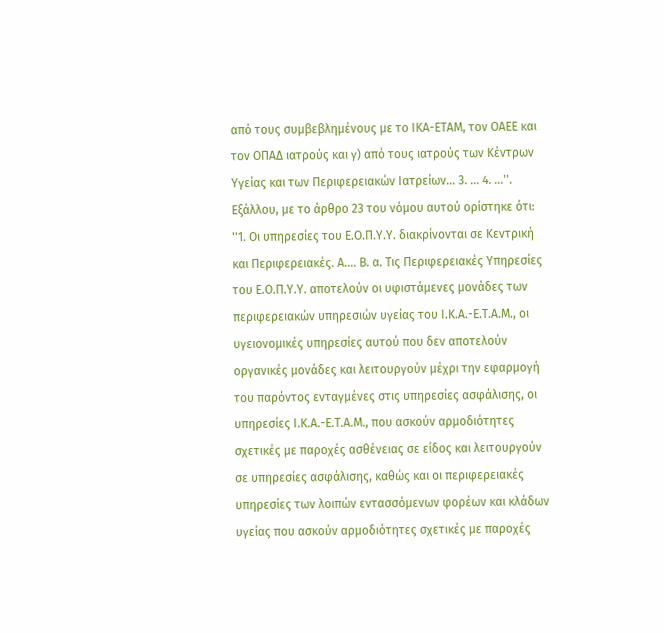από τους συμβεβλημένους με το ΙΚΑ-ΕΤΑΜ, τον ΟΑΕΕ και τον ΟΠΑΔ ιατρούς και γ) από τους ιατρούς των Κέντρων Υγείας και των Περιφερειακών Ιατρείων... 3. ... 4. ...''.
Εξάλλου, με το άρθρο 23 του νόμου αυτού ορίστηκε ότι: ''1. Οι υπηρεσίες του Ε.Ο.Π.Υ.Υ. διακρίνονται σε Κεντρική και Περιφερειακές. Α.... Β. α. Τις Περιφερειακές Υπηρεσίες του Ε.Ο.Π.Υ.Υ. αποτελούν οι υφιστάμενες μονάδες των περιφερειακών υπηρεσιών υγείας του Ι.Κ.Α.-Ε.Τ.Α.Μ., οι υγειονομικές υπηρεσίες αυτού που δεν αποτελούν οργανικές μονάδες και λειτουργούν μέχρι την εφαρμογή του παρόντος ενταγμένες στις υπηρεσίες ασφάλισης, οι υπηρεσίες Ι.Κ.Α.-Ε.Τ.Α.Μ., που ασκούν αρμοδιότητες σχετικές με παροχές ασθένειας σε είδος και λειτουργούν σε υπηρεσίες ασφάλισης, καθώς και οι περιφερειακές υπηρεσίες των λοιπών εντασσόμενων φορέων και κλάδων υγείας που ασκούν αρμοδιότητες σχετικές με παροχές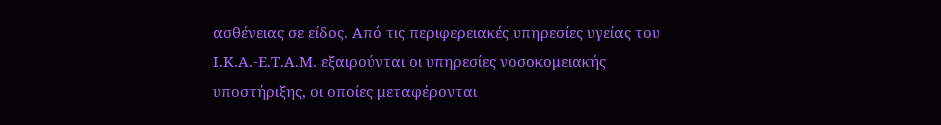ασθένειας σε είδος. Από τις περιφερειακές υπηρεσίες υγείας του Ι.Κ.Α.-Ε.Τ.Α.Μ. εξαιρούνται οι υπηρεσίες νοσοκομειακής υποστήριξης, οι οποίες μεταφέρονται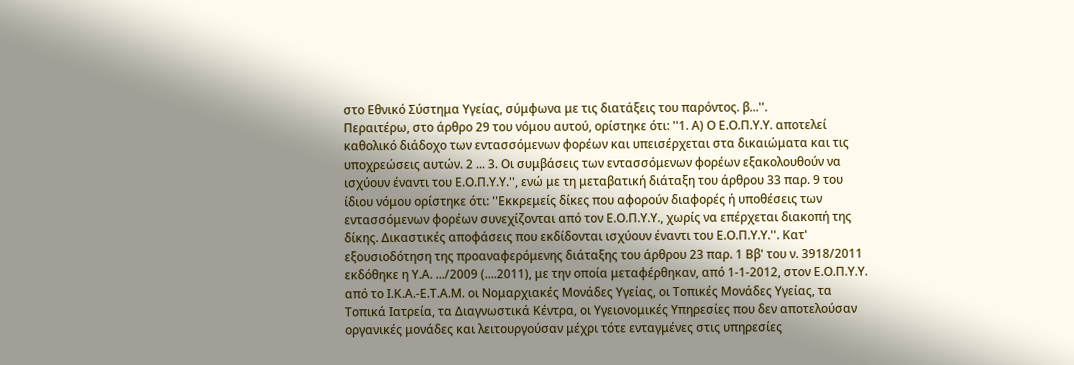στο Εθνικό Σύστημα Υγείας, σύμφωνα με τις διατάξεις του παρόντος. β...''.
Περαιτέρω, στο άρθρο 29 του νόμου αυτού, ορίστηκε ότι: ''1. Α) Ο Ε.Ο.Π.Υ.Υ. αποτελεί καθολικό διάδοχο των εντασσόμενων φορέων και υπεισέρχεται στα δικαιώματα και τις υποχρεώσεις αυτών. 2 ... 3. Οι συμβάσεις των εντασσόμενων φορέων εξακολουθούν να ισχύουν έναντι του Ε.Ο.Π.Υ.Υ.'', ενώ με τη μεταβατική διάταξη του άρθρου 33 παρ. 9 του ίδιου νόμου ορίστηκε ότι: ''Εκκρεμείς δίκες που αφορούν διαφορές ή υποθέσεις των εντασσόμενων φορέων συνεχίζονται από τον Ε.Ο.Π.Υ.Υ., χωρίς να επέρχεται διακοπή της δίκης. Δικαστικές αποφάσεις που εκδίδονται ισχύουν έναντι του Ε.Ο.Π.Υ.Υ.''. Κατ' εξουσιοδότηση της προαναφερόμενης διάταξης του άρθρου 23 παρ. 1 Ββ' του ν. 3918/2011 εκδόθηκε η Υ.Α. .../2009 (....2011), με την οποία μεταφέρθηκαν, από 1-1-2012, στον Ε.Ο.Π.Υ.Υ. από το Ι.Κ.Α.-Ε.Τ.Α.Μ. οι Νομαρχιακές Μονάδες Υγείας, οι Τοπικές Μονάδες Υγείας, τα Τοπικά Ιατρεία, τα Διαγνωστικά Κέντρα, οι Υγειονομικές Υπηρεσίες που δεν αποτελούσαν οργανικές μονάδες και λειτουργούσαν μέχρι τότε ενταγμένες στις υπηρεσίες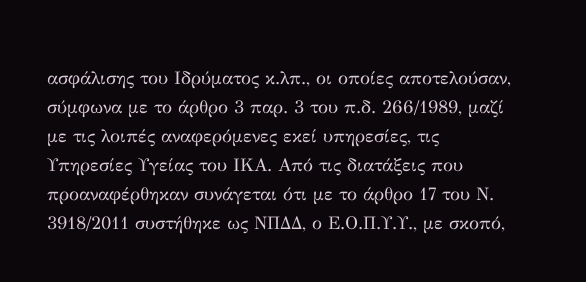ασφάλισης του Ιδρύματος κ.λπ., οι οποίες αποτελούσαν, σύμφωνα με το άρθρο 3 παρ. 3 του π.δ. 266/1989, μαζί με τις λοιπές αναφερόμενες εκεί υπηρεσίες, τις Υπηρεσίες Υγείας του ΙΚΑ. Από τις διατάξεις που προαναφέρθηκαν συνάγεται ότι με το άρθρο 17 του Ν. 3918/2011 συστήθηκε ως ΝΠΔΔ, ο Ε.Ο.Π.Υ.Υ., με σκοπό,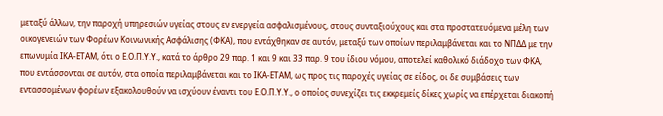μεταξύ άλλων, την παροχή υπηρεσιών υγείας στους εν ενεργεία ασφαλισμένους, στους συνταξιούχους και στα προστατευόμενα μέλη των οικογενειών των Φορέων Κοινωνικής Ασφάλισης (ΦΚΑ), που εντάχθηκαν σε αυτόν, μεταξύ των οποίων περιλαμβάνεται και το ΝΠΔΔ με την επωνυμία ΙΚΑ-ΕΤΑΜ, ότι ο Ε.Ο.Π.Υ.Υ., κατά το άρθρο 29 παρ. 1 και 9 και 33 παρ. 9 του ίδιου νόμου, αποτελεί καθολικό διάδοχο των ΦΚΑ, που εντάσσονται σε αυτόν, στα οποία περιλαμβάνεται και το ΙΚΑ-ΕΤΑΜ, ως προς τις παροχές υγείας σε είδος, οι δε συμβάσεις των εντασσομένων φορέων εξακολουθούν να ισχύουν έναντι του Ε.Ο.Π.Υ.Υ., ο οποίος συνεχίζει τις εκκρεμείς δίκες χωρίς να επέρχεται διακοπή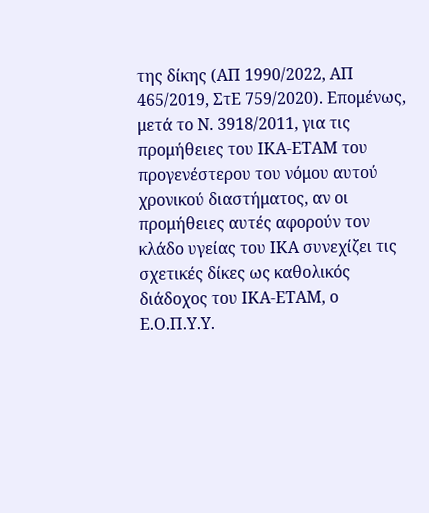της δίκης (ΑΠ 1990/2022, ΑΠ 465/2019, ΣτΕ 759/2020). Επομένως, μετά το Ν. 3918/2011, για τις προμήθειες του ΙΚΑ-ΕΤΑΜ του προγενέστερου του νόμου αυτού χρονικού διαστήματος, αν οι προμήθειες αυτές αφορούν τον κλάδο υγείας του ΙΚΑ συνεχίζει τις σχετικές δίκες ως καθολικός διάδοχος του ΙΚΑ-ΕΤΑΜ, ο Ε.Ο.Π.Υ.Υ.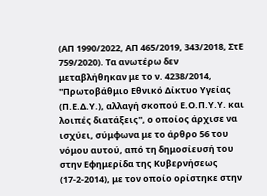(ΑΠ 1990/2022, ΑΠ 465/2019, 343/2018, ΣτΕ 759/2020). Τα ανωτέρω δεν μεταβλήθηκαν με το ν. 4238/2014, ''Πρωτοβάθμιο Εθνικό Δίκτυο Υγείας (Π.Ε.Δ.Υ.), αλλαγή σκοπού Ε.Ο.Π.Υ.Υ. και λοιπές διατάξεις'', ο οποίος άρχισε να ισχύει, σύμφωνα με το άρθρο 56 του νόμου αυτού, από τη δημοσίευσή του στην Εφημερίδα της Κυβερνήσεως (17-2-2014), με τον οποίο ορίστηκε στην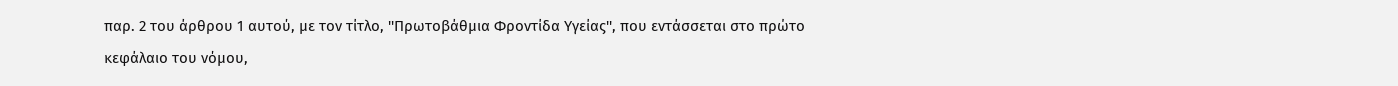παρ. 2 του άρθρου 1 αυτού, με τον τίτλο, ''Πρωτοβάθμια Φροντίδα Υγείας'', που εντάσσεται στο πρώτο κεφάλαιο του νόμου,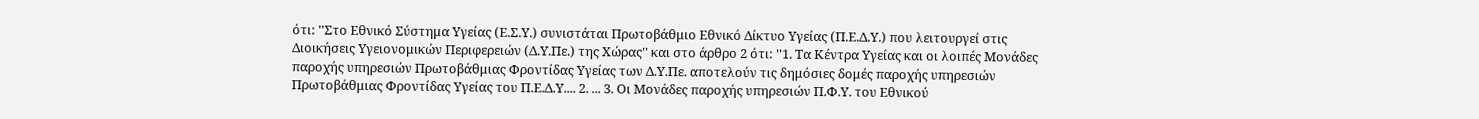ότι: ''Στο Εθνικό Σύστημα Υγείας (Ε.Σ.Υ.) συνιστάται Πρωτοβάθμιο Εθνικό Δίκτυο Υγείας (Π.Ε.Δ.Υ.) που λειτουργεί στις Διοικήσεις Υγειονομικών Περιφερειών (Δ.Υ.Πε.) της Χώρας'' και στο άρθρο 2 ότι: ''1. Τα Κέντρα Υγείας και οι λοιπές Μονάδες παροχής υπηρεσιών Πρωτοβάθμιας Φροντίδας Υγείας των Δ.Υ.Πε. αποτελούν τις δημόσιες δομές παροχής υπηρεσιών Πρωτοβάθμιας Φροντίδας Υγείας του Π.Ε.Δ.Υ.... 2. ... 3. Οι Μονάδες παροχής υπηρεσιών Π.Φ.Υ. του Εθνικού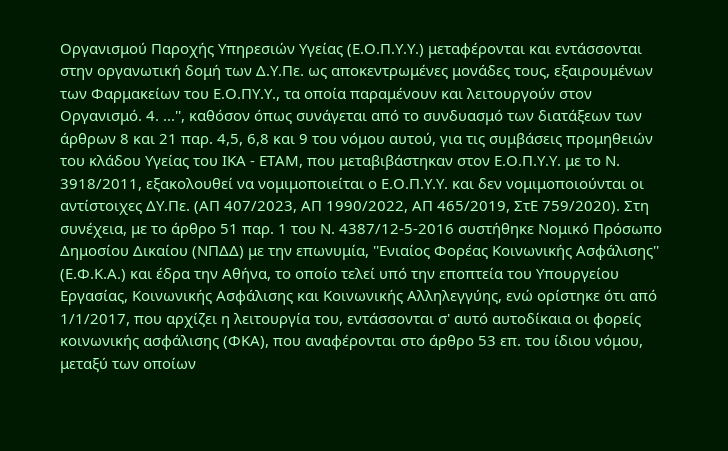Οργανισμού Παροχής Υπηρεσιών Υγείας (Ε.Ο.Π.Υ.Υ.) μεταφέρονται και εντάσσονται στην οργανωτική δομή των Δ.Υ.Πε. ως αποκεντρωμένες μονάδες τους, εξαιρουμένων των Φαρμακείων του Ε.Ο.ΠΥ.Υ., τα οποία παραμένουν και λειτουργούν στον Οργανισμό. 4. ...'', καθόσον όπως συνάγεται από το συνδυασμό των διατάξεων των άρθρων 8 και 21 παρ. 4,5, 6,8 και 9 του νόμου αυτού, για τις συμβάσεις προμηθειών του κλάδου Υγείας του ΙΚΑ - ΕΤΑΜ, που μεταβιβάστηκαν στον Ε.Ο.Π.Υ.Υ. με το Ν. 3918/2011, εξακολουθεί να νομιμοποιείται ο Ε.Ο.Π.Υ.Υ. και δεν νομιμοποιούνται οι αντίστοιχες ΔΥ.Πε. (ΑΠ 407/2023, ΑΠ 1990/2022, ΑΠ 465/2019, ΣτΕ 759/2020). Στη συνέχεια, με το άρθρο 51 παρ. 1 του Ν. 4387/12-5-2016 συστήθηκε Νομικό Πρόσωπο Δημοσίου Δικαίου (ΝΠΔΔ) με την επωνυμία, ''Ενιαίος Φορέας Κοινωνικής Ασφάλισης'' (Ε.Φ.Κ.Α.) και έδρα την Αθήνα, το οποίο τελεί υπό την εποπτεία του Υπουργείου Εργασίας, Κοινωνικής Ασφάλισης και Κοινωνικής Αλληλεγγύης, ενώ ορίστηκε ότι από 1/1/2017, που αρχίζει η λειτουργία του, εντάσσονται σ' αυτό αυτοδίκαια οι φορείς κοινωνικής ασφάλισης (ΦΚΑ), που αναφέρονται στο άρθρο 53 επ. του ίδιου νόμου, μεταξύ των οποίων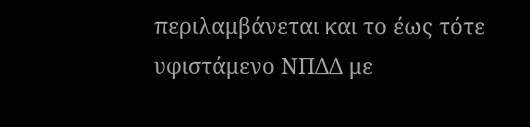περιλαμβάνεται και το έως τότε υφιστάμενο ΝΠΔΔ με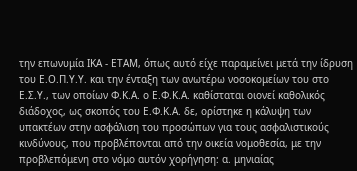την επωνυμία ΙΚΑ - ΕΤΑΜ, όπως αυτό είχε παραμείνει μετά την ίδρυση του Ε.Ο.Π.Υ.Υ. και την ένταξη των ανωτέρω νοσοκομείων του στο Ε.Σ.Υ., των οποίων Φ.Κ.Α. ο Ε.Φ.Κ.Α. καθίσταται οιονεί καθολικός διάδοχος, ως σκοπός του Ε.Φ.Κ.Α. δε, ορίστηκε η κάλυψη των υπακτέων στην ασφάλιση του προσώπων για τους ασφαλιστικούς κινδύνους, που προβλέπονται από την οικεία νομοθεσία, με την προβλεπόμενη στο νόμο αυτόν χορήγηση: α. μηνιαίας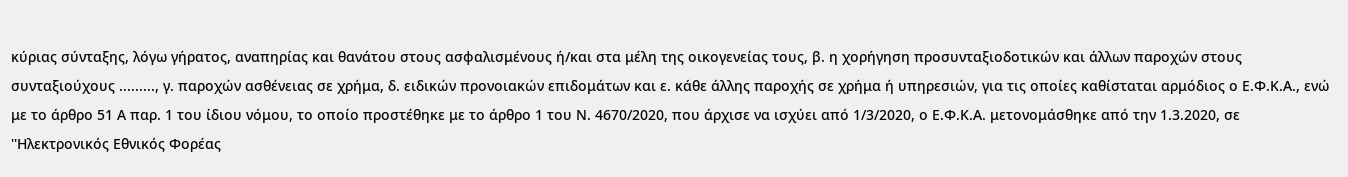κύριας σύνταξης, λόγω γήρατος, αναπηρίας και θανάτου στους ασφαλισμένους ή/και στα μέλη της οικογενείας τους, β. η χορήγηση προσυνταξιοδοτικών και άλλων παροχών στους συνταξιούχους ........., γ. παροχών ασθένειας σε χρήμα, δ. ειδικών προνοιακών επιδομάτων και ε. κάθε άλλης παροχής σε χρήμα ή υπηρεσιών, για τις οποίες καθίσταται αρμόδιος ο Ε.Φ.Κ.Α., ενώ με το άρθρο 51 Α παρ. 1 του ίδιου νόμου, το οποίο προστέθηκε με το άρθρο 1 του Ν. 4670/2020, που άρχισε να ισχύει από 1/3/2020, ο Ε.Φ.Κ.Α. μετονομάσθηκε από την 1.3.2020, σε ''Ηλεκτρονικός Εθνικός Φορέας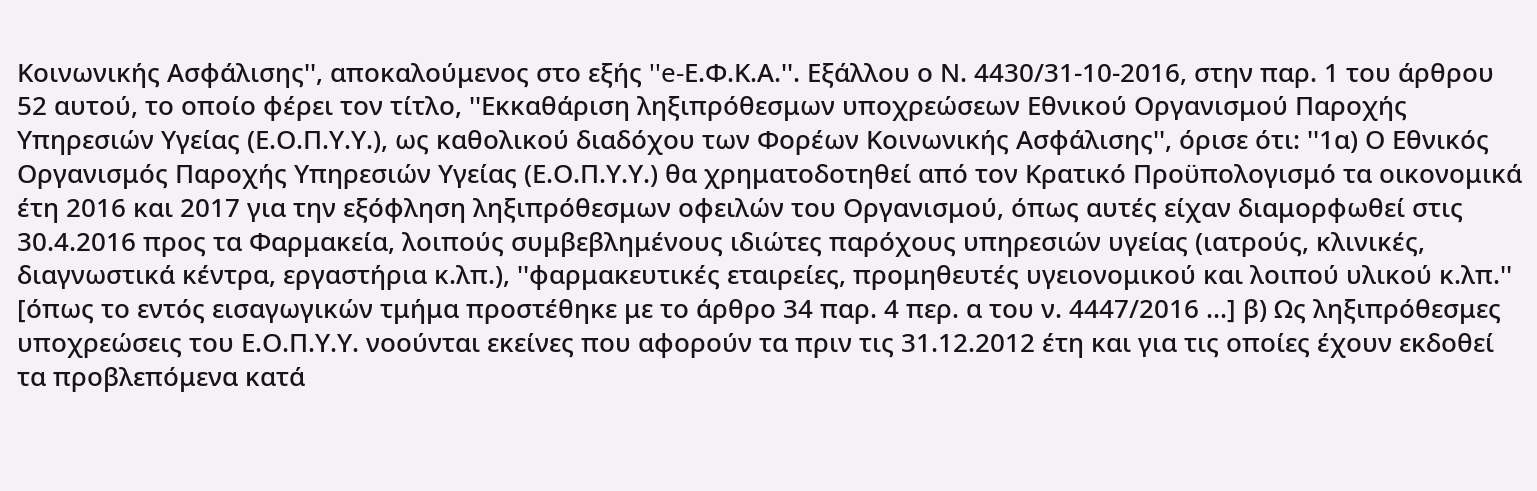Κοινωνικής Ασφάλισης'', αποκαλούμενος στο εξής ''e-Ε.Φ.Κ.Α.''. Εξάλλου ο Ν. 4430/31-10-2016, στην παρ. 1 του άρθρου 52 αυτού, το οποίο φέρει τον τίτλο, ''Εκκαθάριση ληξιπρόθεσμων υποχρεώσεων Εθνικού Οργανισμού Παροχής Υπηρεσιών Υγείας (Ε.Ο.Π.Υ.Υ.), ως καθολικού διαδόχου των Φορέων Κοινωνικής Ασφάλισης'', όρισε ότι: ''1α) Ο Εθνικός Οργανισμός Παροχής Υπηρεσιών Υγείας (Ε.Ο.Π.Υ.Υ.) θα χρηματοδοτηθεί από τον Κρατικό Προϋπολογισμό τα οικονομικά έτη 2016 και 2017 για την εξόφληση ληξιπρόθεσμων οφειλών του Οργανισμού, όπως αυτές είχαν διαμορφωθεί στις 30.4.2016 προς τα Φαρμακεία, λοιπούς συμβεβλημένους ιδιώτες παρόχους υπηρεσιών υγείας (ιατρούς, κλινικές, διαγνωστικά κέντρα, εργαστήρια κ.λπ.), ''φαρμακευτικές εταιρείες, προμηθευτές υγειονομικού και λοιπού υλικού κ.λπ.'' [όπως το εντός εισαγωγικών τμήμα προστέθηκε με το άρθρο 34 παρ. 4 περ. α του ν. 4447/2016 ...] β) Ως ληξιπρόθεσμες υποχρεώσεις του Ε.Ο.Π.Υ.Υ. νοούνται εκείνες που αφορούν τα πριν τις 31.12.2012 έτη και για τις οποίες έχουν εκδοθεί τα προβλεπόμενα κατά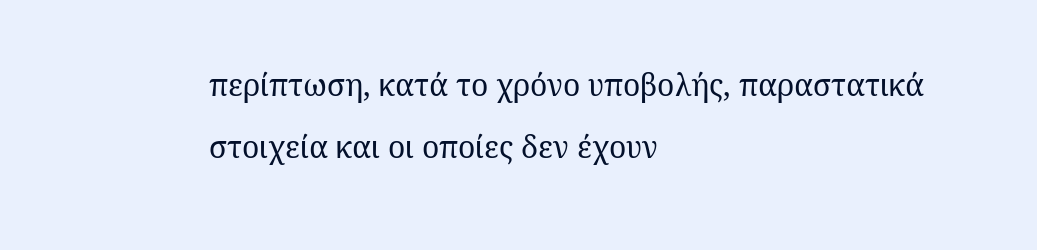περίπτωση, κατά το χρόνο υποβολής, παραστατικά στοιχεία και οι οποίες δεν έχουν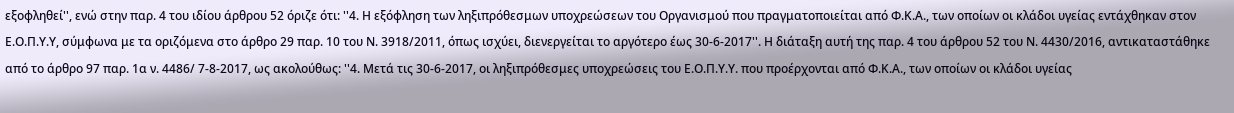εξοφληθεί'', ενώ στην παρ. 4 του ιδίου άρθρου 52 όριζε ότι: ''4. Η εξόφληση των ληξιπρόθεσμων υποχρεώσεων του Οργανισμού που πραγματοποιείται από Φ.Κ.Α., των οποίων οι κλάδοι υγείας εντάχθηκαν στον Ε.Ο.Π.Υ.Υ, σύμφωνα με τα οριζόμενα στο άρθρο 29 παρ. 10 του Ν. 3918/2011, όπως ισχύει, διενεργείται το αργότερο έως 30-6-2017''. Η διάταξη αυτή της παρ. 4 του άρθρου 52 του Ν. 4430/2016, αντικαταστάθηκε από το άρθρο 97 παρ. 1α ν. 4486/ 7-8-2017, ως ακολούθως: ''4. Μετά τις 30-6-2017, οι ληξιπρόθεσμες υποχρεώσεις του Ε.Ο.Π.Υ.Υ. που προέρχονται από Φ.Κ.Α., των οποίων οι κλάδοι υγείας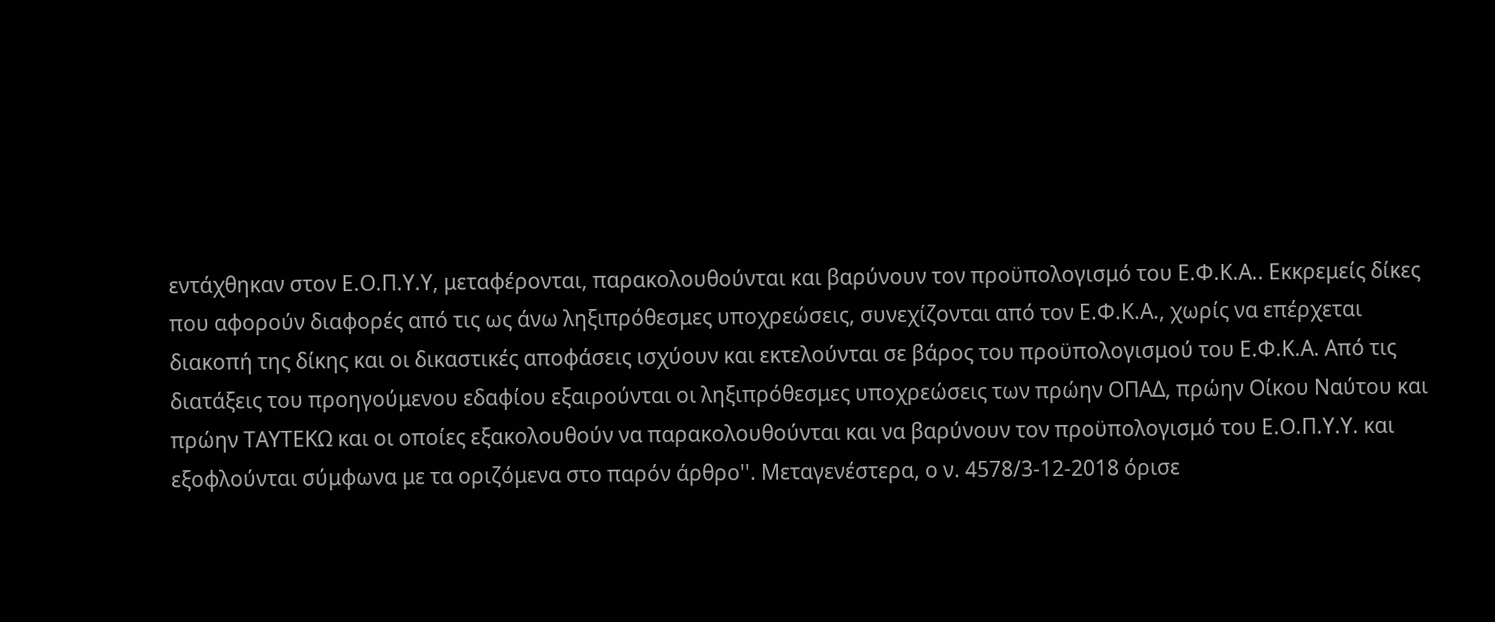εντάχθηκαν στον Ε.Ο.Π.Υ.Υ, μεταφέρονται, παρακολουθούνται και βαρύνουν τον προϋπολογισμό του Ε.Φ.Κ.Α.. Εκκρεμείς δίκες που αφορούν διαφορές από τις ως άνω ληξιπρόθεσμες υποχρεώσεις, συνεχίζονται από τον Ε.Φ.Κ.Α., χωρίς να επέρχεται διακοπή της δίκης και οι δικαστικές αποφάσεις ισχύουν και εκτελούνται σε βάρος του προϋπολογισμού του Ε.Φ.Κ.Α. Από τις διατάξεις του προηγούμενου εδαφίου εξαιρούνται οι ληξιπρόθεσμες υποχρεώσεις των πρώην ΟΠΑΔ, πρώην Οίκου Ναύτου και πρώην ΤΑΥΤΕΚΩ και οι οποίες εξακολουθούν να παρακολουθούνται και να βαρύνουν τον προϋπολογισμό του Ε.Ο.Π.Υ.Υ. και εξοφλούνται σύμφωνα με τα οριζόμενα στο παρόν άρθρο''. Μεταγενέστερα, ο ν. 4578/3-12-2018 όρισε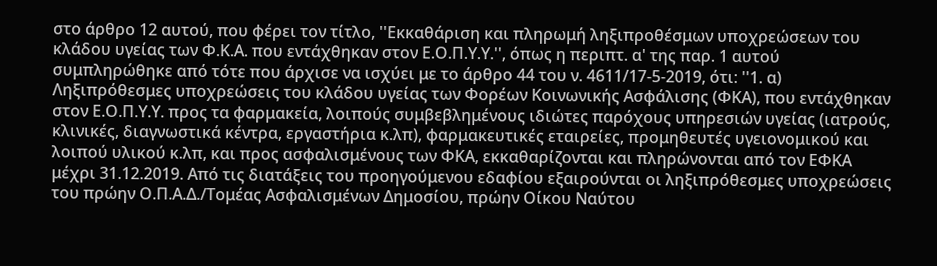στο άρθρο 12 αυτού, που φέρει τον τίτλο, ''Εκκαθάριση και πληρωμή ληξιπροθέσμων υποχρεώσεων του κλάδου υγείας των Φ.Κ.Α. που εντάχθηκαν στον Ε.Ο.Π.Υ.Υ.'', όπως η περιπτ. α' της παρ. 1 αυτού συμπληρώθηκε από τότε που άρχισε να ισχύει με το άρθρο 44 του ν. 4611/17-5-2019, ότι: ''1. α) Ληξιπρόθεσμες υποχρεώσεις του κλάδου υγείας των Φορέων Κοινωνικής Ασφάλισης (ΦΚΑ), που εντάχθηκαν στον Ε.Ο.Π.Υ.Υ. προς τα φαρμακεία, λοιπούς συμβεβλημένους ιδιώτες παρόχους υπηρεσιών υγείας (ιατρούς, κλινικές, διαγνωστικά κέντρα, εργαστήρια κ.λπ), φαρμακευτικές εταιρείες, προμηθευτές υγειονομικού και λοιπού υλικού κ.λπ, και προς ασφαλισμένους των ΦΚΑ, εκκαθαρίζονται και πληρώνονται από τον ΕΦΚΑ μέχρι 31.12.2019. Από τις διατάξεις του προηγούμενου εδαφίου εξαιρούνται οι ληξιπρόθεσμες υποχρεώσεις του πρώην Ο.Π.Α.Δ./Τομέας Ασφαλισμένων Δημοσίου, πρώην Οίκου Ναύτου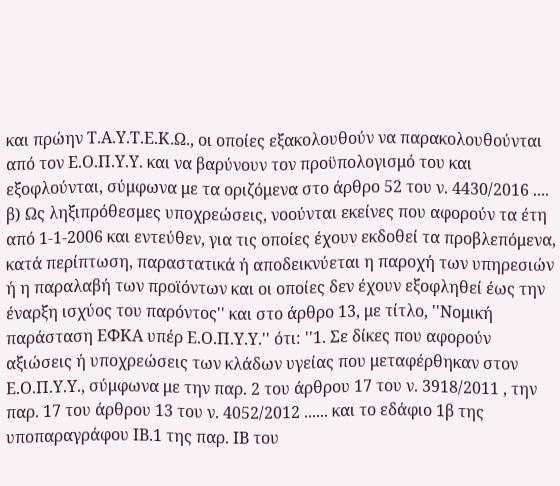και πρώην Τ.Α.Υ.Τ.Ε.Κ.Ω., οι οποίες εξακολουθούν να παρακολουθούνται από τον Ε.Ο.Π.Υ.Υ. και να βαρύνουν τον προϋπολογισμό του και εξοφλούνται, σύμφωνα με τα οριζόμενα στο άρθρο 52 του ν. 4430/2016 .... β) Ως ληξιπρόθεσμες υποχρεώσεις, νοούνται εκείνες που αφορούν τα έτη από 1-1-2006 και εντεύθεν, για τις οποίες έχουν εκδοθεί τα προβλεπόμενα, κατά περίπτωση, παραστατικά ή αποδεικνύεται η παροχή των υπηρεσιών ή η παραλαβή των προϊόντων και οι οποίες δεν έχουν εξοφληθεί έως την έναρξη ισχύος του παρόντος'' και στο άρθρο 13, με τίτλο, ''Νομική παράσταση ΕΦΚΑ υπέρ Ε.Ο.Π.Υ.Υ.'' ότι: ''1. Σε δίκες που αφορούν αξιώσεις ή υποχρεώσεις των κλάδων υγείας που μεταφέρθηκαν στον Ε.Ο.Π.Υ.Υ., σύμφωνα με την παρ. 2 του άρθρου 17 του ν. 3918/2011 , την παρ. 17 του άρθρου 13 του ν. 4052/2012 ...... και το εδάφιο 1β της υποπαραγράφου ΙΒ.1 της παρ. ΙΒ του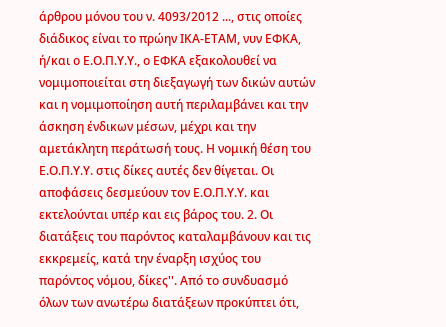άρθρου μόνου του ν. 4093/2012 ..., στις οποίες διάδικος είναι το πρώην ΙΚΑ-ΕΤΑΜ, νυν ΕΦΚΑ, ή/και ο Ε.Ο.Π.Υ.Υ., ο ΕΦΚΑ εξακολουθεί να νομιμοποιείται στη διεξαγωγή των δικών αυτών και η νομιμοποίηση αυτή περιλαμβάνει και την άσκηση ένδικων μέσων, μέχρι και την αμετάκλητη περάτωσή τους. Η νομική θέση του Ε.Ο.Π.Υ.Υ. στις δίκες αυτές δεν θίγεται. Οι αποφάσεις δεσμεύουν τον Ε.Ο.Π.Υ.Υ. και εκτελούνται υπέρ και εις βάρος του. 2. Οι διατάξεις του παρόντος καταλαμβάνουν και τις εκκρεμείς, κατά την έναρξη ισχύος του παρόντος νόμου, δίκες''. Από το συνδυασμό όλων των ανωτέρω διατάξεων προκύπτει ότι,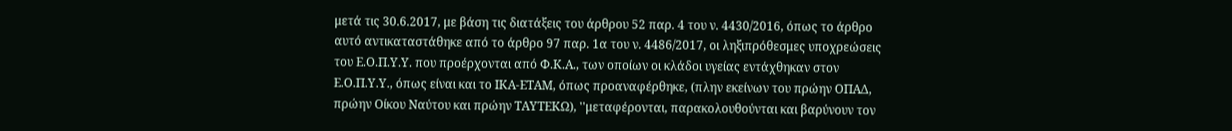μετά τις 30.6.2017, με βάση τις διατάξεις του άρθρου 52 παρ. 4 του ν. 4430/2016, όπως το άρθρο αυτό αντικαταστάθηκε από το άρθρο 97 παρ. 1α του ν. 4486/2017, οι ληξιπρόθεσμες υποχρεώσεις του Ε.Ο.Π.Υ.Υ. που προέρχονται από Φ.Κ.Α., των οποίων οι κλάδοι υγείας εντάχθηκαν στον Ε.Ο.Π.Υ.Υ., όπως είναι και το ΙΚΑ-ΕΤΑΜ, όπως προαναφέρθηκε, (πλην εκείνων του πρώην ΟΠΑΔ, πρώην Οίκου Ναύτου και πρώην ΤΑΥΤΕΚΩ), ''μεταφέρονται, παρακολουθούνται και βαρύνουν τον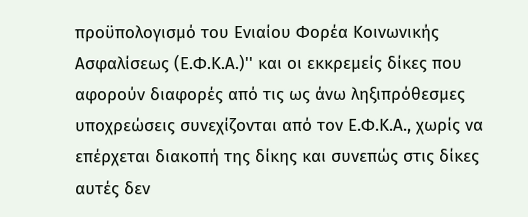προϋπολογισμό του Ενιαίου Φορέα Κοινωνικής Ασφαλίσεως (Ε.Φ.Κ.Α.)'' και οι εκκρεμείς δίκες που αφορούν διαφορές από τις ως άνω ληξιπρόθεσμες υποχρεώσεις συνεχίζονται από τον Ε.Φ.Κ.Α., χωρίς να επέρχεται διακοπή της δίκης και συνεπώς στις δίκες αυτές δεν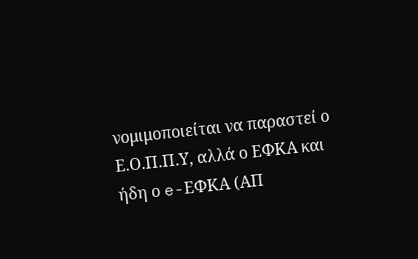νομιμοποιείται να παραστεί ο Ε.Ο.Π.Π.Υ, αλλά ο ΕΦΚΑ και ήδη ο e-ΕΦΚΑ (ΑΠ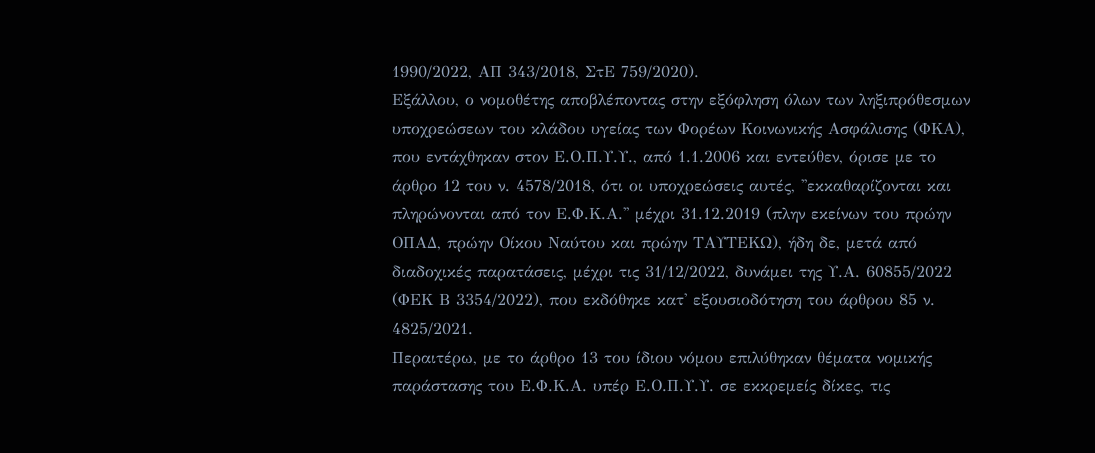1990/2022, ΑΠ 343/2018, ΣτΕ 759/2020).
Εξάλλου, ο νομοθέτης αποβλέποντας στην εξόφληση όλων των ληξιπρόθεσμων υποχρεώσεων του κλάδου υγείας των Φορέων Κοινωνικής Ασφάλισης (ΦΚΑ), που εντάχθηκαν στον Ε.Ο.Π.Υ.Υ., από 1.1.2006 και εντεύθεν, όρισε με το άρθρο 12 του ν. 4578/2018, ότι οι υποχρεώσεις αυτές, ''εκκαθαρίζονται και πληρώνονται από τον Ε.Φ.Κ.Α.'' μέχρι 31.12.2019 (πλην εκείνων του πρώην ΟΠΑΔ, πρώην Οίκου Ναύτου και πρώην ΤΑΥΤΕΚΩ), ήδη δε, μετά από διαδοχικές παρατάσεις, μέχρι τις 31/12/2022, δυνάμει της Υ.Α. 60855/2022 (ΦΕΚ Β 3354/2022), που εκδόθηκε κατ' εξουσιοδότηση του άρθρου 85 ν. 4825/2021.
Περαιτέρω, με το άρθρο 13 του ίδιου νόμου επιλύθηκαν θέματα νομικής παράστασης του Ε.Φ.Κ.Α. υπέρ Ε.Ο.Π.Υ.Υ. σε εκκρεμείς δίκες, τις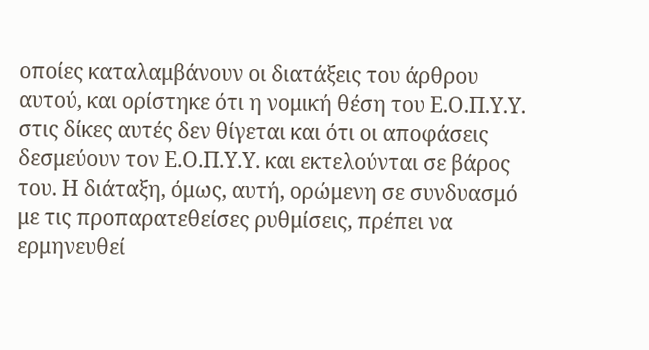οποίες καταλαμβάνουν οι διατάξεις του άρθρου αυτού, και ορίστηκε ότι η νομική θέση του Ε.Ο.Π.Υ.Υ. στις δίκες αυτές δεν θίγεται και ότι οι αποφάσεις δεσμεύουν τον Ε.Ο.Π.Υ.Υ. και εκτελούνται σε βάρος του. Η διάταξη, όμως, αυτή, ορώμενη σε συνδυασμό με τις προπαρατεθείσες ρυθμίσεις, πρέπει να ερμηνευθεί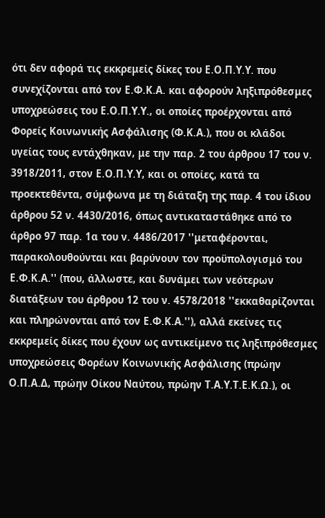ότι δεν αφορά τις εκκρεμείς δίκες του Ε.Ο.Π.Υ.Υ. που συνεχίζονται από τον Ε.Φ.Κ.Α. και αφορούν ληξιπρόθεσμες υποχρεώσεις του Ε.Ο.Π.Υ.Υ., οι οποίες προέρχονται από Φορείς Κοινωνικής Ασφάλισης (Φ.Κ.Α.), που οι κλάδοι υγείας τους εντάχθηκαν, με την παρ. 2 του άρθρου 17 του ν. 3918/2011, στον Ε.Ο.Π.Υ.Υ, και οι οποίες, κατά τα προεκτεθέντα, σύμφωνα με τη διάταξη της παρ. 4 του ίδιου άρθρου 52 ν. 4430/2016, όπως αντικαταστάθηκε από το άρθρο 97 παρ. 1α του ν. 4486/2017 ''μεταφέρονται, παρακολουθούνται και βαρύνουν τον προϋπολογισμό του Ε.Φ.Κ.Α.'' (που, άλλωστε, και δυνάμει των νεότερων διατάξεων του άρθρου 12 του ν. 4578/2018 ''εκκαθαρίζονται και πληρώνονται από τον Ε.Φ.Κ.Α.''), αλλά εκείνες τις εκκρεμείς δίκες που έχουν ως αντικείμενο τις ληξιπρόθεσμες υποχρεώσεις Φορέων Κοινωνικής Ασφάλισης (πρώην Ο.Π.Α.Δ, πρώην Οίκου Ναύτου, πρώην Τ.Α.Υ.Τ.Ε.Κ.Ω.), οι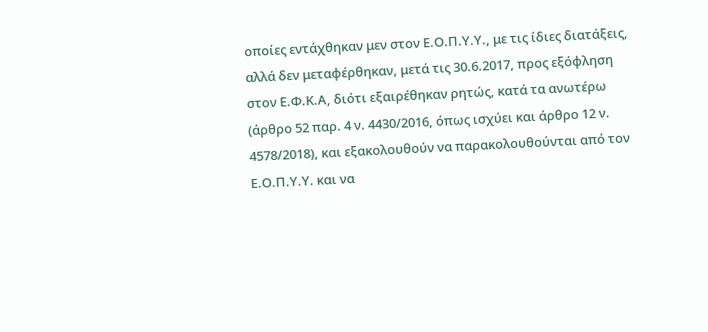οποίες εντάχθηκαν μεν στον Ε.Ο.Π.Υ.Υ., με τις ίδιες διατάξεις, αλλά δεν μεταφέρθηκαν, μετά τις 30.6.2017, προς εξόφληση στον Ε.Φ.Κ.Α, διότι εξαιρέθηκαν ρητώς, κατά τα ανωτέρω (άρθρο 52 παρ. 4 ν. 4430/2016, όπως ισχύει και άρθρο 12 ν. 4578/2018), και εξακολουθούν να παρακολουθούνται από τον Ε.Ο.Π.Υ.Υ. και να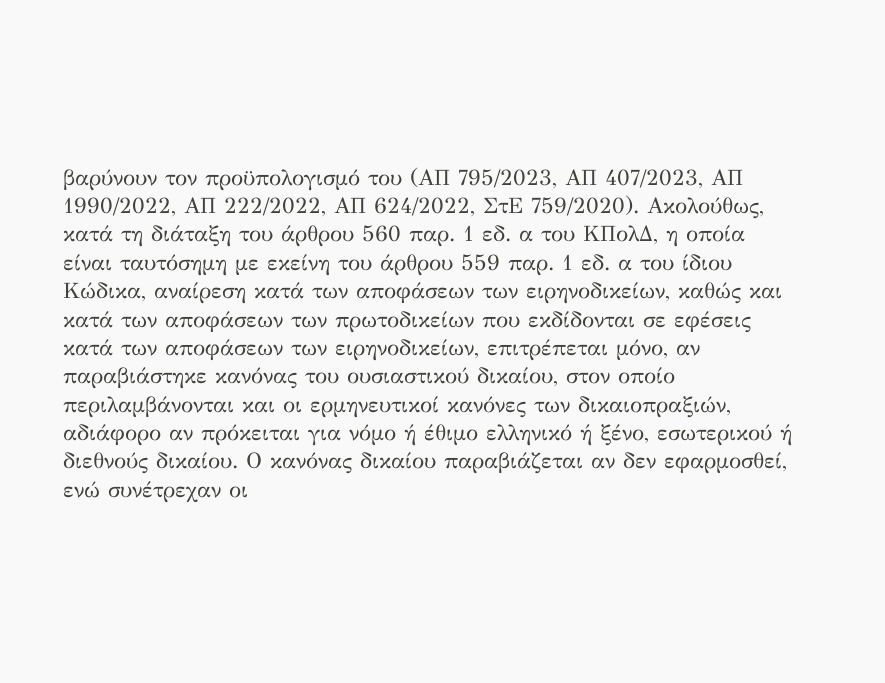βαρύνουν τον προϋπολογισμό του (ΑΠ 795/2023, ΑΠ 407/2023, ΑΠ 1990/2022, ΑΠ 222/2022, ΑΠ 624/2022, ΣτΕ 759/2020). Ακολούθως, κατά τη διάταξη του άρθρου 560 παρ. 1 εδ. α του ΚΠολΔ, η οποία είναι ταυτόσημη με εκείνη του άρθρου 559 παρ. 1 εδ. α του ίδιου Κώδικα, αναίρεση κατά των αποφάσεων των ειρηνοδικείων, καθώς και κατά των αποφάσεων των πρωτοδικείων που εκδίδονται σε εφέσεις κατά των αποφάσεων των ειρηνοδικείων, επιτρέπεται μόνο, αν παραβιάστηκε κανόνας του ουσιαστικού δικαίου, στον οποίο περιλαμβάνονται και οι ερμηνευτικοί κανόνες των δικαιοπραξιών, αδιάφορο αν πρόκειται για νόμο ή έθιμο ελληνικό ή ξένο, εσωτερικού ή διεθνούς δικαίου. Ο κανόνας δικαίου παραβιάζεται αν δεν εφαρμοσθεί, ενώ συνέτρεχαν οι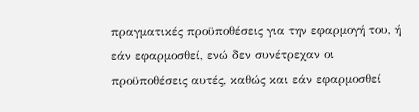πραγματικές προϋποθέσεις για την εφαρμογή του, ή εάν εφαρμοσθεί, ενώ δεν συνέτρεχαν οι προϋποθέσεις αυτές, καθώς και εάν εφαρμοσθεί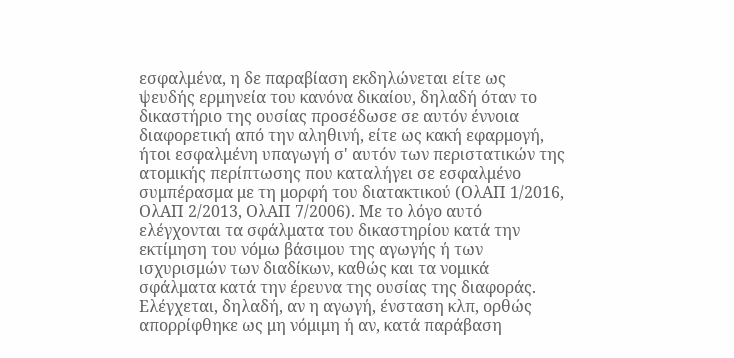εσφαλμένα, η δε παραβίαση εκδηλώνεται είτε ως ψευδής ερμηνεία του κανόνα δικαίου, δηλαδή όταν το δικαστήριο της ουσίας προσέδωσε σε αυτόν έννοια διαφορετική από την αληθινή, είτε ως κακή εφαρμογή, ήτοι εσφαλμένη υπαγωγή σ' αυτόν των περιστατικών της ατομικής περίπτωσης που καταλήγει σε εσφαλμένο συμπέρασμα με τη μορφή του διατακτικού (ΟλΑΠ 1/2016, ΟλΑΠ 2/2013, ΟλΑΠ 7/2006). Με το λόγο αυτό ελέγχονται τα σφάλματα του δικαστηρίου κατά την εκτίμηση του νόμω βάσιμου της αγωγής ή των ισχυρισμών των διαδίκων, καθώς και τα νομικά σφάλματα κατά την έρευνα της ουσίας της διαφοράς. Ελέγχεται, δηλαδή, αν η αγωγή, ένσταση κλπ, ορθώς απορρίφθηκε ως μη νόμιμη ή αν, κατά παράβαση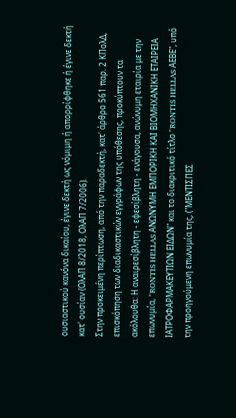ουσιαστικού κανόνα δικαίου, έγινε δεκτή ως νόμιμη ή απορρίφθηκε ή έγινε δεκτή κατ' ουσίαν (ΟλΑΠ 8/2018, ΟλΑΠ 7/2006).
Στην προκειμένη περίπτωση, από την παραδεκτή, κατ' άρθρο 561 παρ. 2 ΚΠολΔ, επισκόπηση των διαδικαστικών εγγράφων της υπόθεσης, προκύπτουν τα ακόλουθα: Η αναιρεσίβλητη - εφεσίβλητη - ενάγουσα, ανώνυμη εταιρία με την επωνυμία, "RONTIS HELLAS ΑΝΩΝΥΜΗ ΕΜΠΟΡΙΚΗ ΚΑΙ ΒΙΟΜΗΧΑΝΙΚΗ ΕΤΑΙΡΕΙΑ ΙΑΤΡΟΦΑΡΜΑΚΕΥΤΙΩΝ ΕΙΔΩΝ" και το διακριτικό τίτλο "RONTIS HELLAS ΑΕΒΕ", υπό την προηγούμενη επωνυμία της, ("ΜΕΝΤΙΣΠΕΣ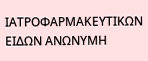ΙΑΤΡΟΦΑΡΜΑΚΕΥΤΙΚΩΝ ΕΙΔΩΝ ΑΝΩΝΥΜΗ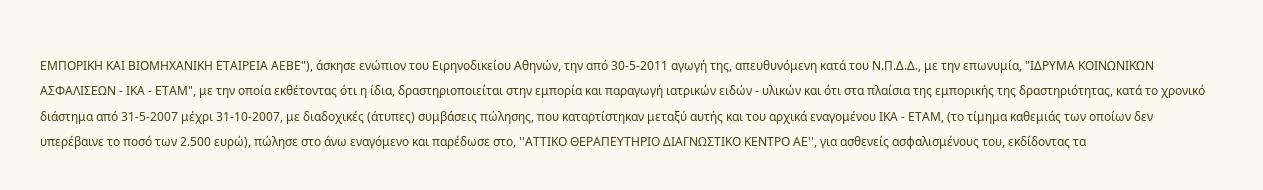ΕΜΠΟΡΙΚΗ ΚΑΙ ΒΙΟΜΗΧΑΝΙΚΗ ΕΤΑΙΡΕΙΑ ΑΕΒΕ"), άσκησε ενώπιον του Ειρηνοδικείου Αθηνών, την από 30-5-2011 αγωγή της, απευθυνόμενη κατά του Ν.Π.Δ.Δ., με την επωνυμία, "ΙΔΡΥΜΑ ΚΟΙΝΩΝΙΚΩΝ ΑΣΦΑΛΙΣΕΩΝ - ΙΚΑ - ΕΤΑΜ", με την οποία εκθέτοντας ότι η ίδια, δραστηριοποιείται στην εμπορία και παραγωγή ιατρικών ειδών - υλικών και ότι στα πλαίσια της εμπορικής της δραστηριότητας, κατά το χρονικό διάστημα από 31-5-2007 μέχρι 31-10-2007, με διαδοχικές (άτυπες) συμβάσεις πώλησης, που καταρτίστηκαν μεταξύ αυτής και του αρχικά εναγομένου ΙΚΑ - ΕΤΑΜ, (το τίμημα καθεμιάς των οποίων δεν υπερέβαινε το ποσό των 2.500 ευρώ), πώλησε στο άνω εναγόμενο και παρέδωσε στο, ''ΑΤΤΙΚΟ ΘΕΡΑΠΕΥΤΗΡΙΟ ΔΙΑΓΝΩΣΤΙΚΟ ΚΕΝΤΡΟ ΑΕ'', για ασθενείς ασφαλισμένους του, εκδίδοντας τα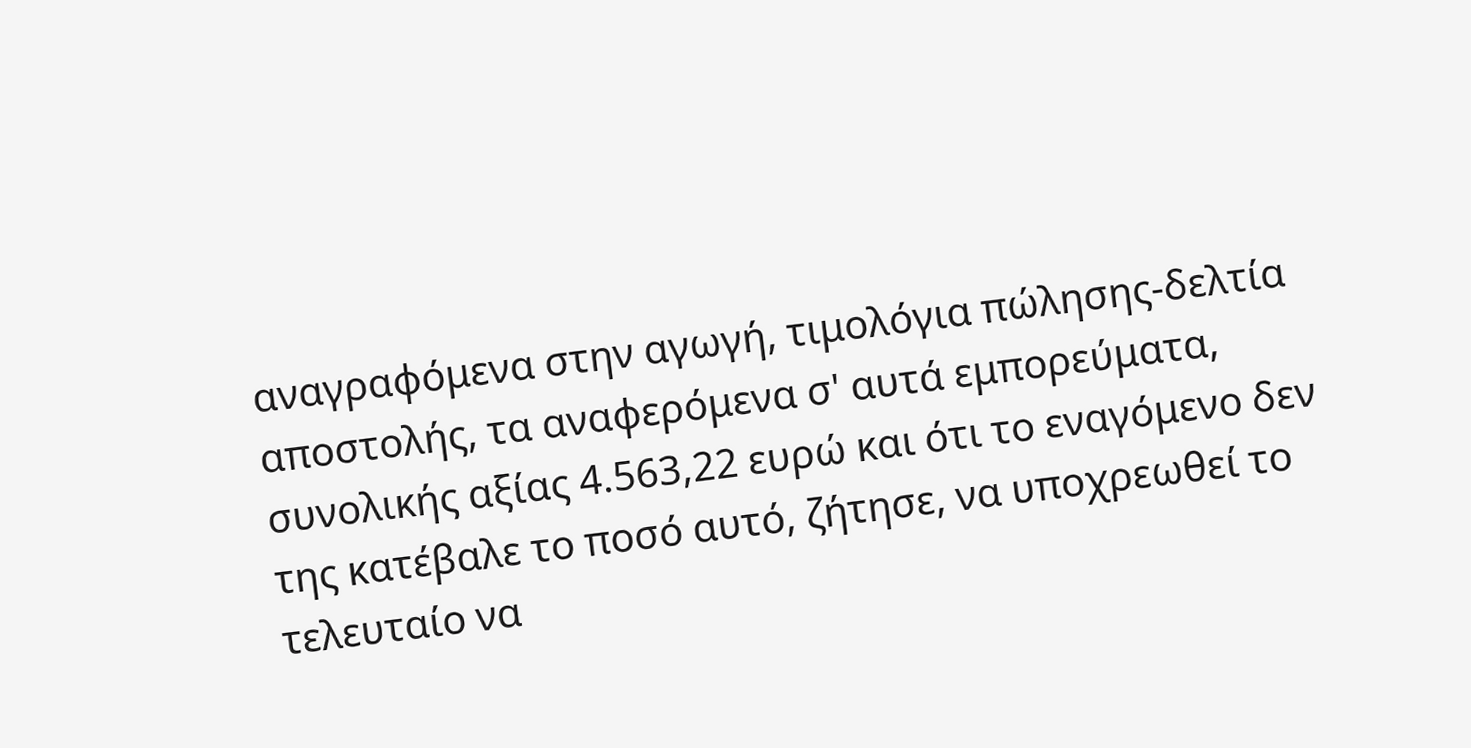αναγραφόμενα στην αγωγή, τιμολόγια πώλησης-δελτία αποστολής, τα αναφερόμενα σ' αυτά εμπορεύματα, συνολικής αξίας 4.563,22 ευρώ και ότι το εναγόμενο δεν της κατέβαλε το ποσό αυτό, ζήτησε, να υποχρεωθεί το τελευταίο να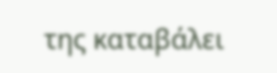της καταβάλει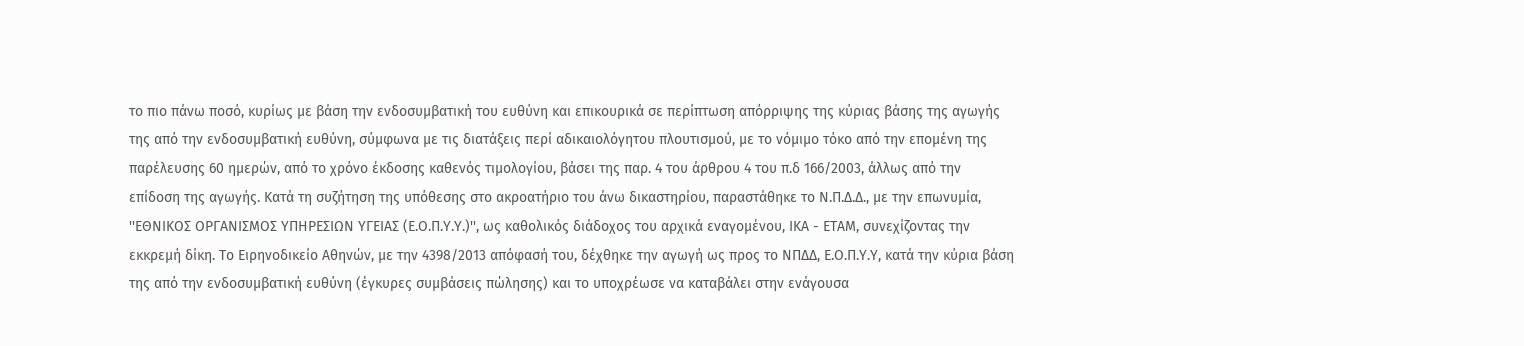το πιο πάνω ποσό, κυρίως με βάση την ενδοσυμβατική του ευθύνη και επικουρικά σε περίπτωση απόρριψης της κύριας βάσης της αγωγής της από την ενδοσυμβατική ευθύνη, σύμφωνα με τις διατάξεις περί αδικαιολόγητου πλουτισμού, με το νόμιμο τόκο από την επομένη της παρέλευσης 60 ημερών, από το χρόνο έκδοσης καθενός τιμολογίου, βάσει της παρ. 4 του άρθρου 4 του π.δ 166/2003, άλλως από την επίδοση της αγωγής. Κατά τη συζήτηση της υπόθεσης στο ακροατήριο του άνω δικαστηρίου, παραστάθηκε το Ν.Π.Δ.Δ., με την επωνυμία, ''ΕΘΝΙΚΟΣ ΟΡΓΑΝΙΣΜΟΣ ΥΠΗΡΕΣΙΩΝ ΥΓΕΙΑΣ (Ε.Ο.Π.Υ.Υ.)'', ως καθολικός διάδοχος του αρχικά εναγομένου, ΙΚΑ - ΕΤΑΜ, συνεχίζοντας την εκκρεμή δίκη. Το Ειρηνοδικείο Αθηνών, με την 4398/2013 απόφασή του, δέχθηκε την αγωγή ως προς το ΝΠΔΔ, Ε.Ο.Π.Υ.Υ, κατά την κύρια βάση της από την ενδοσυμβατική ευθύνη (έγκυρες συμβάσεις πώλησης) και το υποχρέωσε να καταβάλει στην ενάγουσα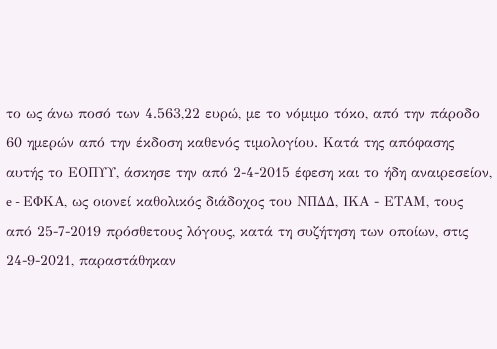το ως άνω ποσό των 4.563,22 ευρώ, με το νόμιμο τόκο, από την πάροδο 60 ημερών από την έκδοση καθενός τιμολογίου. Κατά της απόφασης αυτής το ΕΟΠΥΥ, άσκησε την από 2-4-2015 έφεση και το ήδη αναιρεσείον, e - ΕΦΚΑ, ως οιονεί καθολικός διάδοχος του ΝΠΔΔ, ΙΚΑ - ΕΤΑΜ, τους από 25-7-2019 πρόσθετους λόγους, κατά τη συζήτηση των οποίων, στις 24-9-2021, παραστάθηκαν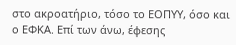στο ακροατήριο, τόσο το ΕΟΠΥΥ, όσο και ο ΕΦΚΑ. Επί των άνω, έφεσης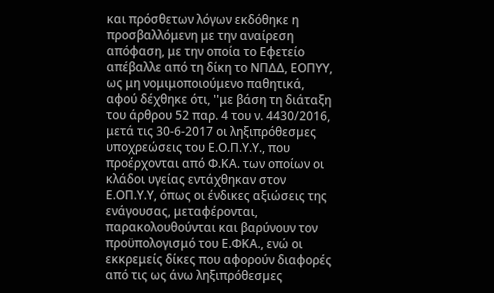και πρόσθετων λόγων εκδόθηκε η προσβαλλόμενη με την αναίρεση απόφαση, με την οποία το Εφετείο απέβαλλε από τη δίκη το ΝΠΔΔ, ΕΟΠΥΥ, ως μη νομιμοποιούμενο παθητικά, αφού δέχθηκε ότι, ''με βάση τη διάταξη του άρθρου 52 παρ. 4 του ν. 4430/2016, μετά τις 30-6-2017 οι ληξιπρόθεσµες υποχρεώσεις του Ε.Ο.Π.Υ.Υ., που προέρχονται από Φ.ΚΑ. των οποίων οι κλάδοι υγείας εντάχθηκαν στον Ε.ΟΠ.Υ.Υ, όπως οι ένδικες αξιώσεις της ενάγουσας, μεταφέρονται, παρακολουθούνται και βαρύνουν τον προϋπολογισμό του Ε.ΦΚΑ., ενώ οι εκκρεμείς δίκες που αφορούν διαφορές από τις ως άνω ληξιπρόθεσµες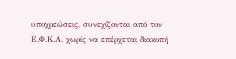υποχρεώσεις, συνεχίζονται από τον Ε.Φ.Κ.Α. χωρίς να επέρχεται διακοπή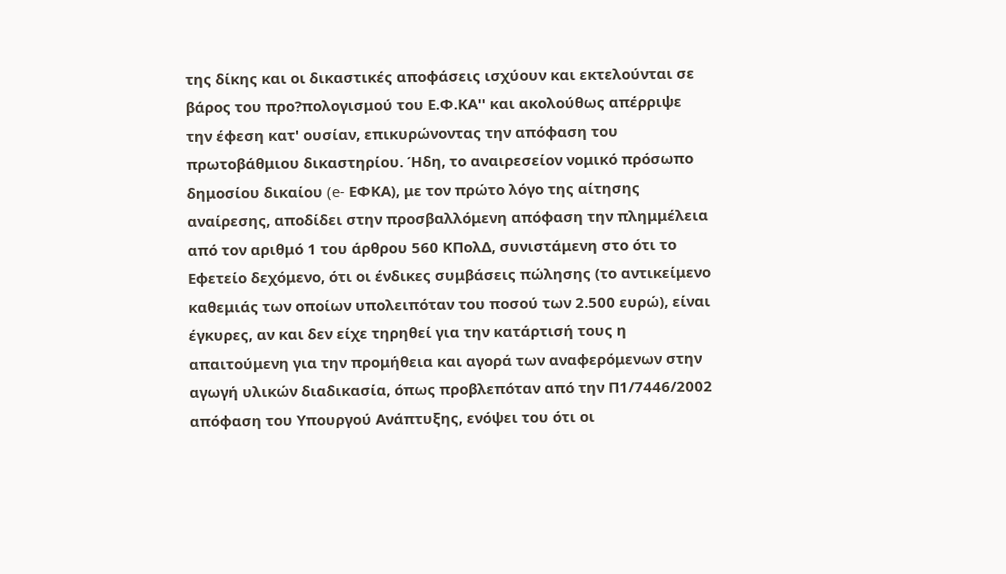της δίκης και οι δικαστικές αποφάσεις ισχύουν και εκτελούνται σε βάρος του προ?πολογισμού του Ε.Φ.ΚΑ'' και ακολούθως απέρριψε την έφεση κατ' ουσίαν, επικυρώνοντας την απόφαση του πρωτοβάθμιου δικαστηρίου. Ήδη, το αναιρεσείον νομικό πρόσωπο δημοσίου δικαίου (e- ΕΦΚΑ), με τον πρώτο λόγο της αίτησης αναίρεσης, αποδίδει στην προσβαλλόμενη απόφαση την πλημμέλεια από τον αριθμό 1 του άρθρου 560 ΚΠολΔ, συνιστάμενη στο ότι το Εφετείο δεχόμενο, ότι οι ένδικες συμβάσεις πώλησης (το αντικείμενο καθεμιάς των οποίων υπολειπόταν του ποσού των 2.500 ευρώ), είναι έγκυρες, αν και δεν είχε τηρηθεί για την κατάρτισή τους η απαιτούμενη για την προμήθεια και αγορά των αναφερόμενων στην αγωγή υλικών διαδικασία, όπως προβλεπόταν από την Π1/7446/2002 απόφαση του Υπουργού Ανάπτυξης, ενόψει του ότι οι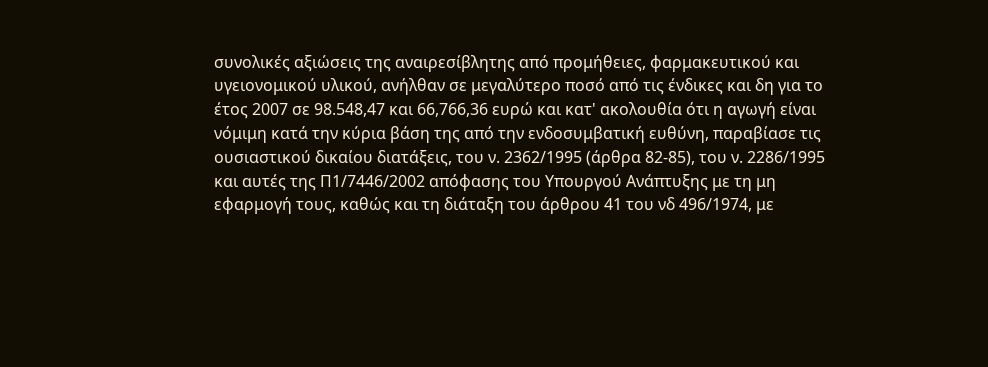συνολικές αξιώσεις της αναιρεσίβλητης από προμήθειες, φαρμακευτικού και υγειονομικού υλικού, ανήλθαν σε μεγαλύτερο ποσό από τις ένδικες και δη για το έτος 2007 σε 98.548,47 και 66,766,36 ευρώ και κατ' ακολουθία ότι η αγωγή είναι νόμιμη κατά την κύρια βάση της από την ενδοσυμβατική ευθύνη, παραβίασε τις ουσιαστικού δικαίου διατάξεις, του ν. 2362/1995 (άρθρα 82-85), του ν. 2286/1995 και αυτές της Π1/7446/2002 απόφασης του Υπουργού Ανάπτυξης με τη μη εφαρμογή τους, καθώς και τη διάταξη του άρθρου 41 του νδ 496/1974, με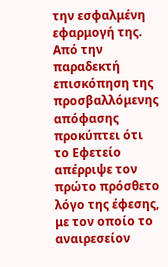την εσφαλμένη εφαρμογή της. Από την παραδεκτή επισκόπηση της προσβαλλόμενης απόφασης προκύπτει ότι το Εφετείο απέρριψε τον πρώτο πρόσθετο λόγο της έφεσης, με τον οποίο το αναιρεσείον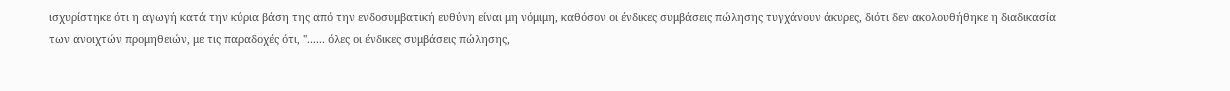ισχυρίστηκε ότι η αγωγή κατά την κύρια βάση της από την ενδοσυμβατική ευθύνη είναι μη νόμιμη, καθόσον οι ένδικες συμβάσεις πώλησης τυγχάνουν άκυρες, διότι δεν ακολουθήθηκε η διαδικασία των ανοιχτών προμηθειών, με τις παραδοχές ότι, ''...... όλες οι ένδικες συμβάσεις πώλησης,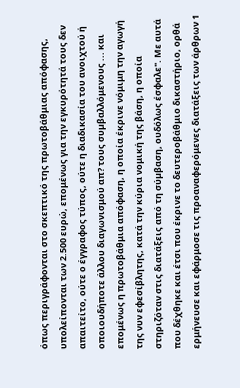όπως περιγράφονται στο σκεπτικό της πρωτοβάθμιας απόφασης, υπολείπονται των 2.500 ευρώ, επομένως για την εγκυρότητά τους δεν απαιτείτο, ούτε ο έγγραφος τύπος, ούτε η διαδικασία του ανοιχτού ή οποιουδήποτε άλλου διαγωνισμού απ? τους συµβαλλόμενους ... και επομένως η πρωτοβάθμια απόφαση, η οποία έκρινε νόμιμη την αγωγή της νυν εφεσίβλητης, κατά την κύρια νομική της βάση, η οποία στηριζόταν στις διατάξεις από τη σύµβαση, ουδόλως έσφαλε". Με αυτά που δέχθηκε και έτσι που έκρινε το δευτεροβάθμιο δικαστήριο, ορθά ερμήνευσε και εφάρμοσε τις προαναφερόμενες διατάξεις των άρθρων 1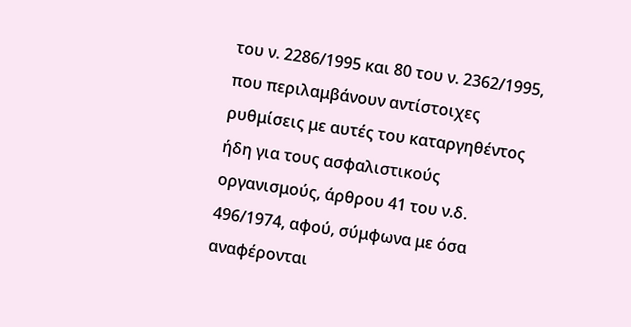του ν. 2286/1995 και 80 του ν. 2362/1995, που περιλαμβάνουν αντίστοιχες ρυθμίσεις με αυτές του καταργηθέντος ήδη για τους ασφαλιστικούς οργανισμούς, άρθρου 41 του ν.δ. 496/1974, αφού, σύμφωνα με όσα αναφέρονται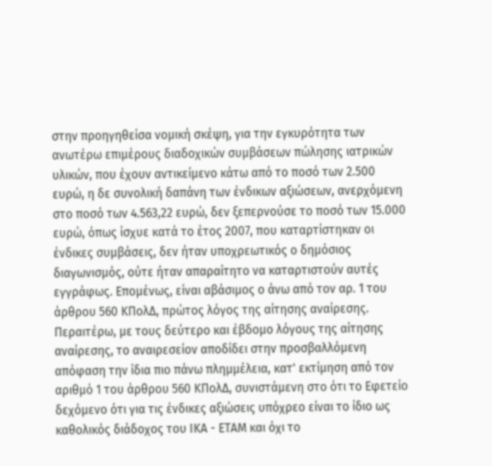στην προηγηθείσα νομική σκέψη, για την εγκυρότητα των ανωτέρω επιμέρους διαδοχικών συμβάσεων πώλησης ιατρικών υλικών, που έχουν αντικείμενο κάτω από το ποσό των 2.500 ευρώ, η δε συνολική δαπάνη των ένδικων αξιώσεων, ανερχόμενη στο ποσό των 4.563,22 ευρώ, δεν ξεπερνούσε το ποσό των 15.000 ευρώ, όπως ίσχυε κατά το έτος 2007, που καταρτίστηκαν οι ένδικες συμβάσεις, δεν ήταν υποχρεωτικός ο δημόσιος διαγωνισμός, ούτε ήταν απαραίτητο να καταρτιστούν αυτές εγγράφως. Επομένως, είναι αβάσιμος ο άνω από τον αρ. 1 του άρθρου 560 ΚΠολΔ, πρώτος λόγος της αίτησης αναίρεσης.
Περαιτέρω, με τους δεύτερο και έβδομο λόγους της αίτησης αναίρεσης, το αναιρεσείον αποδίδει στην προσβαλλόμενη απόφαση την ίδια πιο πάνω πλημμέλεια, κατ' εκτίμηση από τον αριθμό 1 του άρθρου 560 ΚΠολΔ, συνιστάμενη στο ότι το Εφετείο δεχόμενο ότι για τις ένδικες αξιώσεις υπόχρεο είναι το ίδιο ως καθολικός διάδοχος του ΙΚΑ - ΕΤΑΜ και όχι το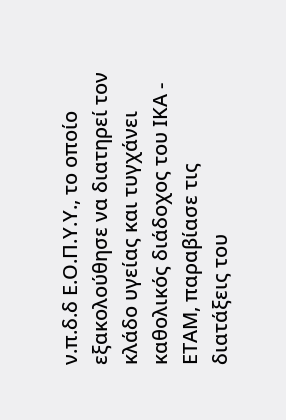ν.π.δ.δ Ε.Ο.Π.Υ.Υ., το οποίο εξακολούθησε να διατηρεί τον κλάδο υγείας και τυγχάνει καθολικός διάδοχος του ΙΚΑ - ΕΤΑΜ, παραβίασε τις διατάξεις του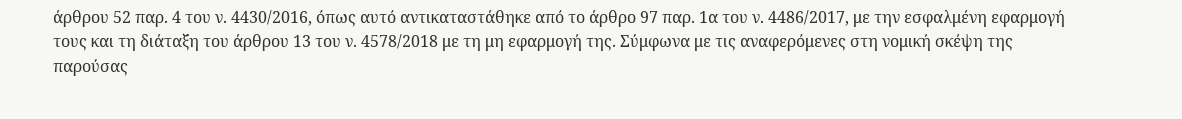άρθρου 52 παρ. 4 του ν. 4430/2016, όπως αυτό αντικαταστάθηκε από το άρθρο 97 παρ. 1α του ν. 4486/2017, με την εσφαλμένη εφαρμογή τους και τη διάταξη του άρθρου 13 του ν. 4578/2018 με τη μη εφαρμογή της. Σύμφωνα με τις αναφερόμενες στη νομική σκέψη της παρούσας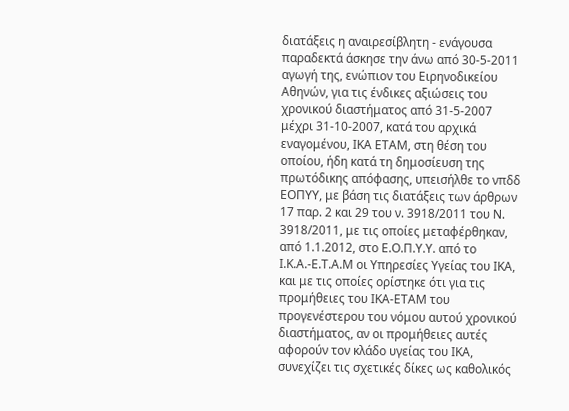διατάξεις η αναιρεσίβλητη - ενάγουσα παραδεκτά άσκησε την άνω από 30-5-2011 αγωγή της, ενώπιον του Ειρηνοδικείου Αθηνών, για τις ένδικες αξιώσεις του χρονικού διαστήματος από 31-5-2007 μέχρι 31-10-2007, κατά του αρχικά εναγομένου, ΙΚΑ ΕΤΑΜ, στη θέση του οποίου, ήδη κατά τη δημοσίευση της πρωτόδικης απόφασης, υπεισήλθε το νπδδ ΕΟΠΥΥ, με βάση τις διατάξεις των άρθρων 17 παρ. 2 και 29 του ν. 3918/2011 του Ν. 3918/2011, με τις οποίες μεταφέρθηκαν, από 1.1.2012, στο Ε.Ο.Π.Υ.Υ. από το Ι.Κ.Α.-Ε.Τ.Α.Μ oι Υπηρεσίες Υγείας του ΙΚΑ, και με τις οποίες ορίστηκε ότι για τις προμήθειες του ΙΚΑ-ΕΤΑΜ του προγενέστερου του νόμου αυτού χρονικού διαστήματος, αν οι προμήθειες αυτές αφορούν τον κλάδο υγείας του ΙΚΑ, συνεχίζει τις σχετικές δίκες ως καθολικός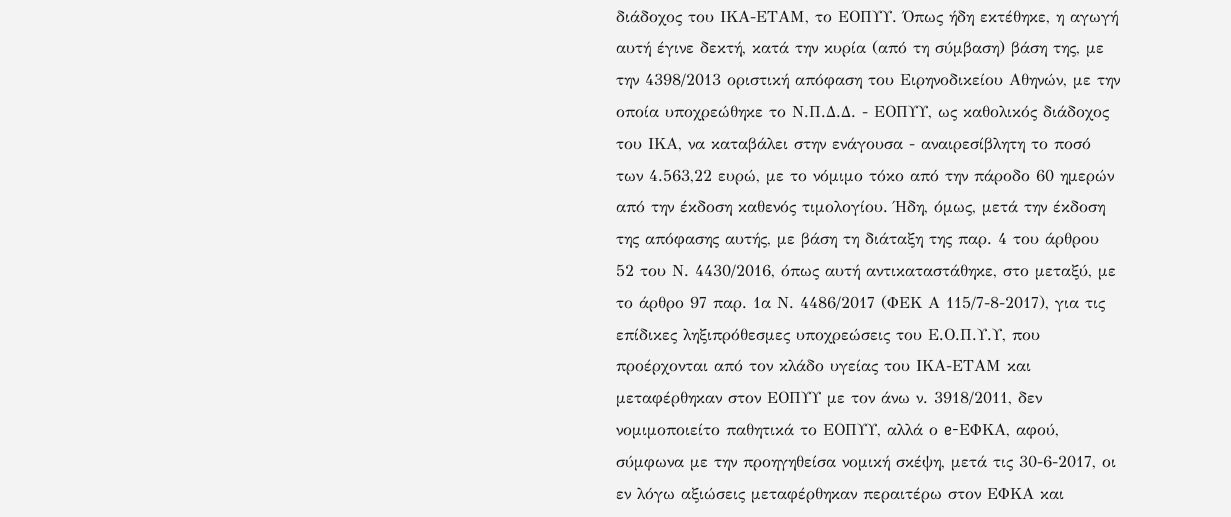διάδοχος του ΙΚΑ-ΕΤΑΜ, το ΕΟΠΥΥ. Όπως ήδη εκτέθηκε, η αγωγή αυτή έγινε δεκτή, κατά την κυρία (από τη σύμβαση) βάση της, με την 4398/2013 οριστική απόφαση του Ειρηνοδικείου Αθηνών, με την οποία υποχρεώθηκε το Ν.Π.Δ.Δ. - ΕΟΠΥΥ, ως καθολικός διάδοχος του ΙΚΑ, να καταβάλει στην ενάγουσα - αναιρεσίβλητη το ποσό των 4.563,22 ευρώ, με το νόμιμο τόκο από την πάροδο 60 ημερών από την έκδοση καθενός τιμολογίου. Ήδη, όμως, μετά την έκδοση της απόφασης αυτής, με βάση τη διάταξη της παρ. 4 του άρθρου 52 του Ν. 4430/2016, όπως αυτή αντικαταστάθηκε, στο μεταξύ, με το άρθρο 97 παρ. 1α Ν. 4486/2017 (ΦΕΚ Α 115/7-8-2017), για τις επίδικες ληξιπρόθεσμες υποχρεώσεις του Ε.Ο.Π.Υ.Υ, που προέρχονται από τον κλάδο υγείας του ΙΚΑ-ΕΤΑΜ και μεταφέρθηκαν στον ΕΟΠΥΥ με τον άνω ν. 3918/2011, δεν νομιμοποιείτο παθητικά το ΕΟΠΥΥ, αλλά ο e-ΕΦΚΑ, αφού, σύμφωνα με την προηγηθείσα νομική σκέψη, μετά τις 30-6-2017, οι εν λόγω αξιώσεις μεταφέρθηκαν περαιτέρω στον ΕΦΚΑ και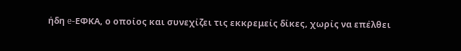ήδη e-ΕΦΚΑ, ο οποίος και συνεχίζει τις εκκρεμείς δίκες, χωρίς να επέλθει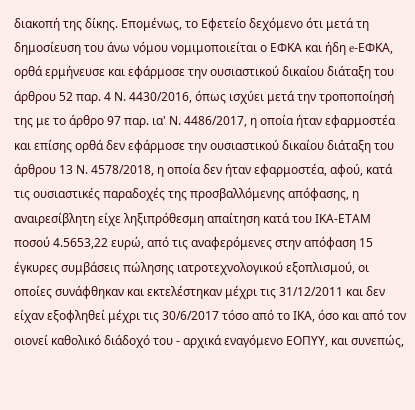διακοπή της δίκης. Επομένως, το Εφετείο δεχόμενο ότι μετά τη δημοσίευση του άνω νόμου νομιμοποιείται ο ΕΦΚΑ και ήδη e-ΕΦΚΑ, ορθά ερμήνευσε και εφάρμοσε την ουσιαστικού δικαίου διάταξη του άρθρου 52 παρ. 4 Ν. 4430/2016, όπως ισχύει μετά την τροποποίησή της με το άρθρο 97 παρ. ια' Ν. 4486/2017, η οποία ήταν εφαρμοστέα και επίσης ορθά δεν εφάρμοσε την ουσιαστικού δικαίου διάταξη του άρθρου 13 Ν. 4578/2018, η οποία δεν ήταν εφαρμοστέα, αφού, κατά τις ουσιαστικές παραδοχές της προσβαλλόμενης απόφασης, η αναιρεσίβλητη είχε ληξιπρόθεσμη απαίτηση κατά του ΙΚΑ-ΕΤΑΜ ποσού 4.5653,22 ευρώ, από τις αναφερόμενες στην απόφαση 15 έγκυρες συμβάσεις πώλησης ιατροτεχνολογικού εξοπλισμού, οι οποίες συνάφθηκαν και εκτελέστηκαν μέχρι τις 31/12/2011 και δεν είχαν εξοφληθεί μέχρι τις 30/6/2017 τόσο από το ΙΚΑ, όσο και από τον οιονεί καθολικό διάδοχό του - αρχικά εναγόμενο ΕΟΠΥΥ, και συνεπώς,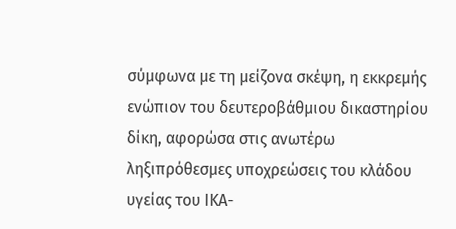σύμφωνα με τη μείζονα σκέψη, η εκκρεμής ενώπιον του δευτεροβάθμιου δικαστηρίου δίκη, αφορώσα στις ανωτέρω ληξιπρόθεσμες υποχρεώσεις του κλάδου υγείας του ΙΚΑ-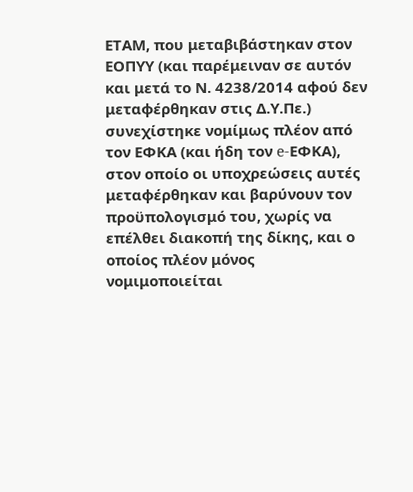ΕΤΑΜ, που μεταβιβάστηκαν στον ΕΟΠΥΥ (και παρέμειναν σε αυτόν και μετά το Ν. 4238/2014 αφού δεν μεταφέρθηκαν στις Δ.Υ.Πε.) συνεχίστηκε νομίμως πλέον από τον ΕΦΚΑ (και ήδη τον e-ΕΦΚΑ), στον οποίο οι υποχρεώσεις αυτές μεταφέρθηκαν και βαρύνουν τον προϋπολογισμό του, χωρίς να επέλθει διακοπή της δίκης, και ο οποίος πλέον μόνος νομιμοποιείται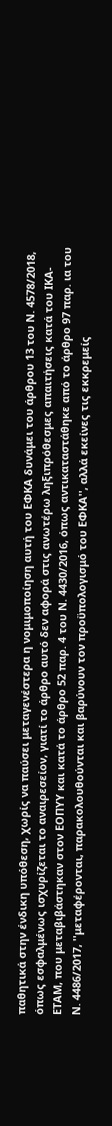παθητικά στην ένδικη υπόθεση, χωρίς να παύσει μεταγενέστερα η νομιμοποίηση αυτή του ΕΦΚΑ δυνάμει του άρθρου 13 του Ν. 4578/2018, όπως εσφαλμένως ισχυρίζεται το αναιρεσείον, γιατί το άρθρο αυτό δεν αφορά στις ανωτέρω ληξιπρόθεσμες απαιτήσεις κατά του ΙΚΑ-ΕΤΑΜ, που μεταβιβάστηκαν στον ΕΟΠΥΥ και κατά το άρθρο 52 παρ. 4 του Ν. 4430/2016, όπως αντικαταστάθηκε από το άρθρο 97 παρ. ια του Ν. 4486/2017, ''μεταφέρονται, παρακολουθούνται και βαρύνουν τον προϋπολογισμό του ΕΦΚΑ'', αλλά εκείνες τις εκκρεμείς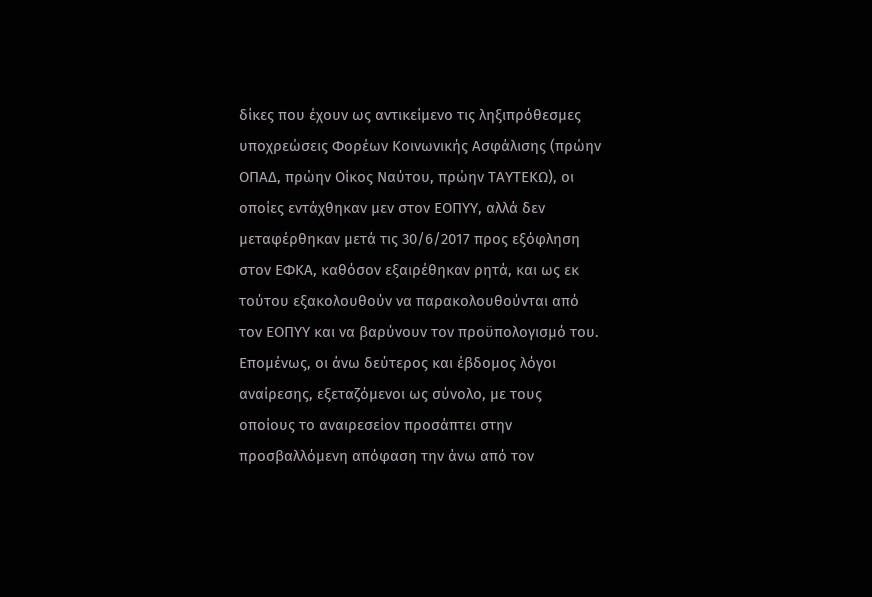δίκες που έχουν ως αντικείμενο τις ληξιπρόθεσμες υποχρεώσεις Φορέων Κοινωνικής Ασφάλισης (πρώην ΟΠΑΔ, πρώην Οίκος Ναύτου, πρώην ΤΑΥΤΕΚΩ), οι οποίες εντάχθηκαν μεν στον ΕΟΠΥΥ, αλλά δεν μεταφέρθηκαν μετά τις 30/6/2017 προς εξόφληση στον ΕΦΚΑ, καθόσον εξαιρέθηκαν ρητά, και ως εκ τούτου εξακολουθούν να παρακολουθούνται από τον ΕΟΠΥΥ και να βαρύνουν τον προϋπολογισμό του. Επομένως, οι άνω δεύτερος και έβδομος λόγοι αναίρεσης, εξεταζόμενοι ως σύνολο, με τους οποίους το αναιρεσείον προσάπτει στην προσβαλλόμενη απόφαση την άνω από τον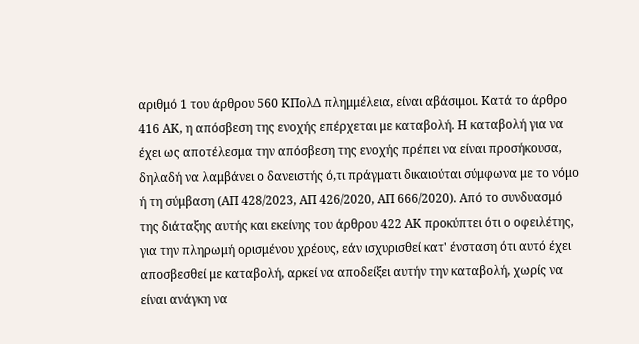αριθμό 1 του άρθρου 560 ΚΠολΔ πλημμέλεια, είναι αβάσιμοι. Κατά το άρθρο 416 ΑΚ, η απόσβεση της ενοχής επέρχεται με καταβολή. Η καταβολή για να έχει ως αποτέλεσμα την απόσβεση της ενοχής πρέπει να είναι προσήκουσα, δηλαδή να λαμβάνει ο δανειστής ό,τι πράγματι δικαιούται σύμφωνα με το νόμο ή τη σύμβαση (ΑΠ 428/2023, ΑΠ 426/2020, ΑΠ 666/2020). Από το συνδυασμό της διάταξης αυτής και εκείνης του άρθρου 422 ΑΚ προκύπτει ότι ο οφειλέτης, για την πληρωμή ορισμένου χρέους, εάν ισχυρισθεί κατ' ένσταση ότι αυτό έχει αποσβεσθεί με καταβολή, αρκεί να αποδείξει αυτήν την καταβολή, χωρίς να είναι ανάγκη να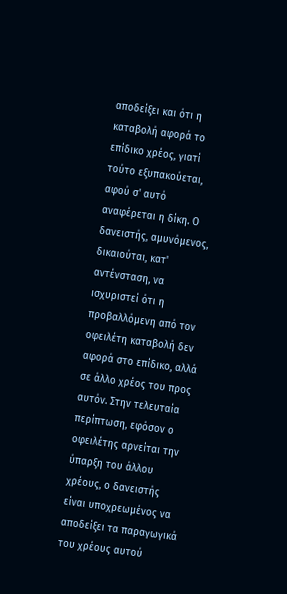αποδείξει και ότι η καταβολή αφορά το επίδικο χρέος, γιατί τούτο εξυπακούεται, αφού σ' αυτό αναφέρεται η δίκη. Ο δανειστής, αμυνόμενος, δικαιούται, κατ' αντένσταση, να ισχυριστεί ότι η προβαλλόμενη από τον οφειλέτη καταβολή δεν αφορά στο επίδικο, αλλά σε άλλο χρέος του προς αυτόν. Στην τελευταία περίπτωση, εφόσον ο οφειλέτης αρνείται την ύπαρξη του άλλου χρέους, ο δανειστής είναι υποχρεωμένος να αποδείξει τα παραγωγικά του χρέους αυτού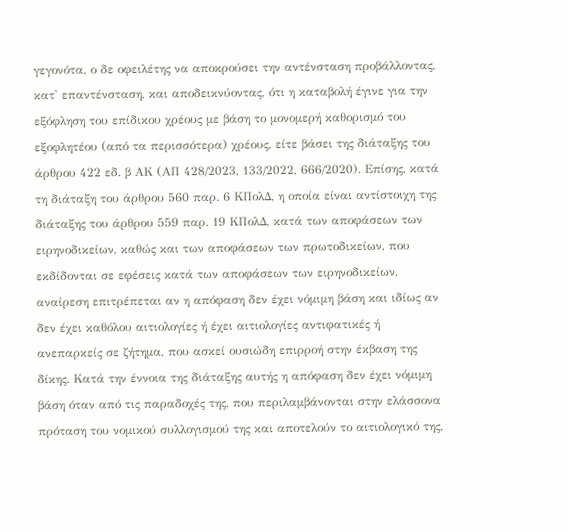γεγονότα, ο δε οφειλέτης να αποκρούσει την αντένσταση προβάλλοντας, κατ' επαντένσταση, και αποδεικνύοντας, ότι η καταβολή έγινε για την εξόφληση του επίδικου χρέους με βάση το μονομερή καθορισμό του εξοφλητέου (από τα περισσότερα) χρέους, είτε βάσει της διάταξης του άρθρου 422 εδ. β ΑΚ (ΑΠ 428/2023, 133/2022, 666/2020). Επίσης, κατά τη διάταξη του άρθρου 560 παρ. 6 ΚΠολΔ, η οποία είναι αντίστοιχη της διάταξης του άρθρου 559 παρ. 19 ΚΠολΔ, κατά των αποφάσεων των ειρηνοδικείων, καθώς και των αποφάσεων των πρωτοδικείων, που εκδίδονται σε εφέσεις κατά των αποφάσεων των ειρηνοδικείων, αναίρεση επιτρέπεται αν η απόφαση δεν έχει νόμιμη βάση και ιδίως αν δεν έχει καθόλου αιτιολογίες ή έχει αιτιολογίες αντιφατικές ή ανεπαρκείς σε ζήτημα, που ασκεί ουσιώδη επιρροή στην έκβαση της δίκης. Κατά την έννοια της διάταξης αυτής η απόφαση δεν έχει νόμιμη βάση όταν από τις παραδοχές της, που περιλαμβάνονται στην ελάσσονα πρόταση του νομικού συλλογισμού της και αποτελούν το αιτιολογικό της,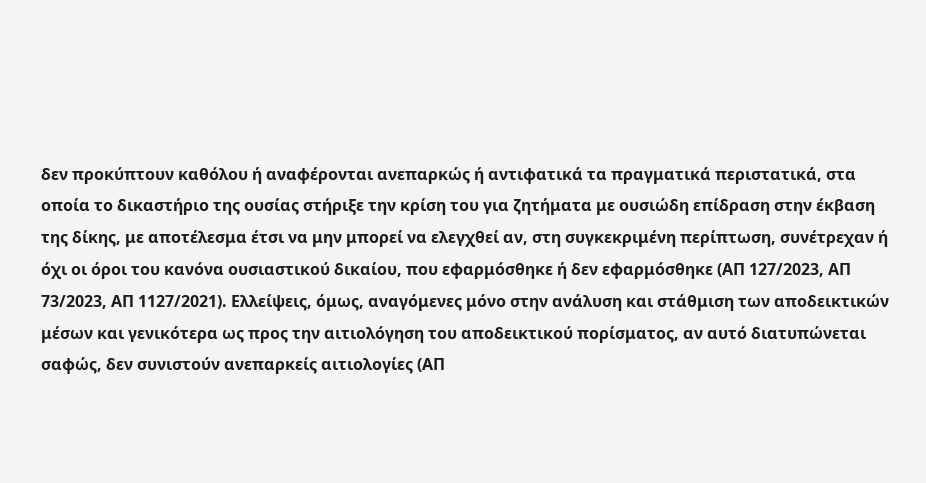δεν προκύπτουν καθόλου ή αναφέρονται ανεπαρκώς ή αντιφατικά τα πραγματικά περιστατικά, στα οποία το δικαστήριο της ουσίας στήριξε την κρίση του για ζητήματα με ουσιώδη επίδραση στην έκβαση της δίκης, με αποτέλεσμα έτσι να μην μπορεί να ελεγχθεί αν, στη συγκεκριμένη περίπτωση, συνέτρεχαν ή όχι οι όροι του κανόνα ουσιαστικού δικαίου, που εφαρμόσθηκε ή δεν εφαρμόσθηκε (ΑΠ 127/2023, ΑΠ 73/2023, ΑΠ 1127/2021). Ελλείψεις, όμως, αναγόμενες μόνο στην ανάλυση και στάθμιση των αποδεικτικών μέσων και γενικότερα ως προς την αιτιολόγηση του αποδεικτικού πορίσματος, αν αυτό διατυπώνεται σαφώς, δεν συνιστούν ανεπαρκείς αιτιολογίες (ΑΠ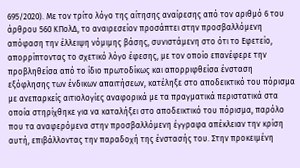695/2020). Με τον τρίτο λόγο της αίτησης αναίρεσης από τον αριθμό 6 του άρθρου 560 ΚΠολΔ, το αναιρεσείον προσάπτει στην προσβαλλόμενη απόφαση την έλλειψη νόμιμης βάσης, συνιστάμενη στο ότι το Εφετείο, απορρίπτοντας το σχετικό λόγο έφεσης, με τον οποίο επανέφερε την προβληθείσα από το ίδιο πρωτοδίκως και απορριφθείσα ένσταση εξόφλησης των ένδικων απαιτήσεων, κατέληξε στο αποδεικτικό του πόρισμα με ανεπαρκείς αιτιολογίες αναφορικά με τα πραγματικά περιστατικά στα οποία στηρίχθηκε για να καταλήξει στο αποδεικτικό του πόρισμα, παρόλο που τα αναφερόμενα στην προσβαλλόμενη έγγραφα απέκλειαν την κρίση αυτή, επιβάλλοντας την παραδοχή της ένστασής του. Στην προκειμένη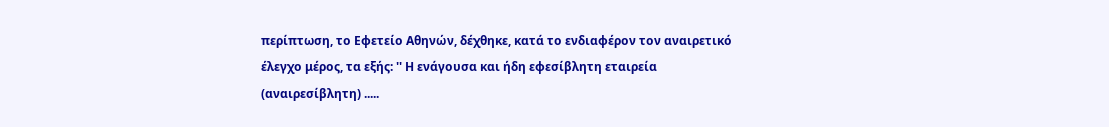περίπτωση, το Εφετείο Αθηνών, δέχθηκε, κατά το ενδιαφέρον τον αναιρετικό έλεγχο μέρος, τα εξής: '' Η ενάγουσα και ήδη εφεσίβλητη εταιρεία (αναιρεσίβλητη) .....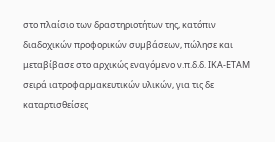στο πλαίσιο των δραστηριοτήτων της, κατόπιν διαδοχικών προφορικών συµβάσεων, πώλησε και μεταβίβασε στο αρχικώς εναγόµενο ν.π.δ.δ. ΙΚΑ-ΕΤΑΜ σειρά ιατροφαρµακευτικών υλικών, για τις δε καταρτισθείσες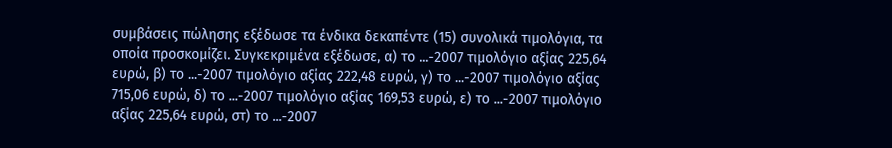συμβάσεις πώλησης εξέδωσε τα ένδικα δεκαπέντε (15) συνολικά τιμολόγια, τα οποία προσκοµίζει. Συγκεκριµένα εξέδωσε, α) το ...-2007 τιμολόγιο αξίας 225,64 ευρώ, β) το ...-2007 τιμολόγιο αξίας 222,48 ευρώ, γ) το ...-2007 τιμολόγιο αξίας 715,06 ευρώ, δ) το ...-2007 τιμολόγιο αξίας 169,53 ευρώ, ε) το ...-2007 τιμολόγιο αξίας 225,64 ευρώ, στ) το ...-2007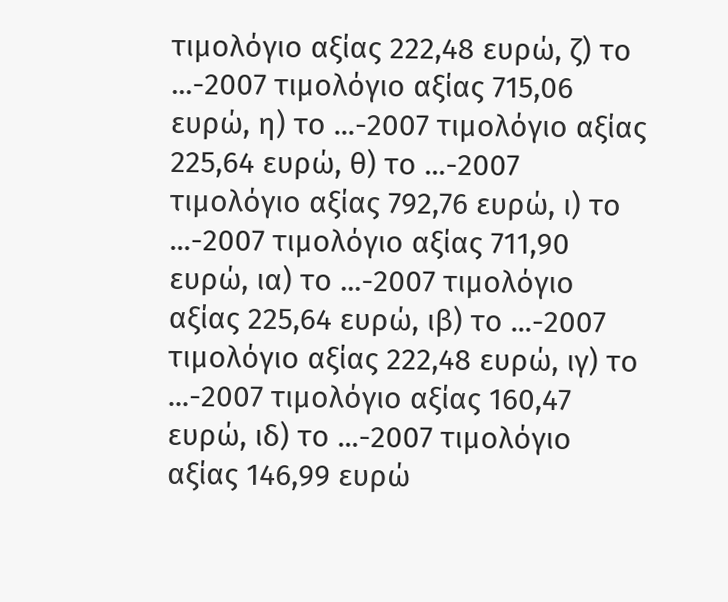τιμολόγιο αξίας 222,48 ευρώ, ζ) το ...-2007 τιμολόγιο αξίας 715,06 ευρώ, η) το ...-2007 τιμολόγιο αξίας 225,64 ευρώ, θ) το ...-2007 τιμολόγιο αξίας 792,76 ευρώ, ι) το ...-2007 τιμολόγιο αξίας 711,90 ευρώ, ια) το ...-2007 τιμολόγιο αξίας 225,64 ευρώ, ιβ) το ...-2007 τιμολόγιο αξίας 222,48 ευρώ, ιγ) το ...-2007 τιμολόγιο αξίας 160,47 ευρώ, ιδ) το ...-2007 τιμολόγιο αξίας 146,99 ευρώ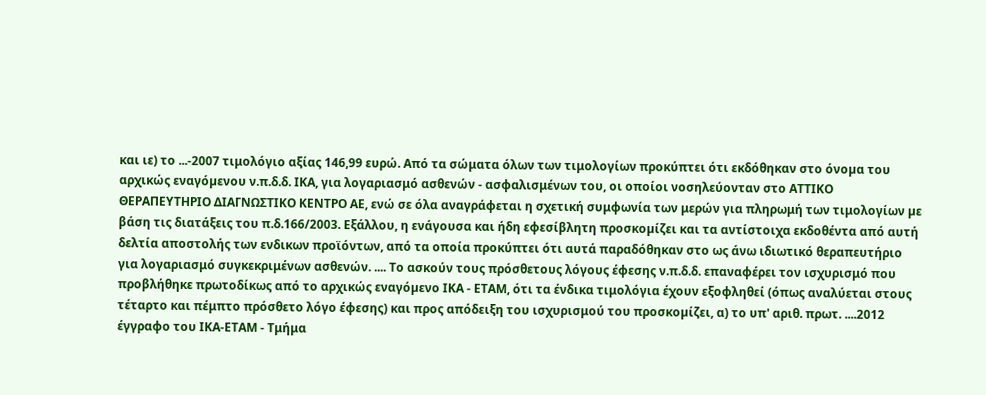και ιε) το ...-2007 τιμολόγιο αξίας 146,99 ευρώ. Από τα σώματα όλων των τιμολογίων προκύπτει ότι εκδόθηκαν στο όνοµα του αρχικώς εναγόµενου ν.π.δ.δ. ΙΚΑ, για λογαριασμό ασθενών - ασφαλισμένων του, οι οποίοι νοσηλεύονταν στο ΑΤΤΙΚΟ ΘΕΡΑΠΕΥΤΗΡΙΟ ΔΙΑΓΝΩΣΤΙΚΟ ΚΕΝΤΡΟ ΑΕ, ενώ σε όλα αναγράφεται η σχετική συμφωνία των μερών για πληρωμή των τιμολογίων µε βάση τις διατάξεις του π.δ.166/2003. Εξάλλου, η ενάγουσα και ήδη εφεσίβλητη προσκοµίζει και τα αντίστοιχα εκδοθέντα από αυτή δελτία αποστολής των ενδικων προϊόντων, από τα οποία προκύπτει ότι αυτά παραδόθηκαν στο ως άνω ιδιωτικό θεραπευτήριο για λογαριασμό συγκεκριμένων ασθενών. .... Το ασκούν τους πρόσθετους λόγους έφεσης ν.π.δ.δ. επαναφέρει τον ισχυρισμό που προβλήθηκε πρωτοδίκως από το αρχικώς εναγόµενο ΙΚΑ - ΕΤΑΜ, ότι τα ένδικα τιμολόγια έχουν εξοφληθεί (όπως αναλύεται στους τέταρτο και πέμπτο πρόσθετο λόγο έφεσης) και προς απόδειξη του ισχυρισμού του προσκοµίζει, α) το υπ' αριθ. πρωτ. ....2012 έγγραφο του ΙΚΑ-ΕΤΑΜ - Τμήμα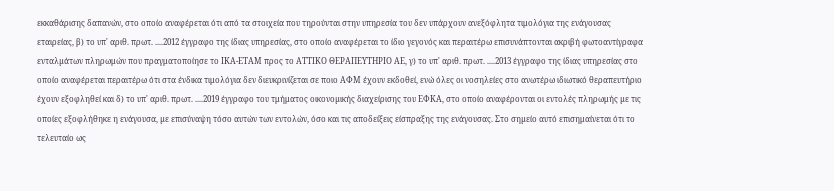εκκαθάρισης δαπανών, στο οποίο αναφέρεται ότι από τα στοιχεία που τηρούνται στην υπηρεσία του δεν υπάρχουν ανεξόφλητα τιμολόγια της ενάγουσας εταιρείας, β) το υπ' αριθ. πρωτ. ....2012 έγγραφο της ίδιας υπηρεσίας, στο οποίο αναφέρεται το ίδιο γεγονός και περαιτέρω επισυνάπτονται ακριβή φωτοαντίγραφα ενταλµάτων πληρωμών που πραγματοποίησε το ΙΚΑ-ΕΤΑΜ προς το ΑΤΤΙΚΟ ΘΕΡΑΠΕΥΤΗΡΙΟ ΑΕ, γ) το υπ' αριθ. πρωτ. ....2013 έγγραφο της ίδιας υπηρεσίας στο οποίο αναφέρεται περαιτέρω ότι στα ένδικα τιμολόγια δεν διευκρινίζεται σε ποιο ΑΦΜ έχουν εκδοθεί, ενώ όλες οι νοσηλείες στο ανωτέρω ιδιωτικό θεραπευτήριο έχουν εξοφληθεί και δ) το υπ' αριθ. πρωτ. ....2019 έγγραφο του τμήματος οικονοµικής διαχείρισης του ΕΦΚΑ, στο οποίο αναφέρονται οι εντολές πληρωμής µε τις οποίες εξοφλήθηκε η ενάγουσα, µε επισύναψη τόσο αυτών των εντολών, όσο και τις αποδείξεις είσπραξης της ενάγουσας. Στο σηµείο αυτό επισημαίνεται ότι το τελευταίο ως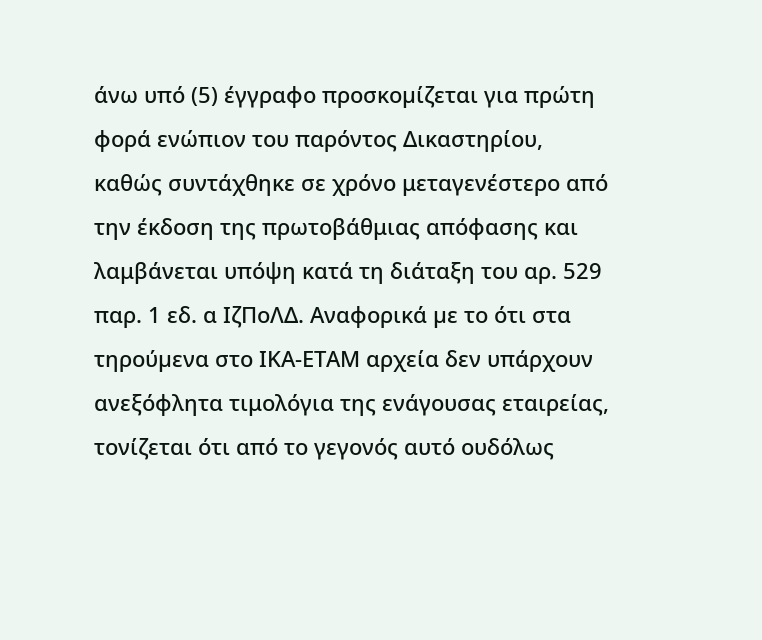άνω υπό (5) έγγραφο προσκοµίζεται για πρώτη φορά ενώπιον του παρόντος Δικαστηρίου, καθώς συντάχθηκε σε χρόνο μεταγενέστερο από την έκδοση της πρωτοβάθμιας απόφασης και λαμβάνεται υπόψη κατά τη διάταξη του αρ. 529 παρ. 1 εδ. α ΙζΠοΛΔ. Αναφορικά µε το ότι στα τηρούµενα στο ΙΚΑ-ΕΤΑΜ αρχεία δεν υπάρχουν ανεξόφλητα τιμολόγια της ενάγουσας εταιρείας, τονίζεται ότι από το γεγονός αυτό ουδόλως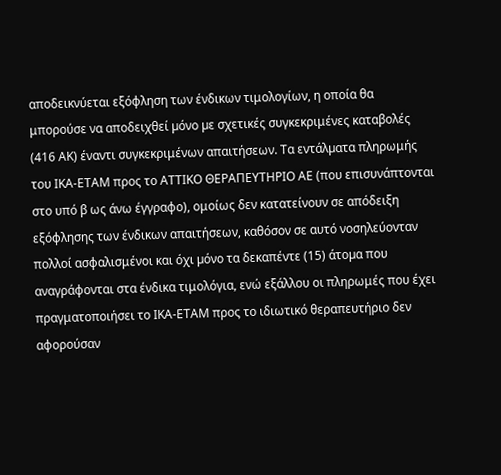αποδεικνύεται εξόφληση των ένδικων τιμολογίων, η οποία θα μπορούσε να αποδειχθεί µόνο µε σχετικές συγκεκριμένες καταβολές (416 ΑΚ) έναντι συγκεκριμένων απαιτήσεων. Τα εντάλµατα πληρωμής του ΙΚΑ-ΕΤΑΜ προς το ΑΤΤΙΚΟ ΘΕΡΑΠΕΥΤΗΡΙΟ ΑΕ (που επισυνάπτονται στο υπό β ως άνω έγγραφο), ομοίως δεν κατατείνουν σε απόδειξη εξόφλησης των ένδικων απαιτήσεων, καθόσον σε αυτό νοσηλεύονταν πολλοί ασφαλισμένοι και όχι µόνο τα δεκαπέντε (15) άτοµα που αναγράφονται στα ένδικα τιμολόγια, ενώ εξάλλου οι πληρωμές που έχει πραγματοποιήσει το ΙΚΑ-ΕΤΑΜ προς το ιδιωτικό θεραπευτήριο δεν αφορούσαν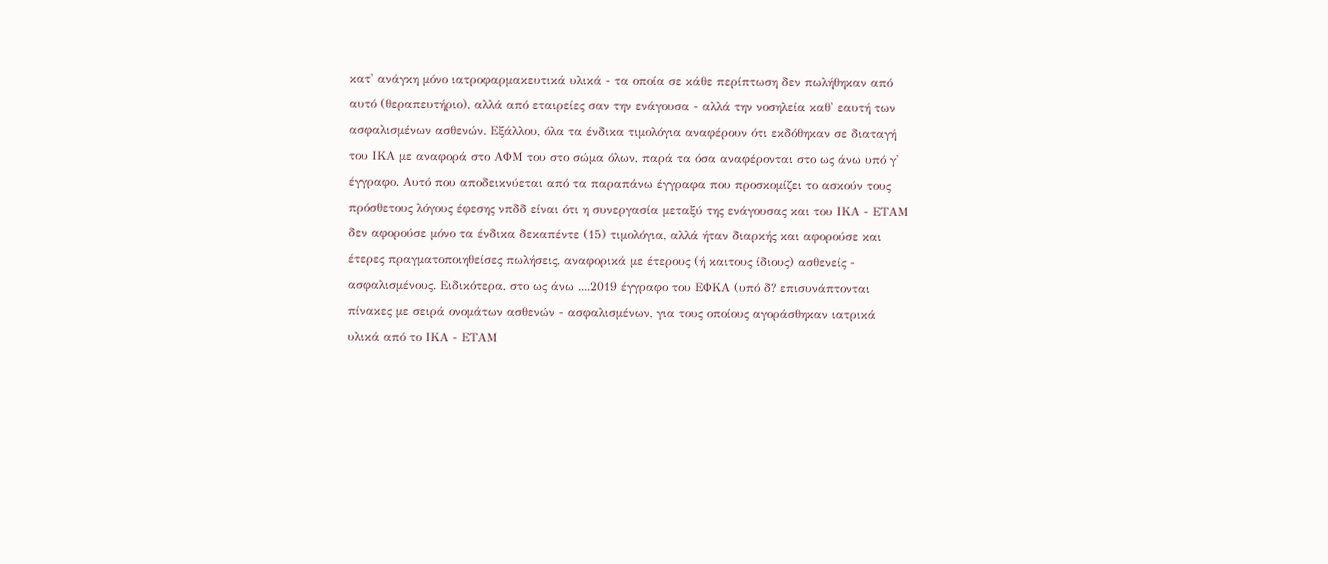κατ' ανάγκη µόνο ιατροφαρμακευτικά υλικά - τα οποία σε κάθε περίπτωση δεν πωλήθηκαν από αυτό (θεραπευτήριο), αλλά από εταιρείες σαν την ενάγουσα - αλλά την νοσηλεία καθ' εαυτή των ασφαλισμένων ασθενών. Εξάλλου, όλα τα ένδικα τιμολόγια αναφέρουν ότι εκδόθηκαν σε διαταγή του ΙΚΑ µε αναφορά στο ΑΦΜ του στο σώμα όλων, παρά τα όσα αναφέρονται στο ως άνω υπό γ' έγγραφο. Αυτό που αποδεικνύεται από τα παραπάνω έγγραφα που προσκομίζει το ασκούν τους πρόσθετους λόγους έφεσης νπδδ είναι ότι η συνεργασία μεταξύ της ενάγουσας και του ΙΚΑ - ΕΤΑΜ δεν αφορούσε µόνο τα ένδικα δεκαπέντε (15) τιμολόγια, αλλά ήταν διαρκής και αφορούσε και έτερες πραγµατοποιηθείσες πωλήσεις, αναφορικά µε έτερους (ή καιτους ίδιους) ασθενείς - ασφαλισμένους. Ειδικότερα, στο ως άνω ....2019 έγγραφο του ΕΦΚΑ (υπό δ? επισυνάπτονται πίνακες µε σειρά ονομάτων ασθενών - ασφαλισμένων, για τους οποίους αγοράσθηκαν ιατρικά υλικά από το ΙΚΑ - ΕΤΑΜ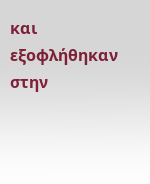και εξοφλήθηκαν στην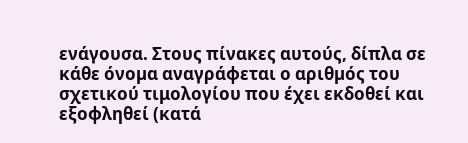ενάγουσα. Στους πίνακες αυτούς, δίπλα σε κάθε όνοµα αναγράφεται ο αριθµός του σχετικού τιμολογίου που έχει εκδοθεί και εξοφληθεί (κατά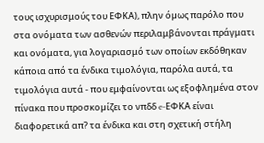τους ισχυρισμούς του ΕΦΚΑ), πλην όµως παρόλο που στα ονόματα των ασθενών περιλαμβάνονται πράγματι και ονόματα, για λογαριασμό των οποίων εκδόθηκαν κάποια από τα ένδικα τιμολόγια, παρόλα αυτά, τα τιμολόγια αυτά - που εμφαίνονται ως εξοφληµένα στον πίνακα που προσκοµίζει το νπδδ e-ΕΦΚΑ είναι διαφορετικά απ? τα ένδικα και στη σχετική στήλη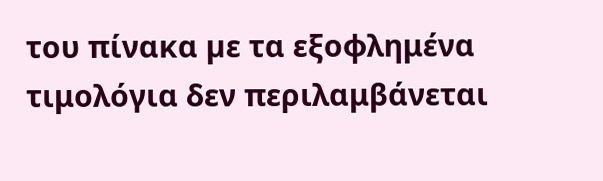του πίνακα µε τα εξοφλημένα τιμολόγια δεν περιλαμβάνεται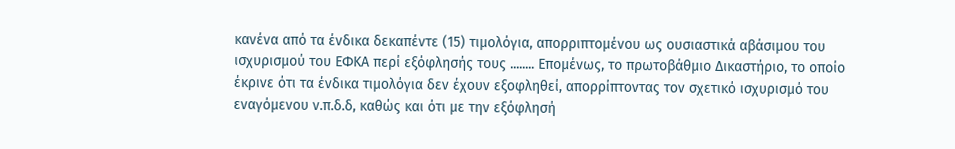κανένα από τα ένδικα δεκαπέντε (15) τιμολόγια, απορριπτοµένου ως ουσιαστικά αβάσιµου του ισχυρισμού του ΕΦΚΑ περί εξόφλησής τους ........ Επομένως, το πρωτοβάθμιο Δικαστήριο, το οποίο έκρινε ότι τα ένδικα τιμολόγια δεν έχουν εξοφληθεί, απορρίπτοντας τον σχετικό ισχυρισμό του εναγόµενου ν.π.δ.δ, καθώς και ότι µε την εξόφλησή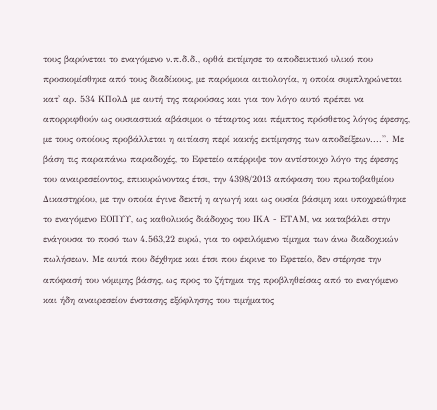τους βαρύνεται το εναγόµενο ν.π.δ.δ., ορθά εκτίμησε το αποδεικτικό υλικό που προσκοµίσθηκε από τους διαδίκους, µε παρόμοια αιτιολογία, η οποία συμπληρώνεται κατ' αρ. 534 ΚΠολΔ µε αυτή της παρούσας και για τον λόγο αυτό πρέπει να απορριφθούν ως ουσιαστικά αβάσιµοι ο τέταρτος και πέμπτος πρόσθετος λόγος έφεσης, µε τους οποίους προβάλλεται η αιτίαση περί κακής εκτίµησης των αποδείξεων....''. Με βάση τις παραπάνω παραδοχές, το Εφετείο απέρριψε τον αντίστοιχο λόγο της έφεσης του αναιρεσείοντος, επικυρώνοντας έτσι, την 4398/2013 απόφαση του πρωτοβαθμίου Δικαστηρίου, με την οποία έγινε δεκτή η αγωγή και ως ουσία βάσιμη και υποχρεώθηκε το εναγόμενο ΕΟΠΥΥ, ως καθολικός διάδοχος του ΙΚΑ - ΕΤΑΜ, να καταβάλει στην ενάγουσα το ποσό των 4.563,22 ευρώ, για το οφειλόμενο τίμημα των άνω διαδοχικών πωλήσεων. Με αυτά που δέχθηκε και έτσι που έκρινε το Εφετείο, δεν στέρησε την απόφασή του νόμιμης βάσης, ως προς το ζήτημα της προβληθείσας από το εναγόμενο και ήδη αναιρεσείον ένστασης εξόφλησης του τιμήματος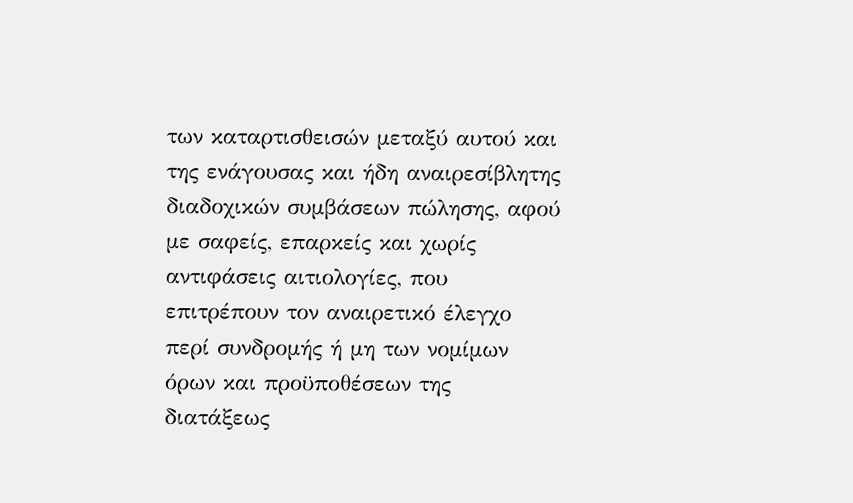των καταρτισθεισών μεταξύ αυτού και της ενάγουσας και ήδη αναιρεσίβλητης διαδοχικών συμβάσεων πώλησης, αφού με σαφείς, επαρκείς και χωρίς αντιφάσεις αιτιολογίες, που επιτρέπουν τον αναιρετικό έλεγχο περί συνδρομής ή μη των νομίμων όρων και προϋποθέσεων της διατάξεως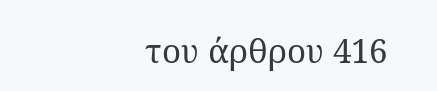του άρθρου 416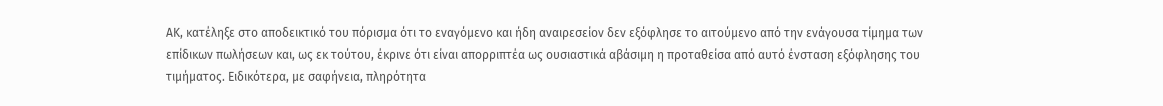ΑΚ, κατέληξε στο αποδεικτικό του πόρισμα ότι το εναγόμενο και ήδη αναιρεσείον δεν εξόφλησε το αιτούμενο από την ενάγουσα τίμημα των επίδικων πωλήσεων και, ως εκ τούτου, έκρινε ότι είναι απορριπτέα ως ουσιαστικά αβάσιμη η προταθείσα από αυτό ένσταση εξόφλησης του τιμήματος. Ειδικότερα, με σαφήνεια, πληρότητα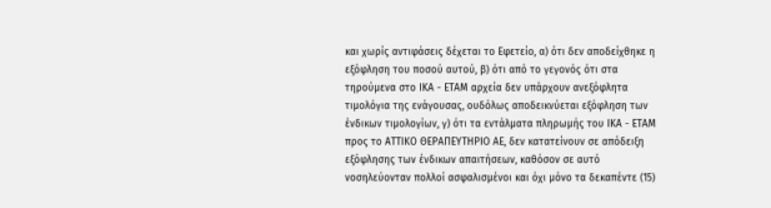και χωρίς αντιφάσεις δέχεται το Εφετείο, α) ότι δεν αποδείχθηκε η εξόφληση του ποσού αυτού, β) ότι από το γεγονός ότι στα τηρούμενα στο ΙΚΑ - ΕΤΑΜ αρχεία δεν υπάρχουν ανεξόφλητα τιμολόγια της ενάγουσας, ουδόλως αποδεικνύεται εξόφληση των ένδικων τιμολογίων, γ) ότι τα εντάλματα πληρωμής του ΙΚΑ - ΕΤΑΜ προς το ΑΤΤΙΚΟ ΘΕΡΑΠΕΥΤΗΡΙΟ ΑΕ, δεν κατατείνουν σε απόδειξη εξόφλησης των ένδικων απαιτήσεων, καθόσον σε αυτό νοσηλεύονταν πολλοί ασφαλισμένοι και όχι µόνο τα δεκαπέντε (15)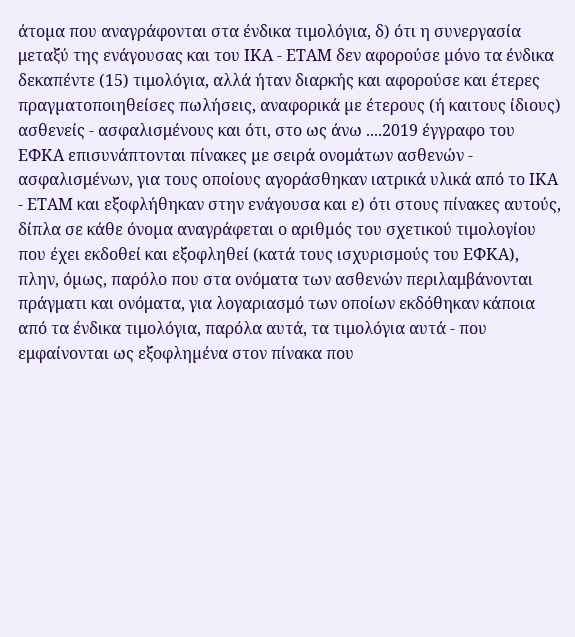άτοµα που αναγράφονται στα ένδικα τιμολόγια, δ) ότι η συνεργασία μεταξύ της ενάγουσας και του ΙΚΑ - ΕΤΑΜ δεν αφορούσε µόνο τα ένδικα δεκαπέντε (15) τιμολόγια, αλλά ήταν διαρκής και αφορούσε και έτερες πραγµατοποιηθείσες πωλήσεις, αναφορικά µε έτερους (ή καιτους ίδιους) ασθενείς - ασφαλισμένους και ότι, στο ως άνω ....2019 έγγραφο του ΕΦΚΑ επισυνάπτονται πίνακες µε σειρά ονομάτων ασθενών - ασφαλισμένων, για τους οποίους αγοράσθηκαν ιατρικά υλικά από το ΙΚΑ - ΕΤΑΜ και εξοφλήθηκαν στην ενάγουσα και ε) ότι στους πίνακες αυτούς, δίπλα σε κάθε όνοµα αναγράφεται ο αριθµός του σχετικού τιμολογίου που έχει εκδοθεί και εξοφληθεί (κατά τους ισχυρισμούς του ΕΦΚΑ), πλην, όµως, παρόλο που στα ονόματα των ασθενών περιλαμβάνονται πράγματι και ονόματα, για λογαριασμό των οποίων εκδόθηκαν κάποια από τα ένδικα τιμολόγια, παρόλα αυτά, τα τιμολόγια αυτά - που εμφαίνονται ως εξοφληµένα στον πίνακα που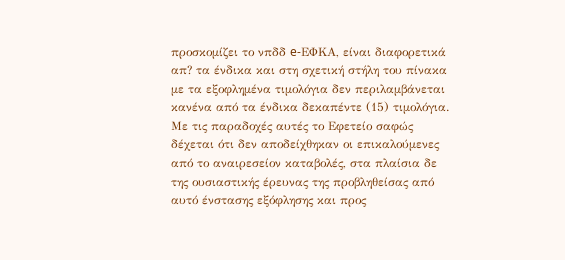προσκοµίζει το νπδδ e-ΕΦΚΑ, είναι διαφορετικά απ? τα ένδικα και στη σχετική στήλη του πίνακα µε τα εξοφλημένα τιμολόγια δεν περιλαμβάνεται κανένα από τα ένδικα δεκαπέντε (15) τιμολόγια. Με τις παραδοχές αυτές το Εφετείο σαφώς δέχεται ότι δεν αποδείχθηκαν οι επικαλούμενες από το αναιρεσείον καταβολές, στα πλαίσια δε της ουσιαστικής έρευνας της προβληθείσας από αυτό ένστασης εξόφλησης και προς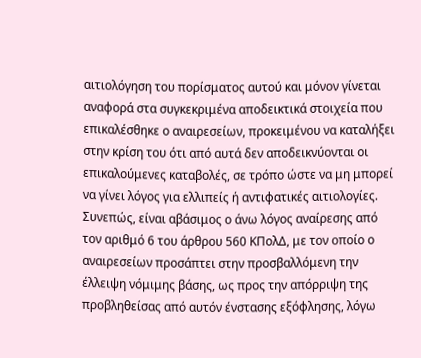αιτιολόγηση του πορίσματος αυτού και μόνον γίνεται αναφορά στα συγκεκριμένα αποδεικτικά στοιχεία που επικαλέσθηκε ο αναιρεσείων, προκειμένου να καταλήξει στην κρίση του ότι από αυτά δεν αποδεικνύονται οι επικαλούμενες καταβολές, σε τρόπο ώστε να μη μπορεί να γίνει λόγος για ελλιπείς ή αντιφατικές αιτιολογίες.
Συνεπώς, είναι αβάσιμος ο άνω λόγος αναίρεσης από τον αριθμό 6 του άρθρου 560 ΚΠολΔ, με τον οποίο ο αναιρεσείων προσάπτει στην προσβαλλόμενη την έλλειψη νόμιμης βάσης, ως προς την απόρριψη της προβληθείσας από αυτόν ένστασης εξόφλησης, λόγω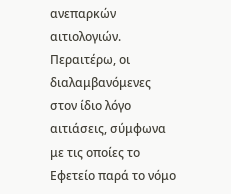ανεπαρκών αιτιολογιών.
Περαιτέρω, οι διαλαμβανόμενες στον ίδιο λόγο αιτιάσεις, σύμφωνα με τις οποίες το Εφετείο παρά το νόμο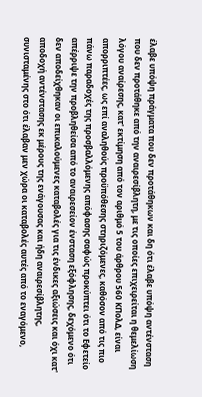έλαβε υπόψη πράγματα που δεν προτάθηκων και δη ότι έλαβε υπόψη αντένσταση που δεν προτάθηκε από την αναιρεσίβλητη, με τις οποίες επιχειρείται η θεμελίωση λόγου αναίρεσης, κατ' εκτίμηση από τον αριθμό 5 του άρθρου 560 ΚΠολΔ, είναι απορριπτέες, ως επί αναληθούς προϋπόθεσης στηριζόμενες, καθόσον από τις πιο πάνω παραδοχές της προσβαλλόμενης απόφασης σαφώς προκύπτει ότι το Εφετείο απέρριψε την προβληθείσα από το αναιρεσείον ένσταση εξόφλησης, δεχόμενο ότι δεν αποδείχθηκαν οι επικαλούμενες καταβολές για τις ένδικες αξιώσεις και όχι κατ' αποδοχή αντένστασης εκ μέρους της ενάγουσας και ήδη αναιρεσίβλητης, συνισταμένης στο ότι έλαβαν μεν χώρα οι καταβολές αυτές από το εναγόμενο,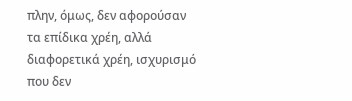πλην, όμως, δεν αφορούσαν τα επίδικα χρέη, αλλά διαφορετικά χρέη, ισχυρισμό που δεν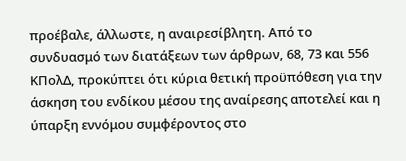προέβαλε, άλλωστε, η αναιρεσίβλητη. Από το συνδυασμό των διατάξεων των άρθρων, 68, 73 και 556 ΚΠολΔ, προκύπτει ότι κύρια θετική προϋπόθεση για την άσκηση του ενδίκου μέσου της αναίρεσης αποτελεί και η ύπαρξη εννόμου συμφέροντος στο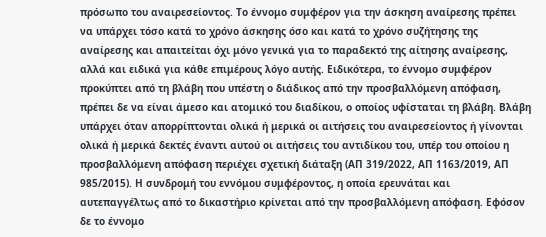πρόσωπο του αναιρεσείοντος. Το έννομο συμφέρον για την άσκηση αναίρεσης πρέπει να υπάρχει τόσο κατά το χρόνο άσκησης όσο και κατά το χρόνο συζήτησης της αναίρεσης και απαιτείται όχι μόνο γενικά για το παραδεκτό της αίτησης αναίρεσης, αλλά και ειδικά για κάθε επιμέρους λόγο αυτής. Ειδικότερα, το έννομο συμφέρον προκύπτει από τη βλάβη που υπέστη ο διάδικος από την προσβαλλόμενη απόφαση, πρέπει δε να είναι άμεσο και ατομικό του διαδίκου, ο οποίος υφίσταται τη βλάβη. Βλάβη υπάρχει όταν απορρίπτονται ολικά ή μερικά οι αιτήσεις του αναιρεσείοντος ή γίνονται ολικά ή μερικά δεκτές έναντι αυτού οι αιτήσεις του αντιδίκου του, υπέρ του οποίου η προσβαλλόμενη απόφαση περιέχει σχετική διάταξη (ΑΠ 319/2022, ΑΠ 1163/2019, ΑΠ 985/2015). Η συνδρομή του εννόμου συμφέροντος, η οποία ερευνάται και αυτεπαγγέλτως από το δικαστήριο κρίνεται από την προσβαλλόμενη απόφαση. Εφόσον δε το έννομο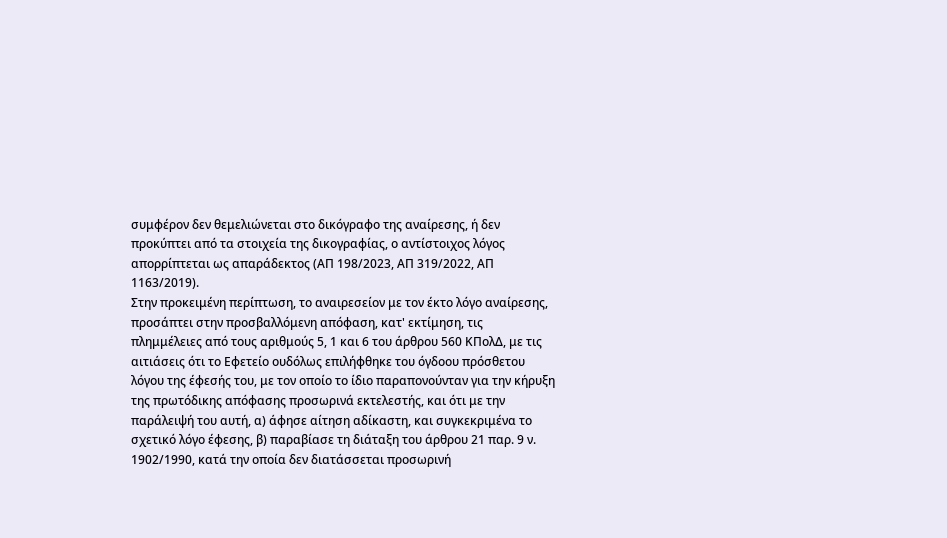συμφέρον δεν θεμελιώνεται στο δικόγραφο της αναίρεσης, ή δεν προκύπτει από τα στοιχεία της δικογραφίας, ο αντίστοιχος λόγος απορρίπτεται ως απαράδεκτος (ΑΠ 198/2023, ΑΠ 319/2022, ΑΠ 1163/2019).
Στην προκειμένη περίπτωση, το αναιρεσείον με τον έκτο λόγο αναίρεσης, προσάπτει στην προσβαλλόμενη απόφαση, κατ' εκτίμηση, τις πλημμέλειες από τους αριθμούς 5, 1 και 6 του άρθρου 560 ΚΠολΔ, με τις αιτιάσεις ότι το Εφετείο ουδόλως επιλήφθηκε του όγδοου πρόσθετου λόγου της έφεσής του, με τον οποίο το ίδιο παραπονούνταν για την κήρυξη της πρωτόδικης απόφασης προσωρινά εκτελεστής, και ότι με την παράλειψή του αυτή, α) άφησε αίτηση αδίκαστη, και συγκεκριμένα το σχετικό λόγο έφεσης, β) παραβίασε τη διάταξη του άρθρου 21 παρ. 9 ν. 1902/1990, κατά την οποία δεν διατάσσεται προσωρινή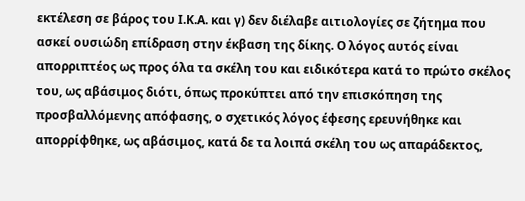εκτέλεση σε βάρος του Ι.Κ.Α. και γ) δεν διέλαβε αιτιολογίες σε ζήτημα που ασκεί ουσιώδη επίδραση στην έκβαση της δίκης. Ο λόγος αυτός είναι απορριπτέος ως προς όλα τα σκέλη του και ειδικότερα κατά το πρώτο σκέλος του, ως αβάσιμος διότι, όπως προκύπτει από την επισκόπηση της προσβαλλόμενης απόφασης, ο σχετικός λόγος έφεσης ερευνήθηκε και απορρίφθηκε, ως αβάσιμος, κατά δε τα λοιπά σκέλη του ως απαράδεκτος,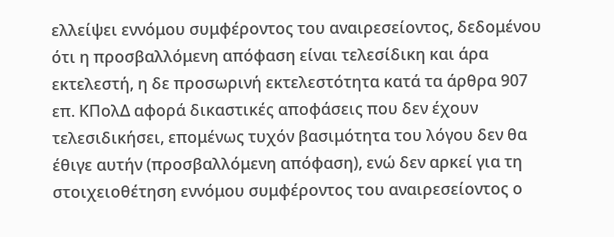ελλείψει εννόμου συμφέροντος του αναιρεσείοντος, δεδομένου ότι η προσβαλλόμενη απόφαση είναι τελεσίδικη και άρα εκτελεστή, η δε προσωρινή εκτελεστότητα κατά τα άρθρα 907 επ. ΚΠολΔ αφορά δικαστικές αποφάσεις που δεν έχουν τελεσιδικήσει, επομένως τυχόν βασιμότητα του λόγου δεν θα έθιγε αυτήν (προσβαλλόμενη απόφαση), ενώ δεν αρκεί για τη στοιχειοθέτηση εννόμου συμφέροντος του αναιρεσείοντος ο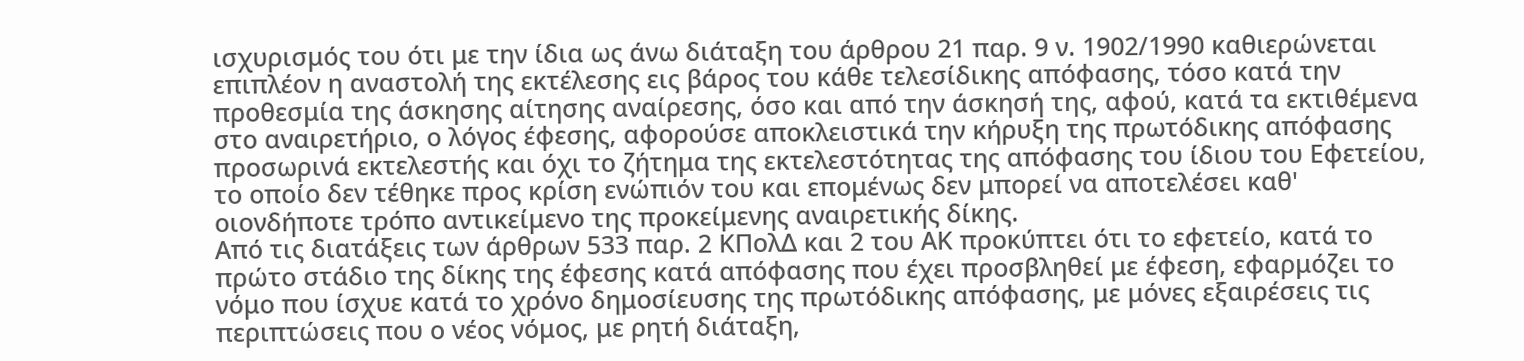ισχυρισμός του ότι με την ίδια ως άνω διάταξη του άρθρου 21 παρ. 9 ν. 1902/1990 καθιερώνεται επιπλέον η αναστολή της εκτέλεσης εις βάρος του κάθε τελεσίδικης απόφασης, τόσο κατά την προθεσμία της άσκησης αίτησης αναίρεσης, όσο και από την άσκησή της, αφού, κατά τα εκτιθέμενα στο αναιρετήριο, ο λόγος έφεσης, αφορούσε αποκλειστικά την κήρυξη της πρωτόδικης απόφασης προσωρινά εκτελεστής και όχι το ζήτημα της εκτελεστότητας της απόφασης του ίδιου του Εφετείου, το οποίο δεν τέθηκε προς κρίση ενώπιόν του και επομένως δεν μπορεί να αποτελέσει καθ' οιονδήποτε τρόπο αντικείμενο της προκείμενης αναιρετικής δίκης.
Από τις διατάξεις των άρθρων 533 παρ. 2 ΚΠολΔ και 2 του ΑΚ προκύπτει ότι το εφετείο, κατά το πρώτο στάδιο της δίκης της έφεσης κατά απόφασης που έχει προσβληθεί με έφεση, εφαρμόζει το νόμο που ίσχυε κατά το χρόνο δημοσίευσης της πρωτόδικης απόφασης, με μόνες εξαιρέσεις τις περιπτώσεις που ο νέος νόμος, με ρητή διάταξη,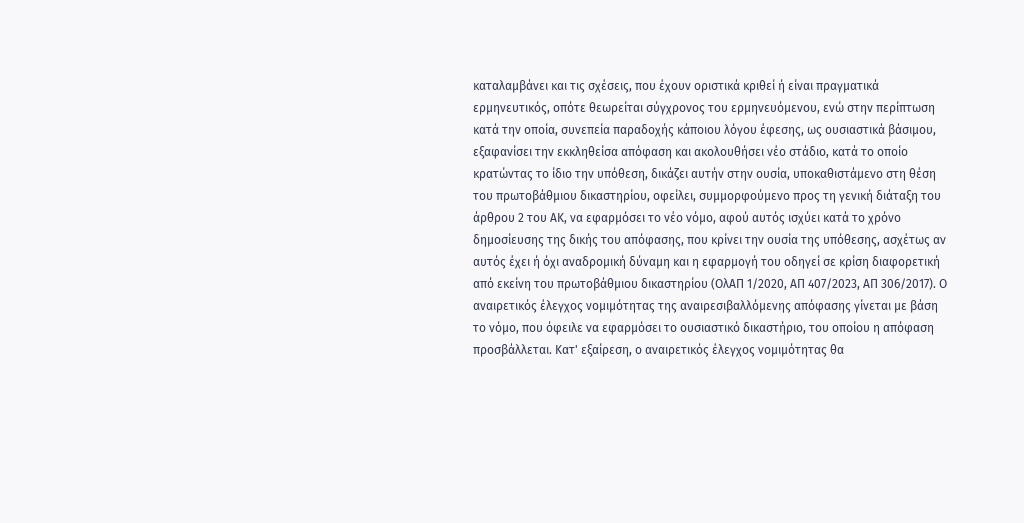καταλαμβάνει και τις σχέσεις, που έχουν οριστικά κριθεί ή είναι πραγματικά ερμηνευτικός, οπότε θεωρείται σύγχρονος του ερμηνευόμενου, ενώ στην περίπτωση κατά την οποία, συνεπεία παραδοχής κάποιου λόγου έφεσης, ως ουσιαστικά βάσιμου, εξαφανίσει την εκκληθείσα απόφαση και ακολουθήσει νέο στάδιο, κατά το οποίο κρατώντας το ίδιο την υπόθεση, δικάζει αυτήν στην ουσία, υποκαθιστάμενο στη θέση του πρωτοβάθμιου δικαστηρίου, οφείλει, συμμορφούμενο προς τη γενική διάταξη του άρθρου 2 του ΑΚ, να εφαρμόσει το νέο νόμο, αφού αυτός ισχύει κατά το χρόνο δημοσίευσης της δικής του απόφασης, που κρίνει την ουσία της υπόθεσης, ασχέτως αν αυτός έχει ή όχι αναδρομική δύναμη και η εφαρμογή του οδηγεί σε κρίση διαφορετική από εκείνη του πρωτοβάθμιου δικαστηρίου (ΟλΑΠ 1/2020, ΑΠ 407/2023, ΑΠ 306/2017). Ο αναιρετικός έλεγχος νομιμότητας της αναιρεσιβαλλόμενης απόφασης γίνεται με βάση το νόμο, που όφειλε να εφαρμόσει το ουσιαστικό δικαστήριο, του οποίου η απόφαση προσβάλλεται. Κατ' εξαίρεση, ο αναιρετικός έλεγχος νομιμότητας θα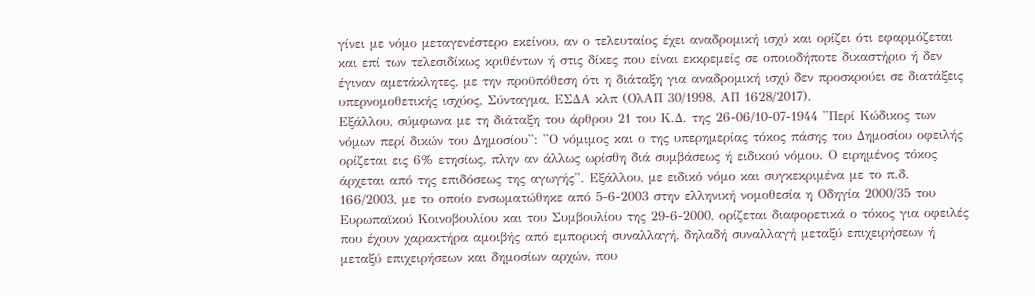γίνει με νόμο μεταγενέστερο εκείνου, αν ο τελευταίος έχει αναδρομική ισχύ και ορίζει ότι εφαρμόζεται και επί των τελεσιδίκως κριθέντων ή στις δίκες που είναι εκκρεμείς σε οποιοδήποτε δικαστήριο ή δεν έγιναν αμετάκλητες, με την προϋπόθεση ότι η διάταξη για αναδρομική ισχύ δεν προσκρούει σε διατάξεις υπερνομοθετικής ισχύος, Σύνταγμα, ΕΣΔΑ κλπ (ΟλΑΠ 30/1998, ΑΠ 1628/2017).
Εξάλλου, σύμφωνα με τη διάταξη του άρθρου 21 του Κ.Δ. της 26-06/10-07-1944 ''Περί Κώδικος των νόμων περί δικών του Δημοσίου'': ''Ο νόμιμος και ο της υπερημερίας τόκος πάσης του Δημοσίου οφειλής ορίζεται εις 6% ετησίως, πλην αν άλλως ωρίσθη διά συμβάσεως ή ειδικού νόμου. Ο ειρημένος τόκος άρχεται από της επιδόσεως της αγωγής''. Εξάλλου, με ειδικό νόμο και συγκεκριμένα με το π.δ. 166/2003, με το οποίο ενσωματώθηκε από 5-6-2003 στην ελληνική νομοθεσία η Οδηγία 2000/35 του Ευρωπαϊκού Κοινοβουλίου και του Συμβουλίου της 29-6-2000, ορίζεται διαφορετικά ο τόκος για οφειλές που έχουν χαρακτήρα αμοιβής από εμπορική συναλλαγή, δηλαδή συναλλαγή μεταξύ επιχειρήσεων ή μεταξύ επιχειρήσεων και δημοσίων αρχών, που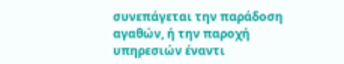συνεπάγεται την παράδοση αγαθών, ή την παροχή υπηρεσιών έναντι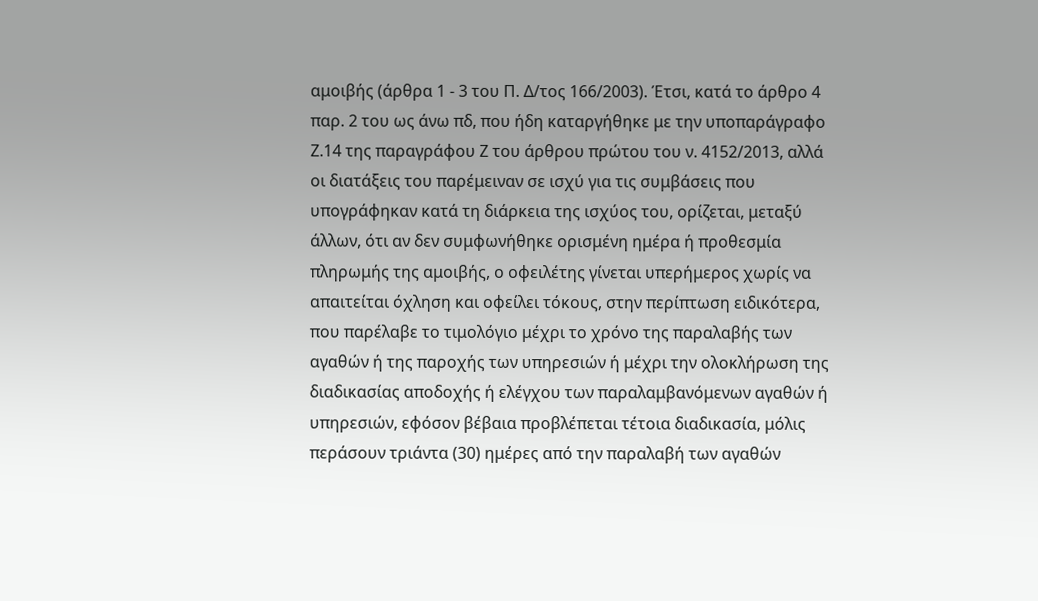αμοιβής (άρθρα 1 - 3 του Π. Δ/τος 166/2003). Έτσι, κατά το άρθρο 4 παρ. 2 του ως άνω πδ, που ήδη καταργήθηκε με την υποπαράγραφο Ζ.14 της παραγράφου Ζ του άρθρου πρώτου του ν. 4152/2013, αλλά οι διατάξεις του παρέμειναν σε ισχύ για τις συμβάσεις που υπογράφηκαν κατά τη διάρκεια της ισχύος του, ορίζεται, μεταξύ άλλων, ότι αν δεν συμφωνήθηκε ορισμένη ημέρα ή προθεσμία πληρωμής της αμοιβής, ο οφειλέτης γίνεται υπερήμερος χωρίς να απαιτείται όχληση και οφείλει τόκους, στην περίπτωση ειδικότερα, που παρέλαβε το τιμολόγιο μέχρι το χρόνο της παραλαβής των αγαθών ή της παροχής των υπηρεσιών ή μέχρι την ολοκλήρωση της διαδικασίας αποδοχής ή ελέγχου των παραλαμβανόμενων αγαθών ή υπηρεσιών, εφόσον βέβαια προβλέπεται τέτοια διαδικασία, μόλις περάσουν τριάντα (30) ημέρες από την παραλαβή των αγαθών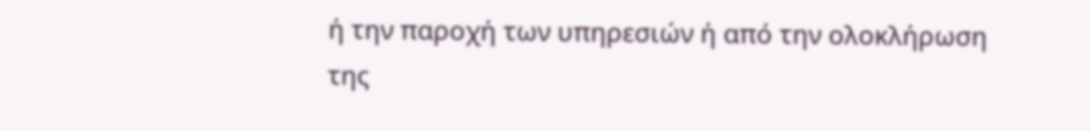ή την παροχή των υπηρεσιών ή από την ολοκλήρωση της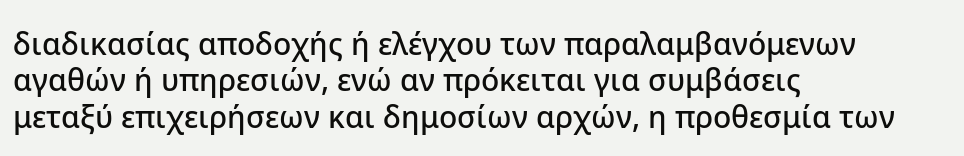διαδικασίας αποδοχής ή ελέγχου των παραλαμβανόμενων αγαθών ή υπηρεσιών, ενώ αν πρόκειται για συμβάσεις μεταξύ επιχειρήσεων και δημοσίων αρχών, η προθεσμία των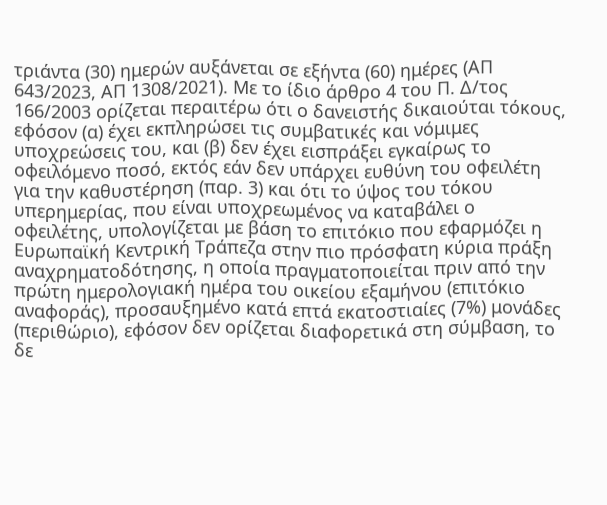τριάντα (30) ημερών αυξάνεται σε εξήντα (60) ημέρες (ΑΠ 643/2023, ΑΠ 1308/2021). Με το ίδιο άρθρο 4 του Π. Δ/τος 166/2003 ορίζεται περαιτέρω ότι ο δανειστής δικαιούται τόκους, εφόσον (α) έχει εκπληρώσει τις συμβατικές και νόμιμες υποχρεώσεις του, και (β) δεν έχει εισπράξει εγκαίρως το οφειλόμενο ποσό, εκτός εάν δεν υπάρχει ευθύνη του οφειλέτη για την καθυστέρηση (παρ. 3) και ότι το ύψος του τόκου υπερημερίας, που είναι υποχρεωμένος να καταβάλει ο οφειλέτης, υπολογίζεται με βάση το επιτόκιο που εφαρμόζει η Ευρωπαϊκή Κεντρική Τράπεζα στην πιο πρόσφατη κύρια πράξη αναχρηματοδότησης, η οποία πραγματοποιείται πριν από την πρώτη ημερολογιακή ημέρα του οικείου εξαμήνου (επιτόκιο αναφοράς), προσαυξημένο κατά επτά εκατοστιαίες (7%) μονάδες (περιθώριο), εφόσον δεν ορίζεται διαφορετικά στη σύμβαση, το δε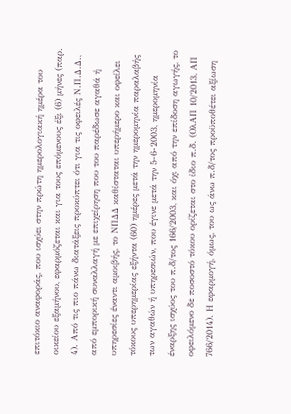επιτόκιο αναφοράς, που ισχύει στην πρώτη ημερολογιακή ημέρα του οικείου εξαμήνου, εφαρμόζεται και για τους επόμενους έξι (6) μήνες (παρ. 4). Από τις πιο πάνω διατάξεις προκύπτει ότι για τις οφειλές Ν.Π.Δ.Δ., από εμπορική συναλλαγή με επιχείρηση που του παρέδωσε αγαθά ή υπηρεσίες έναντι αμοιβής, το ΝΠΔΔ καθίσταται υπερήμερο και οφείλει τόκους υπερημερίας εξήντα (60) ημέρες μετά την ημερομηνία παραλαβής των αγαθών ή υπηρεσιών, που έγινε μετά την 5-6-2003, ημερομηνία έναρξης ισχύος του π.δ/τος 166/2003, και όχι από την επίδοση αγωγής, το οφειλόμενο δε ποσοστό τόκου ορίζεται στο ίδιο π.δ. (ΟλΑΠ 10/2013, ΑΠ 766/2014). Η εφαρμογή, όμως, του ως άνω π.δ/τος προϋποθέτει αξίωση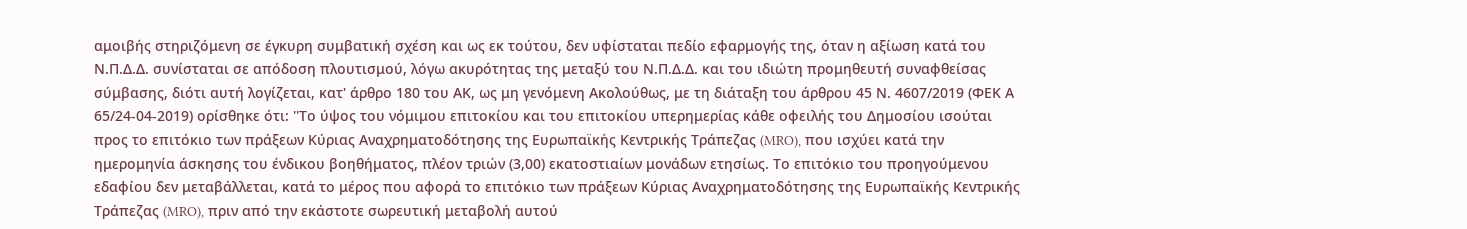αμοιβής στηριζόμενη σε έγκυρη συμβατική σχέση και ως εκ τούτου, δεν υφίσταται πεδίο εφαρμογής της, όταν η αξίωση κατά του Ν.Π.Δ.Δ. συνίσταται σε απόδοση πλουτισμού, λόγω ακυρότητας της μεταξύ του Ν.Π.Δ.Δ. και του ιδιώτη προμηθευτή συναφθείσας σύμβασης, διότι αυτή λογίζεται, κατ' άρθρο 180 του ΑΚ, ως μη γενόμενη Ακολούθως, με τη διάταξη του άρθρου 45 Ν. 4607/2019 (ΦΕΚ Α 65/24-04-2019) ορίσθηκε ότι: ''Το ύψος του νόμιμου επιτοκίου και του επιτοκίου υπερημερίας κάθε οφειλής του Δημοσίου ισούται προς το επιτόκιο των πράξεων Κύριας Αναχρηματοδότησης της Ευρωπαϊκής Κεντρικής Τράπεζας (MRO), που ισχύει κατά την ημερομηνία άσκησης του ένδικου βοηθήματος, πλέον τριών (3,00) εκατοστιαίων μονάδων ετησίως. Το επιτόκιο του προηγούμενου εδαφίου δεν μεταβάλλεται, κατά το μέρος που αφορά το επιτόκιο των πράξεων Κύριας Αναχρηματοδότησης της Ευρωπαϊκής Κεντρικής Τράπεζας (MRO), πριν από την εκάστοτε σωρευτική μεταβολή αυτού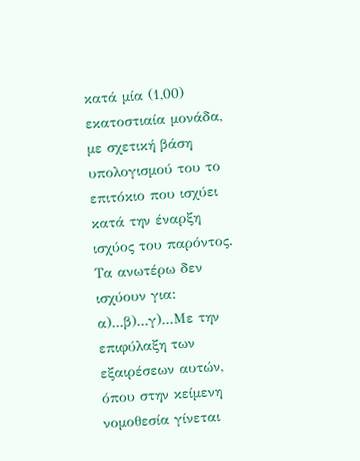κατά μία (1,00) εκατοστιαία μονάδα, με σχετική βάση υπολογισμού του το επιτόκιο που ισχύει κατά την έναρξη ισχύος του παρόντος. Τα ανωτέρω δεν ισχύουν για: α)...β)...γ)...Με την επιφύλαξη των εξαιρέσεων αυτών, όπου στην κείμενη νομοθεσία γίνεται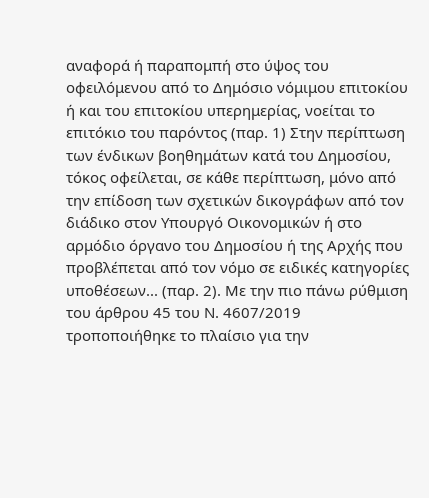αναφορά ή παραπομπή στο ύψος του οφειλόμενου από το Δημόσιο νόμιμου επιτοκίου ή και του επιτοκίου υπερημερίας, νοείται το επιτόκιο του παρόντος (παρ. 1) Στην περίπτωση των ένδικων βοηθημάτων κατά του Δημοσίου, τόκος οφείλεται, σε κάθε περίπτωση, μόνο από την επίδοση των σχετικών δικογράφων από τον διάδικο στον Υπουργό Οικονομικών ή στο αρμόδιο όργανο του Δημοσίου ή της Αρχής που προβλέπεται από τον νόμο σε ειδικές κατηγορίες υποθέσεων... (παρ. 2). Με την πιο πάνω ρύθμιση του άρθρου 45 του Ν. 4607/2019 τροποποιήθηκε το πλαίσιο για την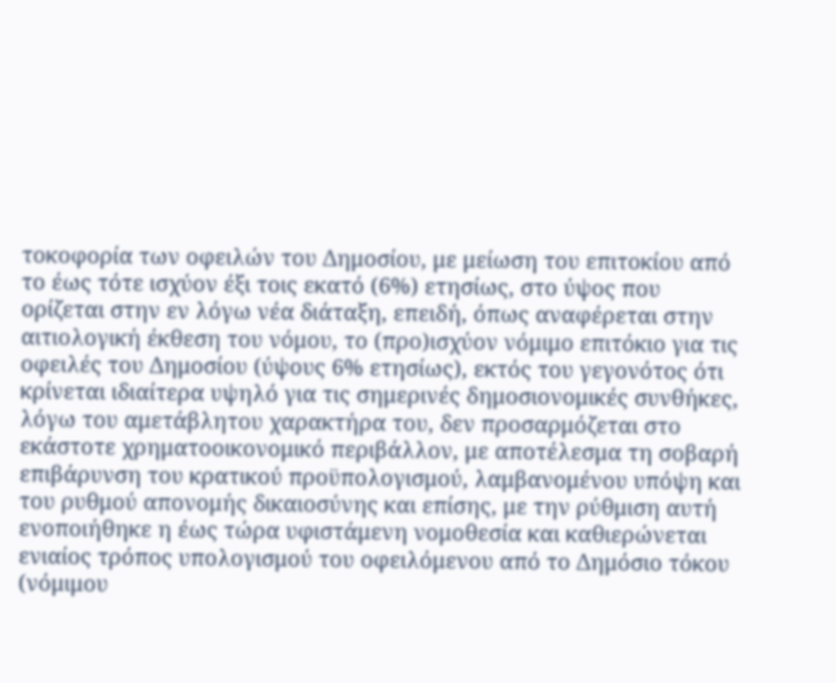τοκοφορία των οφειλών του Δημοσίου, με μείωση του επιτοκίου από το έως τότε ισχύον έξι τοις εκατό (6%) ετησίως, στο ύψος που ορίζεται στην εν λόγω νέα διάταξη, επειδή, όπως αναφέρεται στην αιτιολογική έκθεση του νόμου, το (προ)ισχύον νόμιμο επιτόκιο για τις οφειλές του Δημοσίου (ύψους 6% ετησίως), εκτός του γεγονότος ότι κρίνεται ιδιαίτερα υψηλό για τις σημερινές δημοσιονομικές συνθήκες, λόγω του αμετάβλητου χαρακτήρα του, δεν προσαρμόζεται στο εκάστοτε χρηματοοικονομικό περιβάλλον, με αποτέλεσμα τη σοβαρή επιβάρυνση του κρατικού προϋπολογισμού, λαμβανομένου υπόψη και του ρυθμού απονομής δικαιοσύνης και επίσης, με την ρύθμιση αυτή ενοποιήθηκε η έως τώρα υφιστάμενη νομοθεσία και καθιερώνεται ενιαίος τρόπος υπολογισμού του οφειλόμενου από το Δημόσιο τόκου (νόμιμου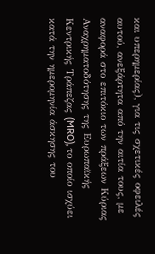και υπερημερίας), για τις σχετικές οφειλές αυτού, ανεξάρτητα από την αιτία τους, με αναφορά στο επιτόκιο των πράξεων Κύριας Αναχρηματοδότησης της Ευρωπαϊκής Κεντρικής Τράπεζας (MRO), το οποίο ισχύει κατά την ημερομηνία άσκησης του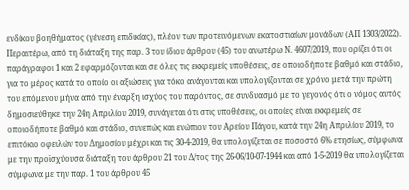ενδίκου βοηθήματος (γένεση επιδικίας), πλέον των προτεινόμενων εκατοστιαίων μονάδων (ΑΠ 1303/2022).
Περαιτέρω, από τη διάταξη της παρ. 3 του ίδιου άρθρου (45) του ανωτέρω Ν. 4607/2019, που ορίζει ότι οι παράγραφοι 1 και 2 εφαρμόζονται και σε όλες τις εκκρεμείς υποθέσεις, σε οποιοδήποτε βαθμό και στάδιο, για το μέρος κατά το οποίο οι αξιώσεις για τόκο ανάγονται και υπολογίζονται σε χρόνο μετά την πρώτη του επόμενου μήνα από την έναρξη ισχύος του παρόντος, σε συνδυασμό με το γεγονός ότι ο νόμος αυτός δημοσιεύθηκε την 24η Απριλίου 2019, συνάγεται ότι στις υποθέσεις, οι οποίες είναι εκκρεμείς σε οποιοδήποτε βαθμό και στάδιο, συνεπώς και ενώπιον του Αρείου Πάγου, κατά την 24η Απριλίου 2019, το επιτόκιο οφειλών του Δημοσίου μέχρι και τις 30-4-2019, θα υπολογίζεται σε ποσοστό 6% ετησίως, σύμφωνα με την προϊσχύουσα διάταξη του άρθρου 21 του Δ/τος της 26-06/10-07-1944 και από 1-5-2019 θα υπολογίζεται σύμφωνα με την παρ. 1 του άρθρου 45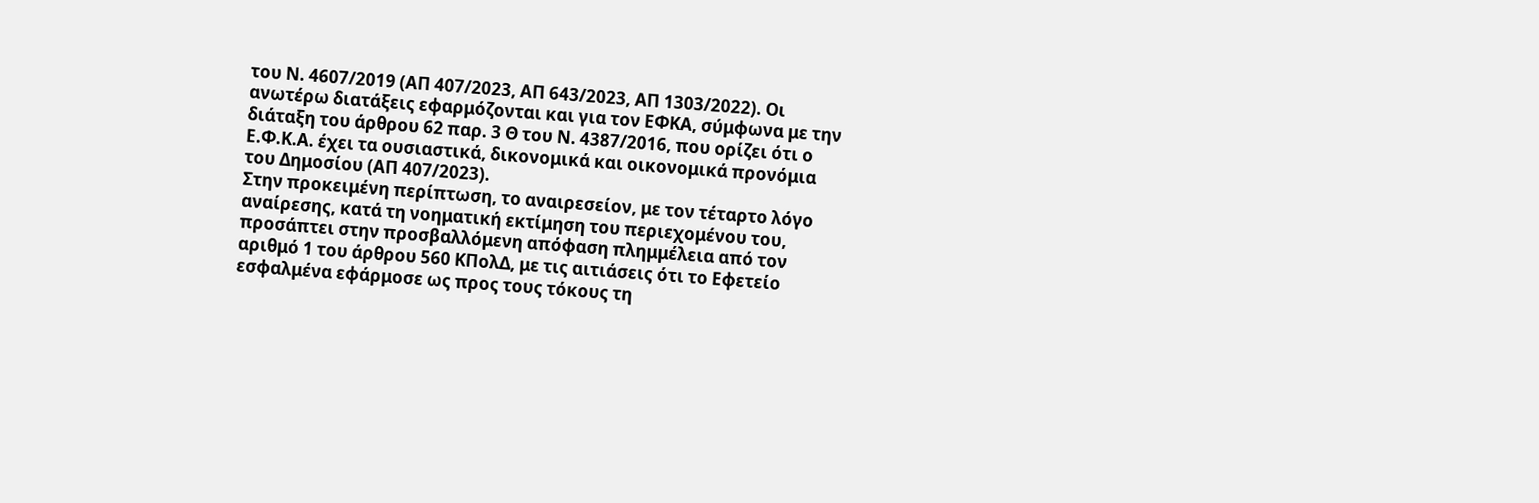του Ν. 4607/2019 (ΑΠ 407/2023, ΑΠ 643/2023, ΑΠ 1303/2022). Οι ανωτέρω διατάξεις εφαρμόζονται και για τον ΕΦΚΑ, σύμφωνα με την διάταξη του άρθρου 62 παρ. 3 Θ του Ν. 4387/2016, που ορίζει ότι ο Ε.Φ.Κ.Α. έχει τα ουσιαστικά, δικονομικά και οικονομικά προνόμια του Δημοσίου (ΑΠ 407/2023).
Στην προκειμένη περίπτωση, το αναιρεσείον, με τον τέταρτο λόγο αναίρεσης, κατά τη νοηματική εκτίμηση του περιεχομένου του, προσάπτει στην προσβαλλόμενη απόφαση πλημμέλεια από τον αριθμό 1 του άρθρου 560 ΚΠολΔ, με τις αιτιάσεις ότι το Εφετείο εσφαλμένα εφάρμοσε ως προς τους τόκους τη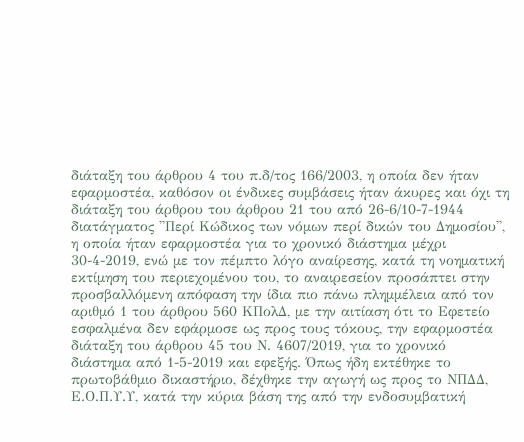διάταξη του άρθρου 4 του π.δ/τος 166/2003, η οποία δεν ήταν εφαρμοστέα, καθόσον οι ένδικες συμβάσεις ήταν άκυρες και όχι τη διάταξη του άρθρου του άρθρου 21 του από 26-6/10-7-1944 διατάγματος ''Περί Κώδικος των νόμων περί δικών του Δημοσίου'', η οποία ήταν εφαρμοστέα για το χρονικό διάστημα μέχρι 30-4-2019, ενώ με τον πέμπτο λόγο αναίρεσης, κατά τη νοηματική εκτίμηση του περιεχομένου του, το αναιρεσείον προσάπτει στην προσβαλλόμενη απόφαση την ίδια πιο πάνω πλημμέλεια από τον αριθμό 1 του άρθρου 560 ΚΠολΔ, με την αιτίαση ότι το Εφετείο εσφαλμένα δεν εφάρμοσε ως προς τους τόκους, την εφαρμοστέα διάταξη του άρθρου 45 του Ν. 4607/2019, για το χρονικό διάστημα από 1-5-2019 και εφεξής. Όπως ήδη εκτέθηκε το πρωτοβάθμιο δικαστήριο, δέχθηκε την αγωγή ως προς το ΝΠΔΔ, Ε.Ο.Π.Υ.Υ, κατά την κύρια βάση της από την ενδοσυμβατική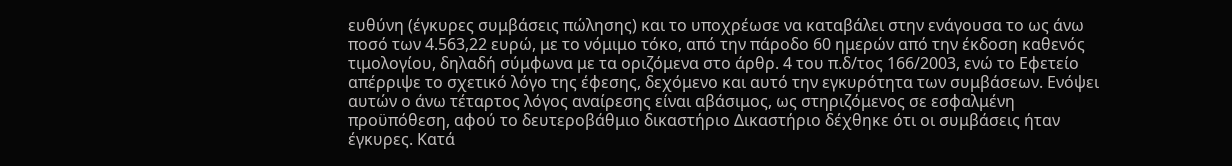ευθύνη (έγκυρες συμβάσεις πώλησης) και το υποχρέωσε να καταβάλει στην ενάγουσα το ως άνω ποσό των 4.563,22 ευρώ, με το νόμιμο τόκο, από την πάροδο 60 ημερών από την έκδοση καθενός τιμολογίου, δηλαδή σύμφωνα με τα οριζόμενα στο άρθρ. 4 του π.δ/τος 166/2003, ενώ το Εφετείο απέρριψε το σχετικό λόγο της έφεσης, δεχόμενο και αυτό την εγκυρότητα των συμβάσεων. Ενόψει αυτών ο άνω τέταρτος λόγος αναίρεσης είναι αβάσιμος, ως στηριζόμενος σε εσφαλμένη προϋπόθεση, αφού το δευτεροβάθμιο δικαστήριο Δικαστήριο δέχθηκε ότι οι συμβάσεις ήταν έγκυρες. Κατά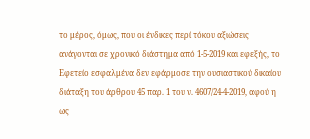το μέρος, όμως, που οι ένδικες περί τόκου αξιώσεις ανάγονται σε χρονικό διάστημα από 1-5-2019 και εφεξής, το Εφετείο εσφαλμένα δεν εφάρμοσε την ουσιαστικού δικαίου διάταξη του άρθρου 45 παρ. 1 του ν. 4607/24-4-2019, αφού η ως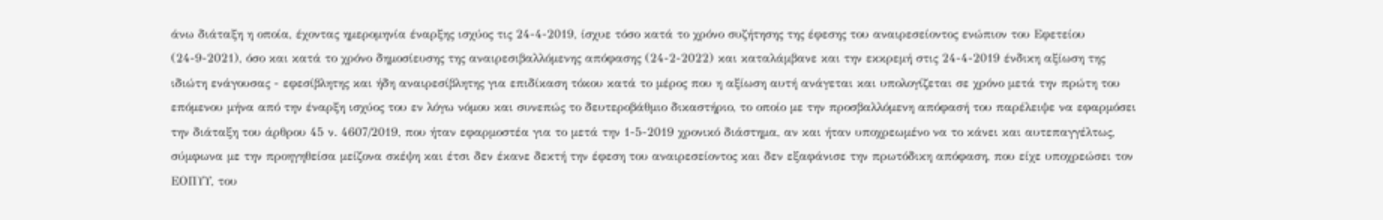άνω διάταξη η οποία, έχοντας ημερομηνία έναρξης ισχύος τις 24-4-2019, ίσχυε τόσο κατά το χρόνο συζήτησης της έφεσης του αναιρεσείοντος ενώπιον του Εφετείου (24-9-2021), όσο και κατά το χρόνο δημοσίευσης της αναιρεσιβαλλόμενης απόφασης (24-2-2022) και καταλάμβανε και την εκκρεμή στις 24-4-2019 ένδικη αξίωση της ιδιώτη ενάγουσας - εφεσίβλητης και ήδη αναιρεσίβλητης για επιδίκαση τόκου κατά το μέρος που η αξίωση αυτή ανάγεται και υπολογίζεται σε χρόνο μετά την πρώτη του επόμενου μήνα από την έναρξη ισχύος του εν λόγω νόμου και συνεπώς το δευτεροβάθμιο δικαστήριο, το οποίο με την προσβαλλόμενη απόφασή του παρέλειψε να εφαρμόσει την διάταξη του άρθρου 45 ν. 4607/2019, που ήταν εφαρμοστέα για το μετά την 1-5-2019 χρονικό διάστημα, αν και ήταν υποχρεωμένο να το κάνει και αυτεπαγγέλτως, σύμφωνα με την προηγηθείσα μείζονα σκέψη και έτσι δεν έκανε δεκτή την έφεση του αναιρεσείοντος και δεν εξαφάνισε την πρωτόδικη απόφαση, που είχε υποχρεώσει τον ΕΟΠΥΥ, του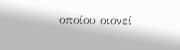οποίου οιονεί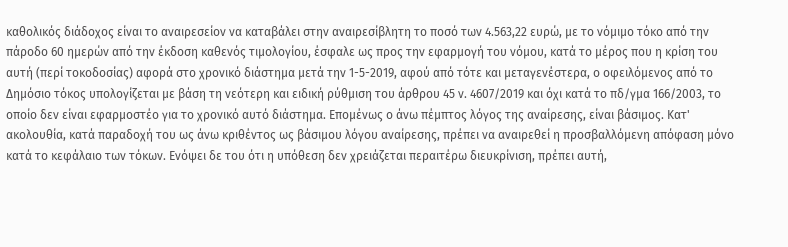καθολικός διάδοχος είναι το αναιρεσείον να καταβάλει στην αναιρεσίβλητη το ποσό των 4.563,22 ευρώ, με το νόμιμο τόκο από την πάροδο 60 ημερών από την έκδοση καθενός τιμολογίου, έσφαλε ως προς την εφαρμογή του νόμου, κατά το μέρος που η κρίση του αυτή (περί τοκοδοσίας) αφορά στο χρονικό διάστημα μετά την 1-5-2019, αφού από τότε και μεταγενέστερα, ο οφειλόμενος από το Δημόσιο τόκος υπολογίζεται με βάση τη νεότερη και ειδική ρύθμιση του άρθρου 45 ν. 4607/2019 και όχι κατά το πδ/γμα 166/2003, το οποίο δεν είναι εφαρμοστέο για το χρονικό αυτό διάστημα. Επομένως ο άνω πέμπτος λόγος της αναίρεσης, είναι βάσιμος. Κατ' ακολουθία, κατά παραδοχή του ως άνω κριθέντος ως βάσιμου λόγου αναίρεσης, πρέπει να αναιρεθεί η προσβαλλόμενη απόφαση μόνο κατά το κεφάλαιο των τόκων. Ενόψει δε του ότι η υπόθεση δεν χρειάζεται περαιτέρω διευκρίνιση, πρέπει αυτή,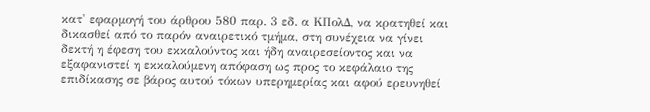κατ' εφαρμογή του άρθρου 580 παρ. 3 εδ. α ΚΠολΔ, να κρατηθεί και δικασθεί από το παρόν αναιρετικό τμήμα, στη συνέχεια να γίνει δεκτή η έφεση του εκκαλούντος και ήδη αναιρεσείοντος και να εξαφανιστεί η εκκαλούμενη απόφαση ως προς το κεφάλαιο της επιδίκασης σε βάρος αυτού τόκων υπερημερίας και αφού ερευνηθεί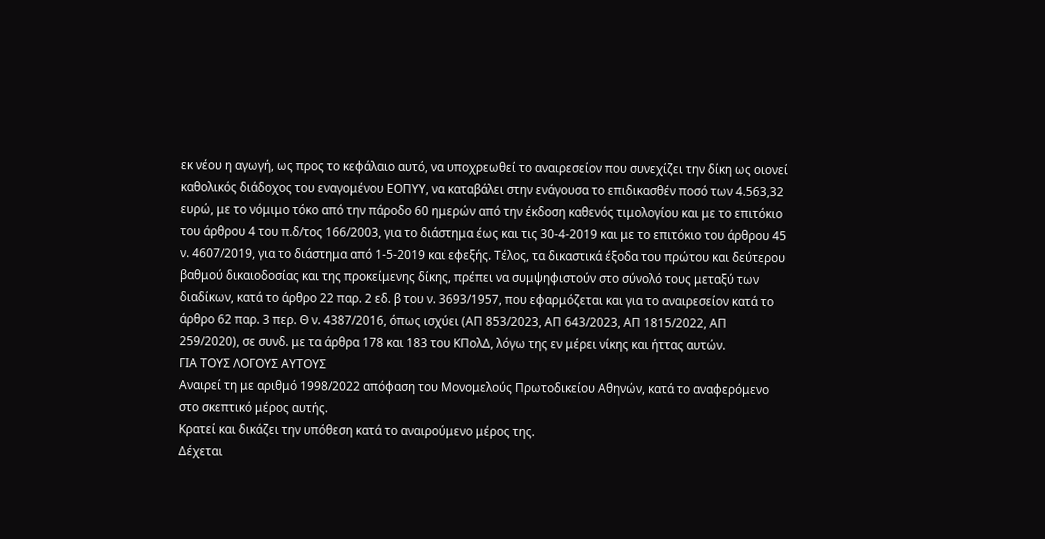εκ νέου η αγωγή, ως προς το κεφάλαιο αυτό, να υποχρεωθεί το αναιρεσείον που συνεχίζει την δίκη ως οιονεί καθολικός διάδοχος του εναγομένου ΕΟΠΥΥ, να καταβάλει στην ενάγουσα το επιδικασθέν ποσό των 4.563,32 ευρώ, με το νόμιμο τόκο από την πάροδο 60 ημερών από την έκδοση καθενός τιμολογίου και με το επιτόκιο του άρθρου 4 του π.δ/τος 166/2003, για το διάστημα έως και τις 30-4-2019 και με το επιτόκιο του άρθρου 45 ν. 4607/2019, για το διάστημα από 1-5-2019 και εφεξής. Τέλος, τα δικαστικά έξοδα του πρώτου και δεύτερου βαθμού δικαιοδοσίας και της προκείμενης δίκης, πρέπει να συμψηφιστούν στο σύνολό τους μεταξύ των διαδίκων, κατά το άρθρο 22 παρ. 2 εδ. β του ν. 3693/1957, που εφαρμόζεται και για το αναιρεσείον κατά το άρθρο 62 παρ. 3 περ. Θ ν. 4387/2016, όπως ισχύει (ΑΠ 853/2023, ΑΠ 643/2023, ΑΠ 1815/2022, ΑΠ 259/2020), σε συνδ. με τα άρθρα 178 και 183 του ΚΠολΔ, λόγω της εν μέρει νίκης και ήττας αυτών.
ΓΙΑ ΤΟΥΣ ΛΟΓΟΥΣ ΑΥΤΟΥΣ
Αναιρεί τη με αριθμό 1998/2022 απόφαση του Μονομελούς Πρωτοδικείου Αθηνών, κατά το αναφερόμενο στο σκεπτικό μέρος αυτής.
Κρατεί και δικάζει την υπόθεση κατά το αναιρούμενο μέρος της.
Δέχεται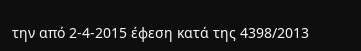την από 2-4-2015 έφεση κατά της 4398/2013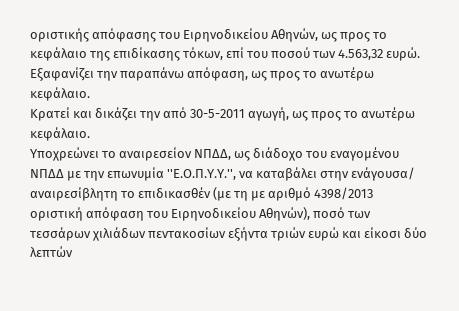οριστικής απόφασης του Ειρηνοδικείου Αθηνών, ως προς το κεφάλαιο της επιδίκασης τόκων, επί του ποσού των 4.563,32 ευρώ.
Εξαφανίζει την παραπάνω απόφαση, ως προς το ανωτέρω κεφάλαιο.
Κρατεί και δικάζει την από 30-5-2011 αγωγή, ως προς το ανωτέρω κεφάλαιο.
Υποχρεώνει το αναιρεσείον ΝΠΔΔ, ως διάδοχο του εναγομένου ΝΠΔΔ με την επωνυμία ''Ε.Ο.Π.Υ.Υ.'', να καταβάλει στην ενάγουσα/ αναιρεσίβλητη το επιδικασθέν (με τη με αριθμό 4398/2013 οριστική απόφαση του Ειρηνοδικείου Αθηνών), ποσό των τεσσάρων χιλιάδων πεντακοσίων εξήντα τριών ευρώ και είκοσι δύο λεπτών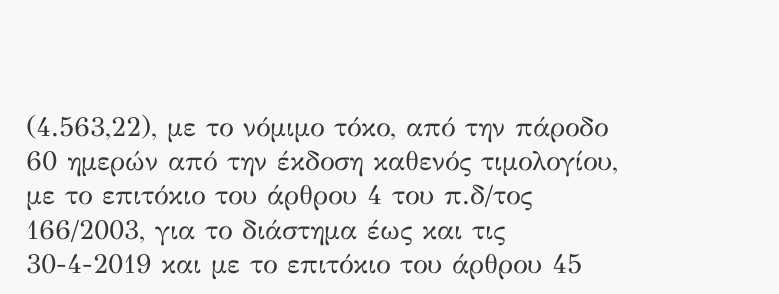(4.563,22), με το νόμιμο τόκο, από την πάροδο 60 ημερών από την έκδοση καθενός τιμολογίου, με το επιτόκιο του άρθρου 4 του π.δ/τος 166/2003, για το διάστημα έως και τις 30-4-2019 και με το επιτόκιο του άρθρου 45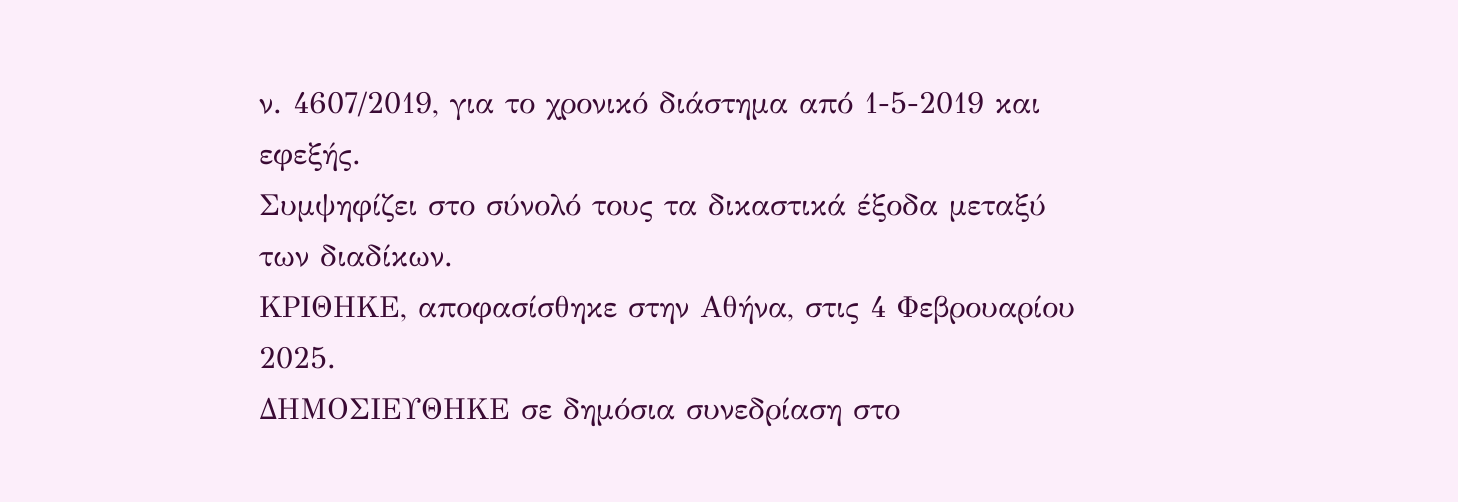ν. 4607/2019, για το χρονικό διάστημα από 1-5-2019 και εφεξής.
Συμψηφίζει στο σύνολό τους τα δικαστικά έξοδα μεταξύ των διαδίκων.
ΚΡΙΘΗΚΕ, αποφασίσθηκε στην Αθήνα, στις 4 Φεβρουαρίου 2025.
ΔΗΜΟΣΙΕΥΘΗΚΕ σε δημόσια συνεδρίαση στο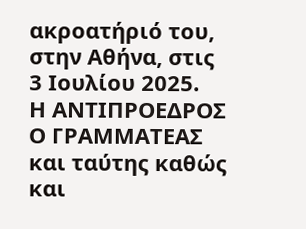ακροατήριό του, στην Αθήνα, στις 3 Ιουλίου 2025.
Η ΑΝΤΙΠΡΟΕΔΡΟΣ Ο ΓΡΑΜΜΑΤΕΑΣ και ταύτης καθώς και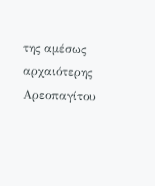της αμέσως αρχαιότερης Αρεοπαγίτου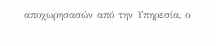αποχωρησασών από την Υπηρεσία, ο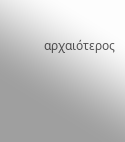αρχαιότερος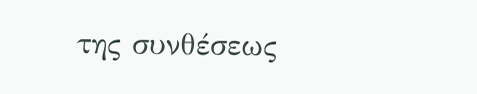της συνθέσεως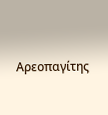Αρεοπαγίτης